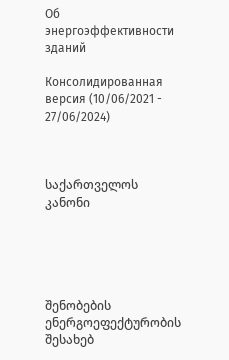Об энергоэффективности зданий

Консолидированная версия (10/06/2021 - 27/06/2024)



საქართველოს კანონი





შენობების ენერგოეფექტურობის შესახებ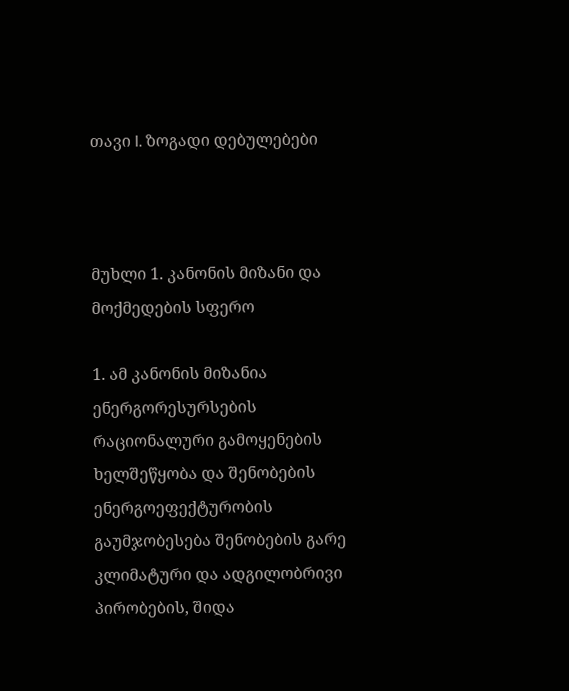თავი I. ზოგადი დებულებები



მუხლი 1. კანონის მიზანი და მოქმედების სფერო

1. ამ კანონის მიზანია ენერგორესურსების რაციონალური გამოყენების ხელშეწყობა და შენობების ენერგოეფექტურობის გაუმჯობესება შენობების გარე კლიმატური და ადგილობრივი პირობების, შიდა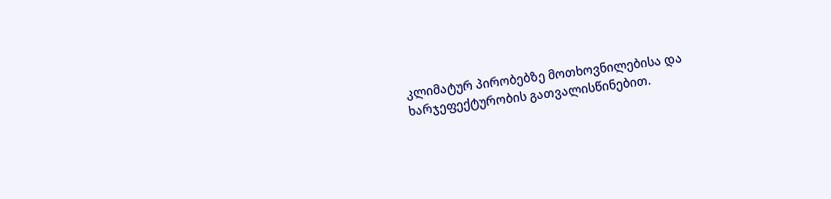კლიმატურ პირობებზე მოთხოვნილებისა და ხარჯეფექტურობის გათვალისწინებით.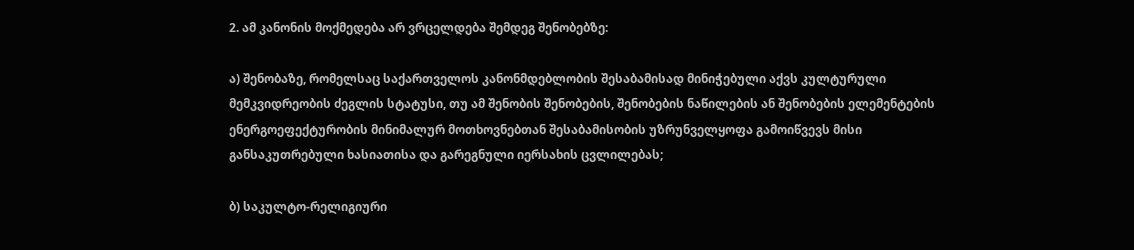2. ამ კანონის მოქმედება არ ვრცელდება შემდეგ შენობებზე:

ა) შენობაზე, რომელსაც საქართველოს კანონმდებლობის შესაბამისად მინიჭებული აქვს კულტურული მემკვიდრეობის ძეგლის სტატუსი, თუ ამ შენობის შენობების, შენობების ნაწილების ან შენობების ელემენტების ენერგოეფექტურობის მინიმალურ მოთხოვნებთან შესაბამისობის უზრუნველყოფა გამოიწვევს მისი განსაკუთრებული ხასიათისა და გარეგნული იერსახის ცვლილებას;

ბ) საკულტო-რელიგიური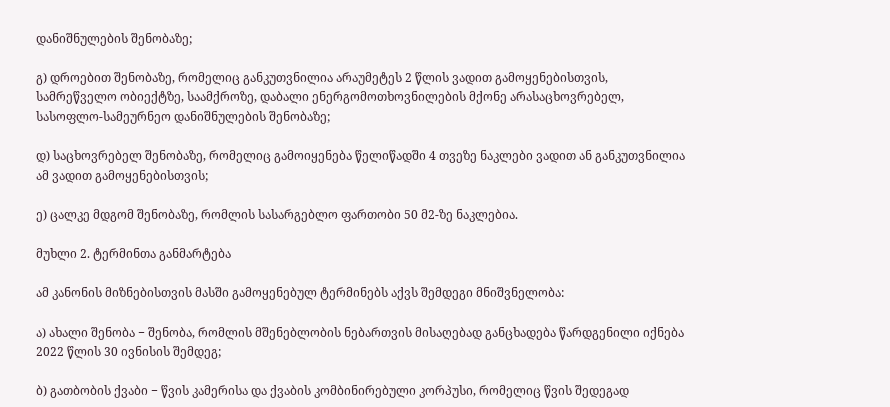დანიშნულების შენობაზე;

გ) დროებით შენობაზე, რომელიც განკუთვნილია არაუმეტეს 2 წლის ვადით გამოყენებისთვის, სამრეწველო ობიექტზე, საამქროზე, დაბალი ენერგომოთხოვნილების მქონე არასაცხოვრებელ, სასოფლო-სამეურნეო დანიშნულების შენობაზე;

დ) საცხოვრებელ შენობაზე, რომელიც გამოიყენება წელიწადში 4 თვეზე ნაკლები ვადით ან განკუთვნილია ამ ვადით გამოყენებისთვის;

ე) ცალკე მდგომ შენობაზე, რომლის სასარგებლო ფართობი 50 მ2-ზე ნაკლებია.

მუხლი 2. ტერმინთა განმარტება

ამ კანონის მიზნებისთვის მასში გამოყენებულ ტერმინებს აქვს შემდეგი მნიშვნელობა:

ა) ახალი შენობა − შენობა, რომლის მშენებლობის ნებართვის მისაღებად განცხადება წარდგენილი იქნება 2022 წლის 30 ივნისის შემდეგ;

ბ) გათბობის ქვაბი − წვის კამერისა და ქვაბის კომბინირებული კორპუსი, რომელიც წვის შედეგად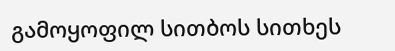გამოყოფილ სითბოს სითხეს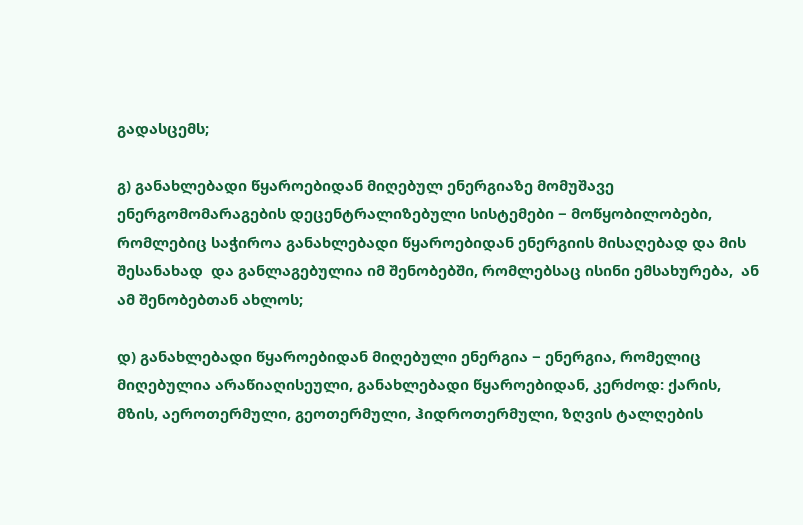გადასცემს;

გ) განახლებადი წყაროებიდან მიღებულ ენერგიაზე მომუშავე ენერგომომარაგების დეცენტრალიზებული სისტემები − მოწყობილობები, რომლებიც საჭიროა განახლებადი წყაროებიდან ენერგიის მისაღებად და მის შესანახად  და განლაგებულია იმ შენობებში, რომლებსაც ისინი ემსახურება,  ან ამ შენობებთან ახლოს;

დ) განახლებადი წყაროებიდან მიღებული ენერგია − ენერგია, რომელიც მიღებულია არაწიაღისეული, განახლებადი წყაროებიდან, კერძოდ: ქარის, მზის, აეროთერმული, გეოთერმული, ჰიდროთერმული, ზღვის ტალღების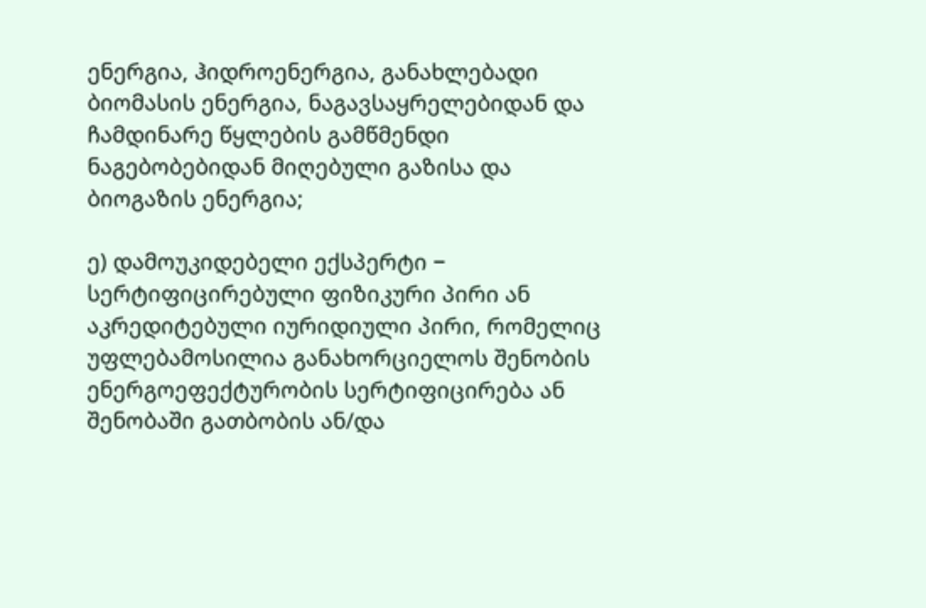ენერგია, ჰიდროენერგია, განახლებადი ბიომასის ენერგია, ნაგავსაყრელებიდან და ჩამდინარე წყლების გამწმენდი ნაგებობებიდან მიღებული გაზისა და ბიოგაზის ენერგია;

ე) დამოუკიდებელი ექსპერტი − სერტიფიცირებული ფიზიკური პირი ან აკრედიტებული იურიდიული პირი, რომელიც უფლებამოსილია განახორციელოს შენობის ენერგოეფექტურობის სერტიფიცირება ან შენობაში გათბობის ან/და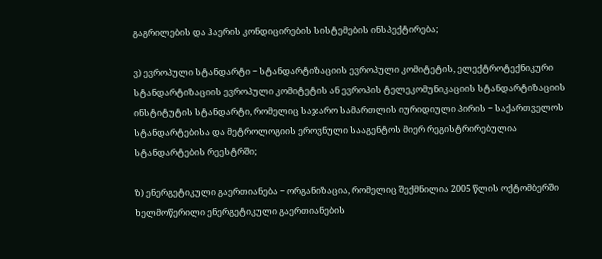გაგრილების და ჰაერის კონდიცირების სისტემების ინსპექტირება;

ვ) ევროპული სტანდარტი − სტანდარტიზაციის ევროპული კომიტეტის, ელექტროტექნიკური სტანდარტიზაციის ევროპული კომიტეტის ან ევროპის ტელეკომუნიკაციის სტანდარტიზაციის ინსტიტუტის სტანდარტი, რომელიც საჯარო სამართლის იურიდიული პირის − საქართველოს სტანდარტებისა და მეტროლოგიის ეროვნული სააგენტოს მიერ რეგისტრირებულია სტანდარტების რეესტრში;

ზ) ენერგეტიკული გაერთიანება − ორგანიზაცია, რომელიც შექმნილია 2005 წლის ოქტომბერში ხელმოწერილი ენერგეტიკული გაერთიანების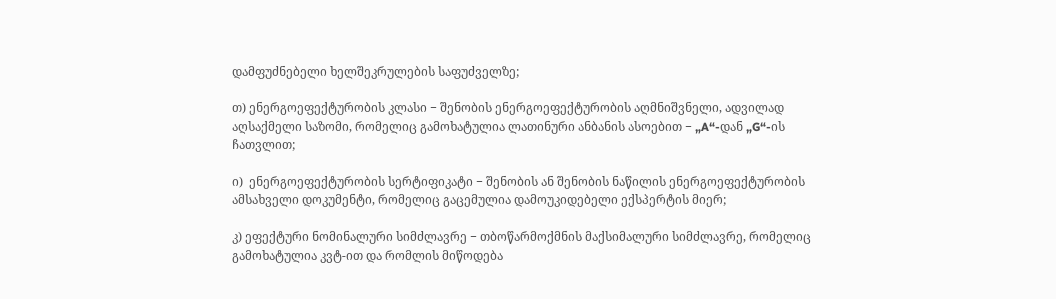დამფუძნებელი ხელშეკრულების საფუძველზე;

თ) ენერგოეფექტურობის კლასი − შენობის ენერგოეფექტურობის აღმნიშვნელი, ადვილად აღსაქმელი საზომი, რომელიც გამოხატულია ლათინური ანბანის ასოებით − „A“-დან „G“-ის ჩათვლით;

ი)  ენერგოეფექტურობის სერტიფიკატი − შენობის ან შენობის ნაწილის ენერგოეფექტურობის ამსახველი დოკუმენტი, რომელიც გაცემულია დამოუკიდებელი ექსპერტის მიერ;

კ) ეფექტური ნომინალური სიმძლავრე − თბოწარმოქმნის მაქსიმალური სიმძლავრე, რომელიც გამოხატულია კვტ-ით და რომლის მიწოდება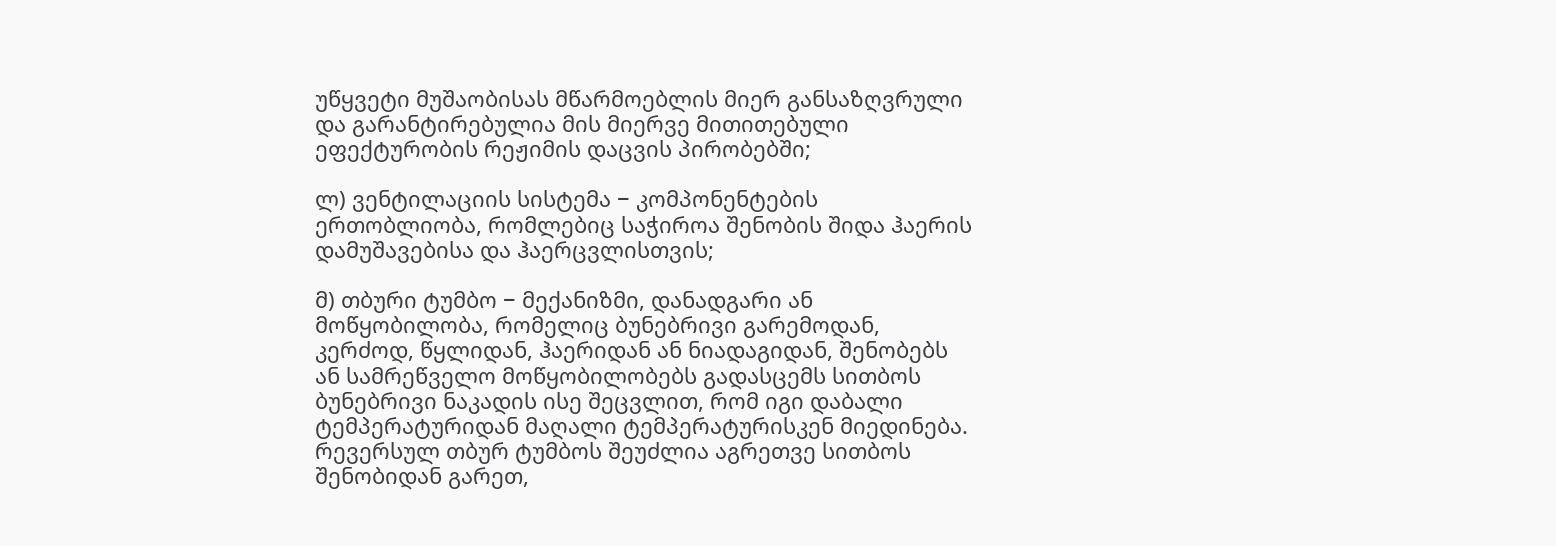უწყვეტი მუშაობისას მწარმოებლის მიერ განსაზღვრული და გარანტირებულია მის მიერვე მითითებული ეფექტურობის რეჟიმის დაცვის პირობებში;

ლ) ვენტილაციის სისტემა − კომპონენტების ერთობლიობა, რომლებიც საჭიროა შენობის შიდა ჰაერის დამუშავებისა და ჰაერცვლისთვის;

მ) თბური ტუმბო − მექანიზმი, დანადგარი ან მოწყობილობა, რომელიც ბუნებრივი გარემოდან, კერძოდ, წყლიდან, ჰაერიდან ან ნიადაგიდან, შენობებს ან სამრეწველო მოწყობილობებს გადასცემს სითბოს ბუნებრივი ნაკადის ისე შეცვლით, რომ იგი დაბალი ტემპერატურიდან მაღალი ტემპერატურისკენ მიედინება. რევერსულ თბურ ტუმბოს შეუძლია აგრეთვე სითბოს შენობიდან გარეთ,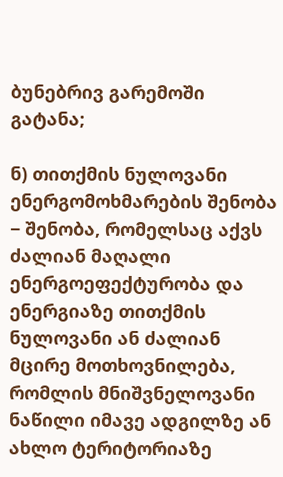ბუნებრივ გარემოში გატანა;

ნ) თითქმის ნულოვანი ენერგომოხმარების შენობა − შენობა, რომელსაც აქვს ძალიან მაღალი ენერგოეფექტურობა და ენერგიაზე თითქმის ნულოვანი ან ძალიან მცირე მოთხოვნილება, რომლის მნიშვნელოვანი ნაწილი იმავე ადგილზე ან ახლო ტერიტორიაზე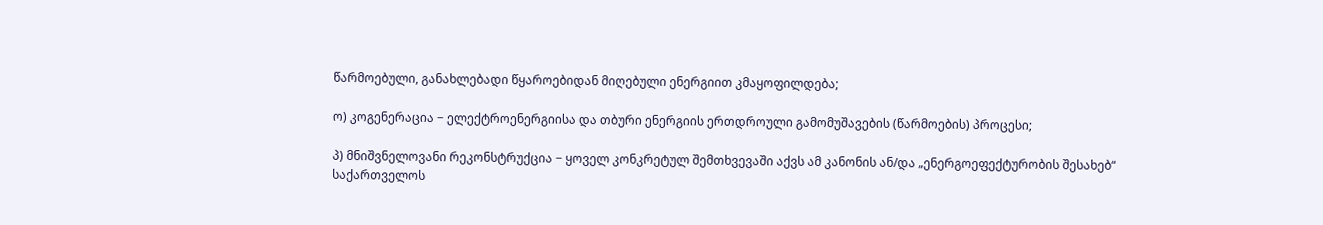წარმოებული, განახლებადი წყაროებიდან მიღებული ენერგიით კმაყოფილდება;

ო) კოგენერაცია − ელექტროენერგიისა და თბური ენერგიის ერთდროული გამომუშავების (წარმოების) პროცესი;

პ) მნიშვნელოვანი რეკონსტრუქცია − ყოველ კონკრეტულ შემთხვევაში აქვს ამ კანონის ან/და „ენერგოეფექტურობის შესახებ“ საქართველოს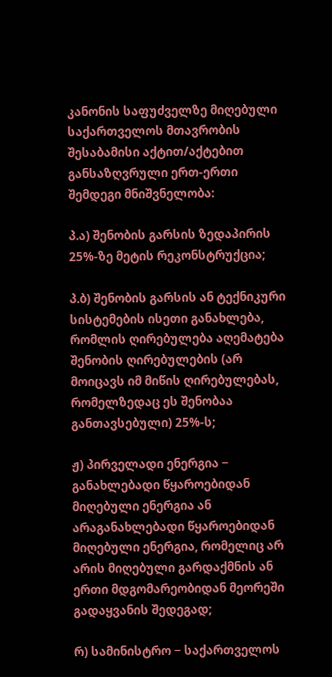კანონის საფუძველზე მიღებული საქართველოს მთავრობის შესაბამისი აქტით/აქტებით განსაზღვრული ერთ-ერთი შემდეგი მნიშვნელობა:

პ.ა) შენობის გარსის ზედაპირის 25%-ზე მეტის რეკონსტრუქცია;

პ.ბ) შენობის გარსის ან ტექნიკური სისტემების ისეთი განახლება, რომლის ღირებულება აღემატება შენობის ღირებულების (არ მოიცავს იმ მიწის ღირებულებას, რომელზედაც ეს შენობაა განთავსებული) 25%-ს;

ჟ) პირველადი ენერგია − განახლებადი წყაროებიდან მიღებული ენერგია ან არაგანახლებადი წყაროებიდან მიღებული ენერგია, რომელიც არ არის მიღებული გარდაქმნის ან ერთი მდგომარეობიდან მეორეში გადაყვანის შედეგად;

რ) სამინისტრო − საქართველოს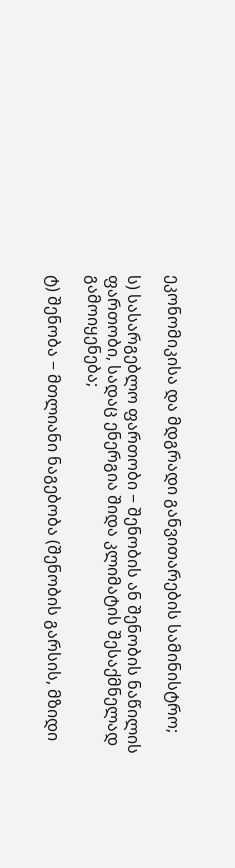ეკონომიკისა და მდგრადი განვითარების სამინისტრო;

ს) სასარგებლო ფართობი − შენობის ან შენობის ნაწილის ფართობი, სადაც ენერგია შიდა კლიმატის შესაქმნელად გამოიყენება;

ტ) შენობა − მთლიანი ნაგებობა (შენობის გარსის, მზიდი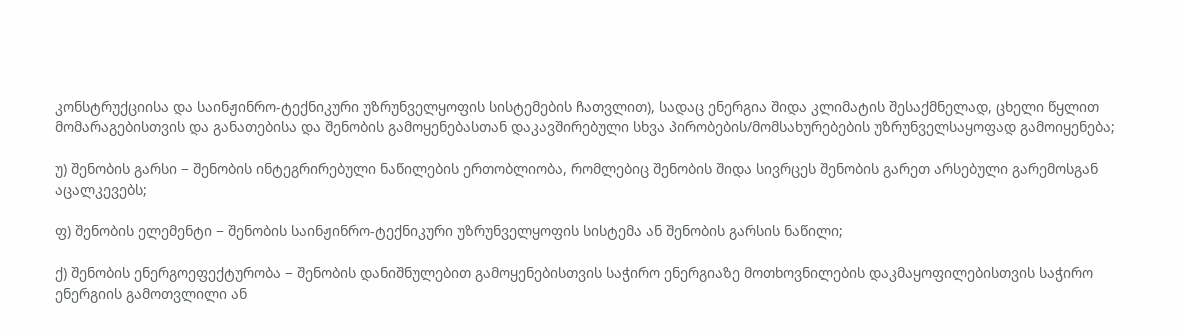კონსტრუქციისა და საინჟინრო-ტექნიკური უზრუნველყოფის სისტემების ჩათვლით), სადაც ენერგია შიდა კლიმატის შესაქმნელად, ცხელი წყლით მომარაგებისთვის და განათებისა და შენობის გამოყენებასთან დაკავშირებული სხვა პირობების/მომსახურებების უზრუნველსაყოფად გამოიყენება;

უ) შენობის გარსი − შენობის ინტეგრირებული ნაწილების ერთობლიობა, რომლებიც შენობის შიდა სივრცეს შენობის გარეთ არსებული გარემოსგან აცალკევებს;

ფ) შენობის ელემენტი − შენობის საინჟინრო-ტექნიკური უზრუნველყოფის სისტემა ან შენობის გარსის ნაწილი;

ქ) შენობის ენერგოეფექტურობა − შენობის დანიშნულებით გამოყენებისთვის საჭირო ენერგიაზე მოთხოვნილების დაკმაყოფილებისთვის საჭირო ენერგიის გამოთვლილი ან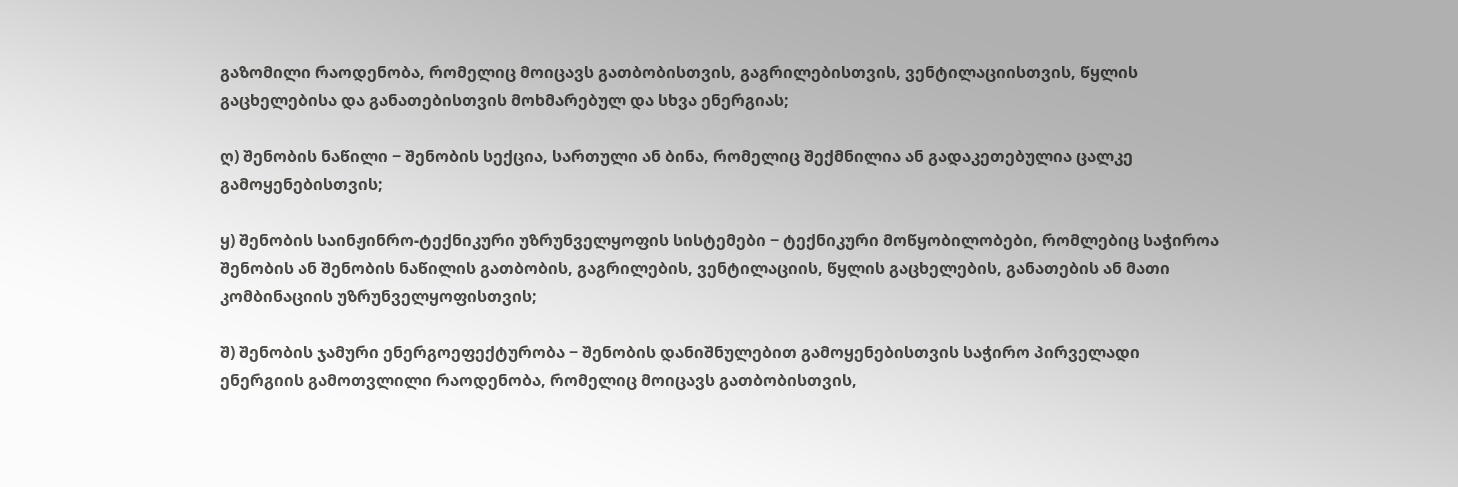გაზომილი რაოდენობა, რომელიც მოიცავს გათბობისთვის, გაგრილებისთვის, ვენტილაციისთვის, წყლის გაცხელებისა და განათებისთვის მოხმარებულ და სხვა ენერგიას;

ღ) შენობის ნაწილი − შენობის სექცია, სართული ან ბინა, რომელიც შექმნილია ან გადაკეთებულია ცალკე გამოყენებისთვის;

ყ) შენობის საინჟინრო-ტექნიკური უზრუნველყოფის სისტემები − ტექნიკური მოწყობილობები, რომლებიც საჭიროა შენობის ან შენობის ნაწილის გათბობის, გაგრილების, ვენტილაციის, წყლის გაცხელების, განათების ან მათი კომბინაციის უზრუნველყოფისთვის;

შ) შენობის ჯამური ენერგოეფექტურობა − შენობის დანიშნულებით გამოყენებისთვის საჭირო პირველადი ენერგიის გამოთვლილი რაოდენობა, რომელიც მოიცავს გათბობისთვის,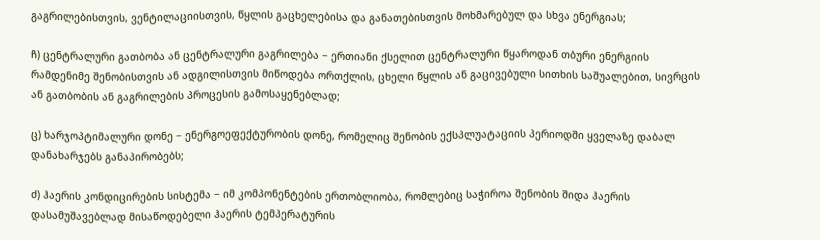გაგრილებისთვის, ვენტილაციისთვის, წყლის გაცხელებისა და განათებისთვის მოხმარებულ და სხვა ენერგიას;

ჩ) ცენტრალური გათბობა ან ცენტრალური გაგრილება − ერთიანი ქსელით ცენტრალური წყაროდან თბური ენერგიის რამდენიმე შენობისთვის ან ადგილისთვის მიწოდება ორთქლის, ცხელი წყლის ან გაცივებული სითხის საშუალებით, სივრცის ან გათბობის ან გაგრილების პროცესის გამოსაყენებლად;

ც) ხარჯოპტიმალური დონე − ენერგოეფექტურობის დონე, რომელიც შენობის ექსპლუატაციის პერიოდში ყველაზე დაბალ დანახარჯებს განაპირობებს;

ძ) ჰაერის კონდიცირების სისტემა − იმ კომპონენტების ერთობლიობა, რომლებიც საჭიროა შენობის შიდა ჰაერის დასამუშავებლად მისაწოდებელი ჰაერის ტემპერატურის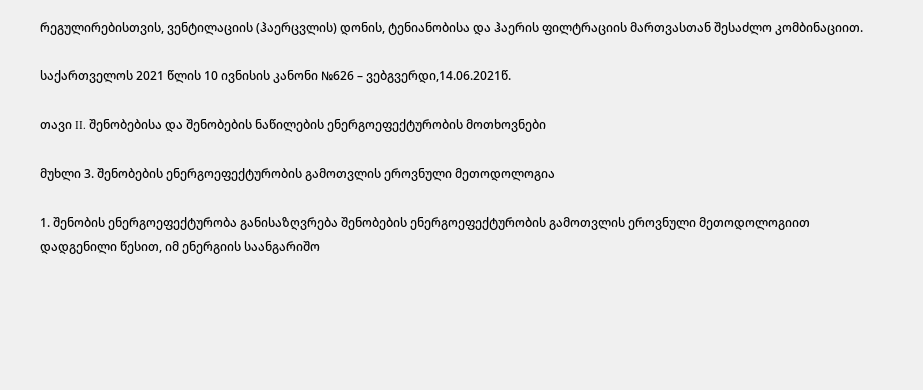რეგულირებისთვის, ვენტილაციის (ჰაერცვლის) დონის, ტენიანობისა და ჰაერის ფილტრაციის მართვასთან შესაძლო კომბინაციით.

საქართველოს 2021 წლის 10 ივნისის კანონი №626 – ვებგვერდი,14.06.2021წ.

თავი II. შენობებისა და შენობების ნაწილების ენერგოეფექტურობის მოთხოვნები

მუხლი 3. შენობების ენერგოეფექტურობის გამოთვლის ეროვნული მეთოდოლოგია

1. შენობის ენერგოეფექტურობა განისაზღვრება შენობების ენერგოეფექტურობის გამოთვლის ეროვნული მეთოდოლოგიით დადგენილი წესით, იმ ენერგიის საანგარიშო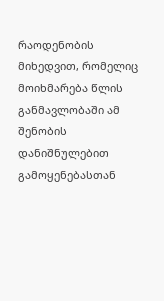რაოდენობის მიხედვით, რომელიც მოიხმარება წლის განმავლობაში ამ შენობის დანიშნულებით გამოყენებასთან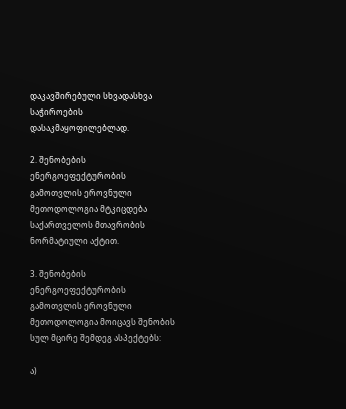დაკავშირებული სხვადასხვა საჭიროების დასაკმაყოფილებლად.

2. შენობების ენერგოეფექტურობის გამოთვლის ეროვნული მეთოდოლოგია მტკიცდება საქართველოს მთავრობის ნორმატიული აქტით.

3. შენობების ენერგოეფექტურობის გამოთვლის ეროვნული მეთოდოლოგია მოიცავს შენობის სულ მცირე შემდეგ ასპექტებს:

ა)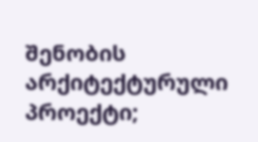შენობის არქიტექტურული პროექტი;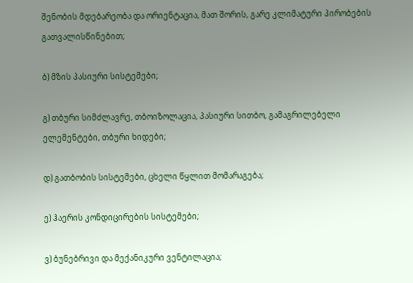შენობის მდებარეობა და ორიენტაცია, მათ შორის, გარე კლიმატური პირობების გათვალისწინებით;

ბ) მზის პასიური სისტემები;

გ) თბური სიმძლავრე, თბოიზოლაცია, პასიური სითბო, გამაგრილებელი ელემენტები, თბური ხიდები;

დ) გათბობის სისტემები, ცხელი წყლით მომარაგება;

ე) ჰაერის კონდიცირების სისტემები;

ვ) ბუნებრივი და მექანიკური ვენტილაცია;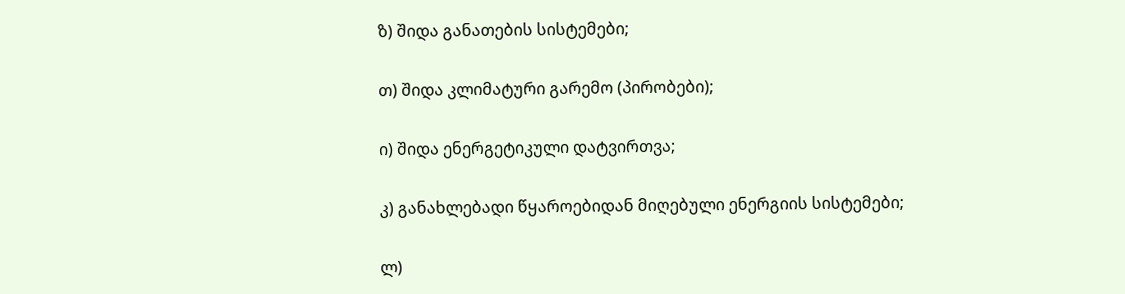ზ) შიდა განათების სისტემები;

თ) შიდა კლიმატური გარემო (პირობები);

ი) შიდა ენერგეტიკული დატვირთვა;

კ) განახლებადი წყაროებიდან მიღებული ენერგიის სისტემები;

ლ)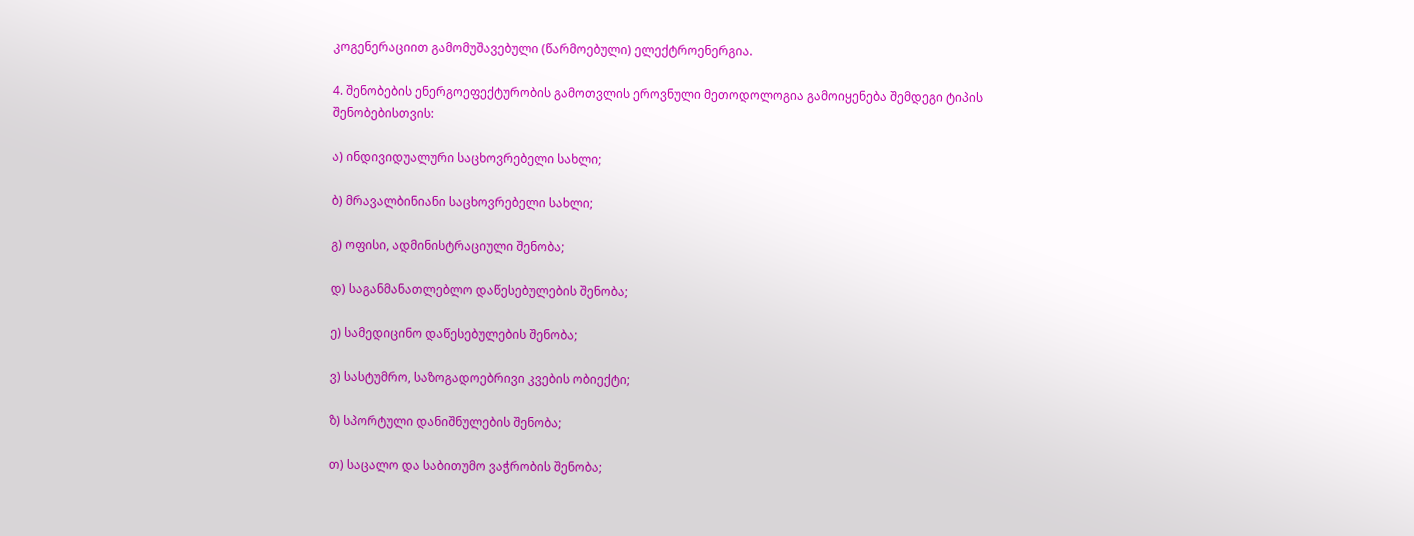კოგენერაციით გამომუშავებული (წარმოებული) ელექტროენერგია.

4. შენობების ენერგოეფექტურობის გამოთვლის ეროვნული მეთოდოლოგია გამოიყენება შემდეგი ტიპის შენობებისთვის:

ა) ინდივიდუალური საცხოვრებელი სახლი;

ბ) მრავალბინიანი საცხოვრებელი სახლი;

გ) ოფისი, ადმინისტრაციული შენობა;

დ) საგანმანათლებლო დაწესებულების შენობა;

ე) სამედიცინო დაწესებულების შენობა;

ვ) სასტუმრო, საზოგადოებრივი კვების ობიექტი;

ზ) სპორტული დანიშნულების შენობა;

თ) საცალო და საბითუმო ვაჭრობის შენობა;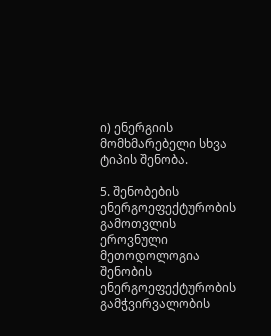ი) ენერგიის მომხმარებელი სხვა ტიპის შენობა.

5. შენობების ენერგოეფექტურობის გამოთვლის ეროვნული მეთოდოლოგია შენობის ენერგოეფექტურობის გამჭვირვალობის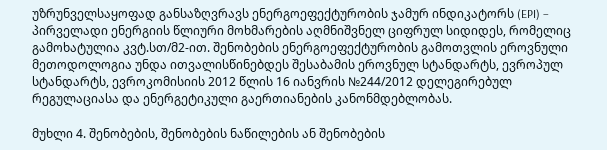უზრუნველსაყოფად განსაზღვრავს ენერგოეფექტურობის ჯამურ ინდიკატორს (EPI) − პირველადი ენერგიის წლიური მოხმარების აღმნიშვნელ ციფრულ სიდიდეს, რომელიც გამოხატულია კვტ.სთ/მ2-ით. შენობების ენერგოეფექტურობის გამოთვლის ეროვნული მეთოდოლოგია უნდა ითვალისწინებდეს შესაბამის ეროვნულ სტანდარტს, ევროპულ სტანდარტს, ევროკომისიის 2012 წლის 16 იანვრის №244/2012 დელეგირებულ რეგულაციასა და ენერგეტიკული გაერთიანების კანონმდებლობას.

მუხლი 4. შენობების, შენობების ნაწილების ან შენობების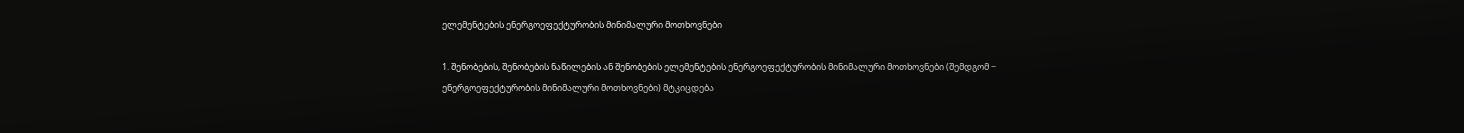ელემენტების ენერგოეფექტურობის მინიმალური მოთხოვნები

1. შენობების, შენობების ნაწილების ან შენობების ელემენტების ენერგოეფექტურობის მინიმალური მოთხოვნები (შემდგომ − ენერგოეფექტურობის მინიმალური მოთხოვნები) მტკიცდება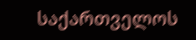საქართველოს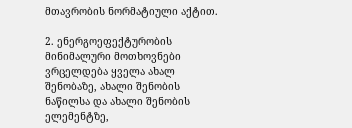მთავრობის ნორმატიული აქტით.

2. ენერგოეფექტურობის მინიმალური მოთხოვნები ვრცელდება ყველა ახალ შენობაზე, ახალი შენობის ნაწილსა და ახალი შენობის ელემენტზე,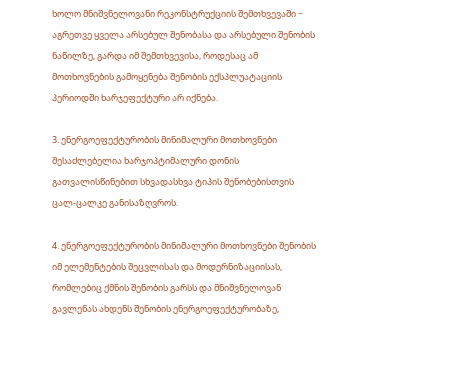ხოლო მნიშვნელოვანი რეკონსტრუქციის შემთხვევაში − აგრეთვე ყველა არსებულ შენობასა და არსებული შენობის ნაწილზე, გარდა იმ შემთხვევისა, როდესაც ამ მოთხოვნების გამოყენება შენობის ექსპლუატაციის პერიოდში ხარჯეფექტური არ იქნება.

3. ენერგოეფექტურობის მინიმალური მოთხოვნები შესაძლებელია ხარჯოპტიმალური დონის გათვალისწინებით სხვადასხვა ტიპის შენობებისთვის ცალ-ცალკე განისაზღვროს.

4. ენერგოეფექტურობის მინიმალური მოთხოვნები შენობის იმ ელემენტების შეცვლისას და მოდერნიზაციისას, რომლებიც ქმნის შენობის გარსს და მნიშვნელოვან გავლენას ახდენს შენობის ენერგოეფექტურობაზე,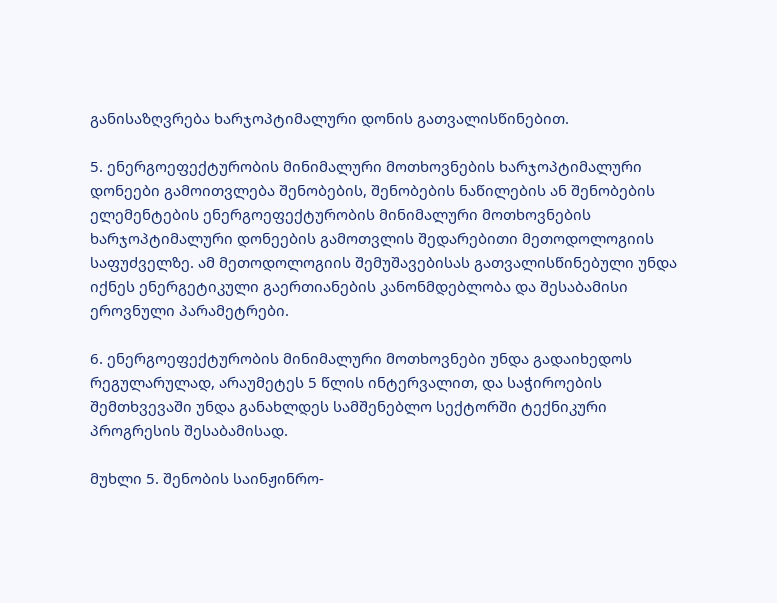განისაზღვრება ხარჯოპტიმალური დონის გათვალისწინებით.

5. ენერგოეფექტურობის მინიმალური მოთხოვნების ხარჯოპტიმალური დონეები გამოითვლება შენობების, შენობების ნაწილების ან შენობების ელემენტების ენერგოეფექტურობის მინიმალური მოთხოვნების ხარჯოპტიმალური დონეების გამოთვლის შედარებითი მეთოდოლოგიის საფუძველზე. ამ მეთოდოლოგიის შემუშავებისას გათვალისწინებული უნდა იქნეს ენერგეტიკული გაერთიანების კანონმდებლობა და შესაბამისი ეროვნული პარამეტრები.

6. ენერგოეფექტურობის მინიმალური მოთხოვნები უნდა გადაიხედოს რეგულარულად, არაუმეტეს 5 წლის ინტერვალით, და საჭიროების შემთხვევაში უნდა განახლდეს სამშენებლო სექტორში ტექნიკური პროგრესის შესაბამისად.

მუხლი 5. შენობის საინჟინრო-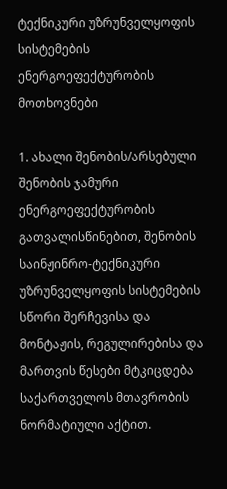ტექნიკური უზრუნველყოფის სისტემების ენერგოეფექტურობის მოთხოვნები

1. ახალი შენობის/არსებული შენობის ჯამური ენერგოეფექტურობის გათვალისწინებით, შენობის საინჟინრო-ტექნიკური უზრუნველყოფის სისტემების სწორი შერჩევისა და მონტაჟის, რეგულირებისა და მართვის წესები მტკიცდება საქართველოს მთავრობის ნორმატიული აქტით.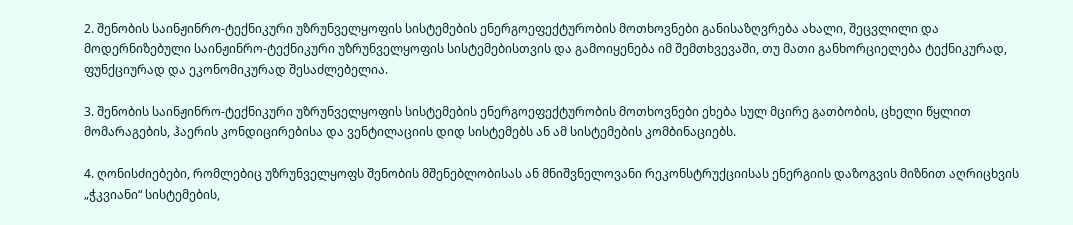2. შენობის საინჟინრო-ტექნიკური უზრუნველყოფის სისტემების ენერგოეფექტურობის მოთხოვნები განისაზღვრება ახალი, შეცვლილი და მოდერნიზებული საინჟინრო-ტექნიკური უზრუნველყოფის სისტემებისთვის და გამოიყენება იმ შემთხვევაში, თუ მათი განხორციელება ტექნიკურად, ფუნქციურად და ეკონომიკურად შესაძლებელია.

3. შენობის საინჟინრო-ტექნიკური უზრუნველყოფის სისტემების ენერგოეფექტურობის მოთხოვნები ეხება სულ მცირე გათბობის, ცხელი წყლით მომარაგების, ჰაერის კონდიცირებისა და ვენტილაციის დიდ სისტემებს ან ამ სისტემების კომბინაციებს.

4. ღონისძიებები, რომლებიც უზრუნველყოფს შენობის მშენებლობისას ან მნიშვნელოვანი რეკონსტრუქციისას ენერგიის დაზოგვის მიზნით აღრიცხვის „ჭკვიანი“ სისტემების,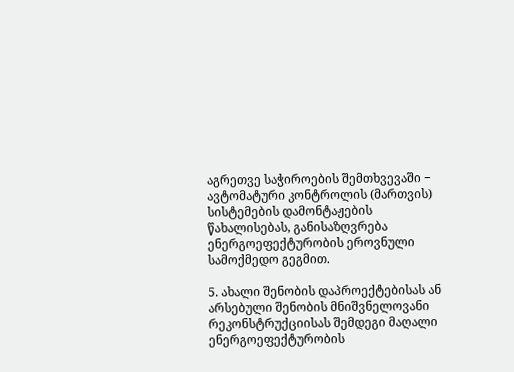აგრეთვე საჭიროების შემთხვევაში − ავტომატური კონტროლის (მართვის) სისტემების დამონტაჟების წახალისებას, განისაზღვრება ენერგოეფექტურობის ეროვნული სამოქმედო გეგმით.

5. ახალი შენობის დაპროექტებისას ან არსებული შენობის მნიშვნელოვანი რეკონსტრუქციისას შემდეგი მაღალი ენერგოეფექტურობის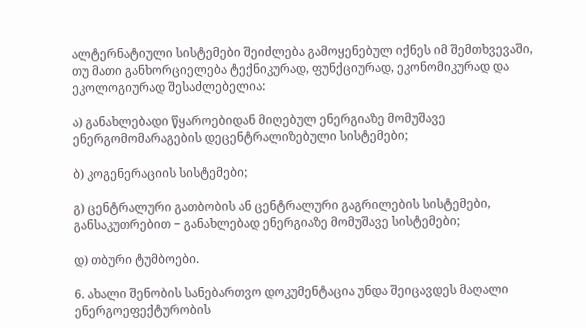ალტერნატიული სისტემები შეიძლება გამოყენებულ იქნეს იმ შემთხვევაში, თუ მათი განხორციელება ტექნიკურად, ფუნქციურად, ეკონომიკურად და ეკოლოგიურად შესაძლებელია:

ა) განახლებადი წყაროებიდან მიღებულ ენერგიაზე მომუშავე ენერგომომარაგების დეცენტრალიზებული სისტემები;

ბ) კოგენერაციის სისტემები;

გ) ცენტრალური გათბობის ან ცენტრალური გაგრილების სისტემები, განსაკუთრებით − განახლებად ენერგიაზე მომუშავე სისტემები;

დ) თბური ტუმბოები.

6. ახალი შენობის სანებართვო დოკუმენტაცია უნდა შეიცავდეს მაღალი ენერგოეფექტურობის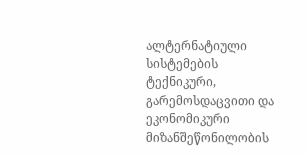ალტერნატიული სისტემების ტექნიკური, გარემოსდაცვითი და ეკონომიკური მიზანშეწონილობის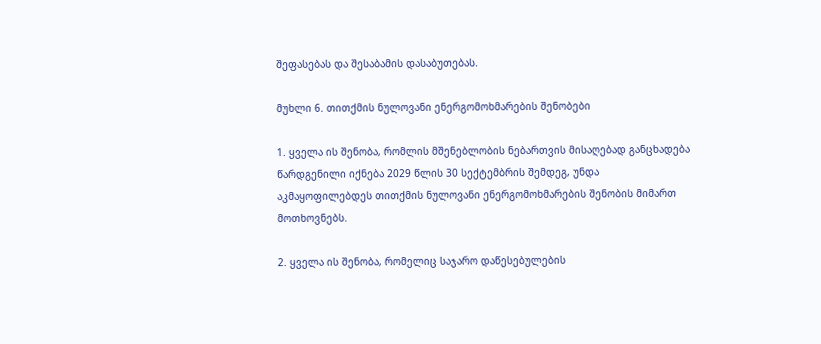შეფასებას და შესაბამის დასაბუთებას.

მუხლი 6. თითქმის ნულოვანი ენერგომოხმარების შენობები

1. ყველა ის შენობა, რომლის მშენებლობის ნებართვის მისაღებად განცხადება წარდგენილი იქნება 2029 წლის 30 სექტემბრის შემდეგ, უნდა აკმაყოფილებდეს თითქმის ნულოვანი ენერგომოხმარების შენობის მიმართ მოთხოვნებს.

2. ყველა ის შენობა, რომელიც საჯარო დაწესებულების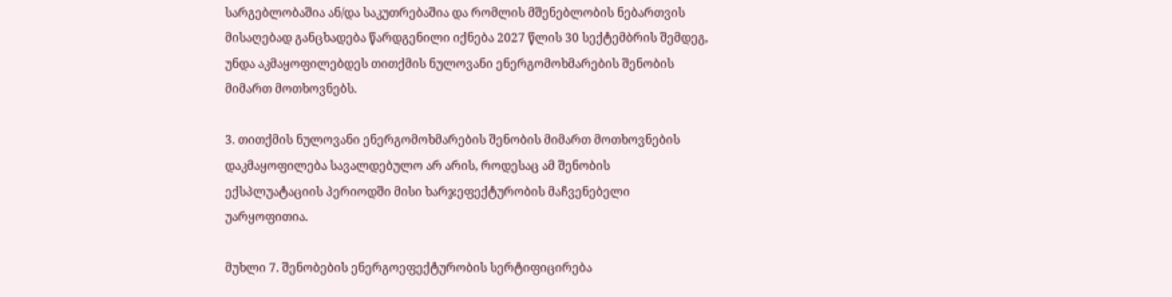სარგებლობაშია ან/და საკუთრებაშია და რომლის მშენებლობის ნებართვის მისაღებად განცხადება წარდგენილი იქნება 2027 წლის 30 სექტემბრის შემდეგ, უნდა აკმაყოფილებდეს თითქმის ნულოვანი ენერგომოხმარების შენობის მიმართ მოთხოვნებს.

3. თითქმის ნულოვანი ენერგომოხმარების შენობის მიმართ მოთხოვნების დაკმაყოფილება სავალდებულო არ არის, როდესაც ამ შენობის ექსპლუატაციის პერიოდში მისი ხარჯეფექტურობის მაჩვენებელი უარყოფითია.

მუხლი 7. შენობების ენერგოეფექტურობის სერტიფიცირება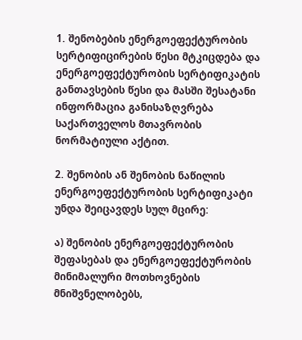1. შენობების ენერგოეფექტურობის სერტიფიცირების წესი მტკიცდება და ენერგოეფექტურობის სერტიფიკატის განთავსების წესი და მასში შესატანი ინფორმაცია განისაზღვრება საქართველოს მთავრობის ნორმატიული აქტით.

2. შენობის ან შენობის ნაწილის ენერგოეფექტურობის სერტიფიკატი უნდა შეიცავდეს სულ მცირე:

ა) შენობის ენერგოეფექტურობის შეფასებას და ენერგოეფექტურობის მინიმალური მოთხოვნების მნიშვნელობებს,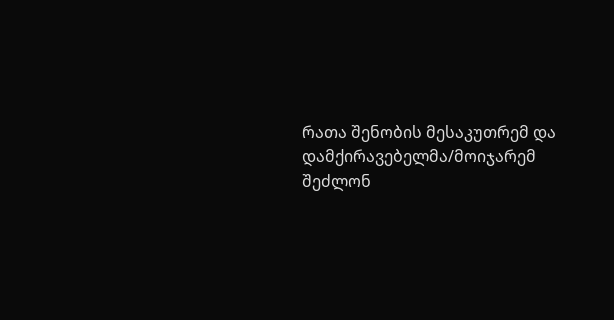რათა შენობის მესაკუთრემ და დამქირავებელმა/მოიჯარემ შეძლონ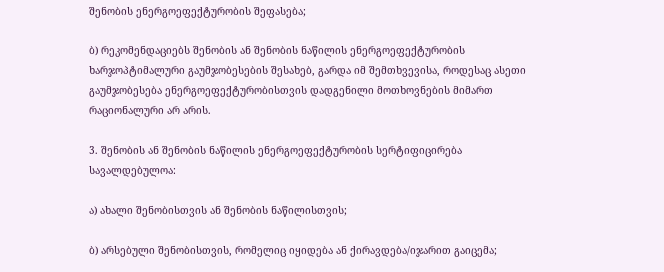შენობის ენერგოეფექტურობის შეფასება;

ბ) რეკომენდაციებს შენობის ან შენობის ნაწილის ენერგოეფექტურობის ხარჯოპტიმალური გაუმჯობესების შესახებ, გარდა იმ შემთხვევისა, როდესაც ასეთი გაუმჯობესება ენერგოეფექტურობისთვის დადგენილი მოთხოვნების მიმართ რაციონალური არ არის.

3. შენობის ან შენობის ნაწილის ენერგოეფექტურობის სერტიფიცირება სავალდებულოა:

ა) ახალი შენობისთვის ან შენობის ნაწილისთვის;

ბ) არსებული შენობისთვის, რომელიც იყიდება ან ქირავდება/იჯარით გაიცემა;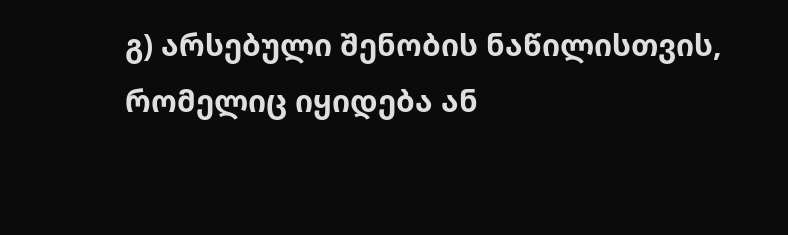გ) არსებული შენობის ნაწილისთვის, რომელიც იყიდება ან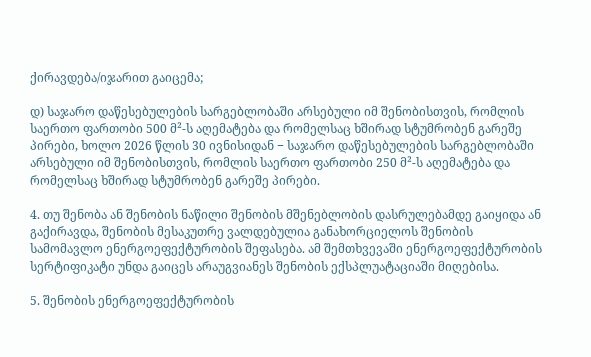ქირავდება/იჯარით გაიცემა;

დ) საჯარო დაწესებულების სარგებლობაში არსებული იმ შენობისთვის, რომლის საერთო ფართობი 500 მ²-ს აღემატება და რომელსაც ხშირად სტუმრობენ გარეშე პირები, ხოლო 2026 წლის 30 ივნისიდან − საჯარო დაწესებულების სარგებლობაში არსებული იმ შენობისთვის, რომლის საერთო ფართობი 250 მ²-ს აღემატება და რომელსაც ხშირად სტუმრობენ გარეშე პირები.

4. თუ შენობა ან შენობის ნაწილი შენობის მშენებლობის დასრულებამდე გაიყიდა ან გაქირავდა, შენობის მესაკუთრე ვალდებულია განახორციელოს შენობის სამომავლო ენერგოეფექტურობის შეფასება. ამ შემთხვევაში ენერგოეფექტურობის სერტიფიკატი უნდა გაიცეს არაუგვიანეს შენობის ექსპლუატაციაში მიღებისა.

5. შენობის ენერგოეფექტურობის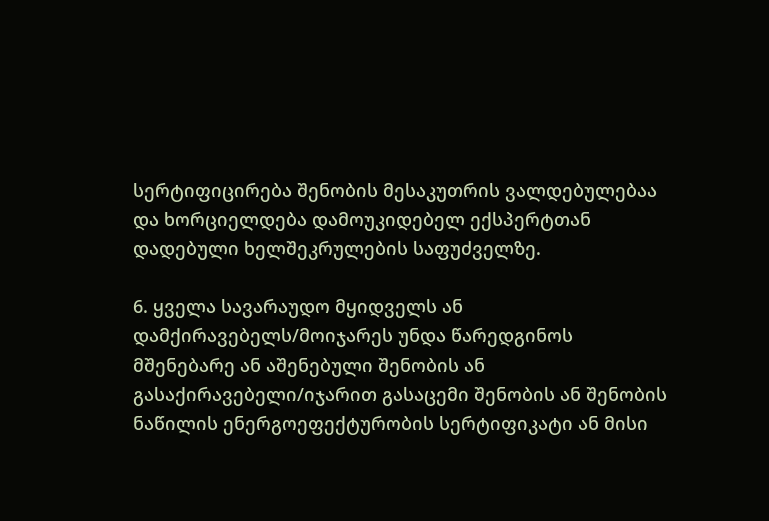სერტიფიცირება შენობის მესაკუთრის ვალდებულებაა და ხორციელდება დამოუკიდებელ ექსპერტთან დადებული ხელშეკრულების საფუძველზე.

6. ყველა სავარაუდო მყიდველს ან დამქირავებელს/მოიჯარეს უნდა წარედგინოს მშენებარე ან აშენებული შენობის ან გასაქირავებელი/იჯარით გასაცემი შენობის ან შენობის ნაწილის ენერგოეფექტურობის სერტიფიკატი ან მისი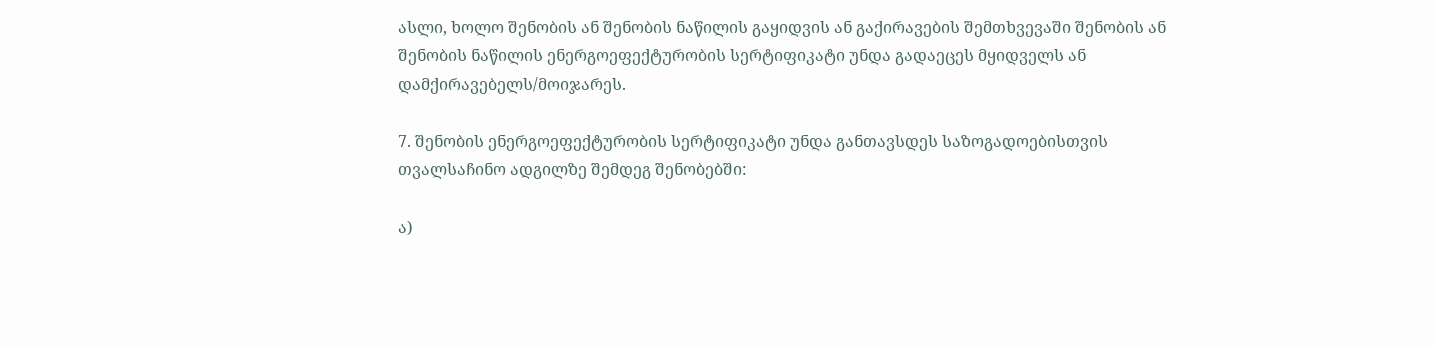ასლი, ხოლო შენობის ან შენობის ნაწილის გაყიდვის ან გაქირავების შემთხვევაში შენობის ან შენობის ნაწილის ენერგოეფექტურობის სერტიფიკატი უნდა გადაეცეს მყიდველს ან დამქირავებელს/მოიჯარეს.

7. შენობის ენერგოეფექტურობის სერტიფიკატი უნდა განთავსდეს საზოგადოებისთვის თვალსაჩინო ადგილზე შემდეგ შენობებში:

ა)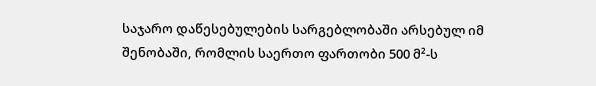საჯარო დაწესებულების სარგებლობაში არსებულ იმ შენობაში, რომლის საერთო ფართობი 500 მ²-ს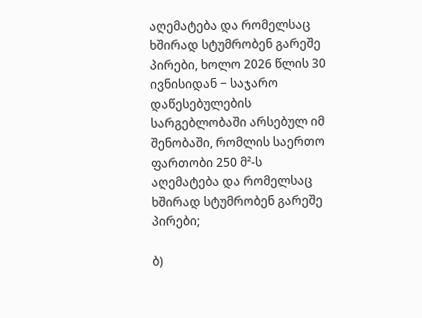აღემატება და რომელსაც ხშირად სტუმრობენ გარეშე პირები, ხოლო 2026 წლის 30 ივნისიდან − საჯარო დაწესებულების სარგებლობაში არსებულ იმ შენობაში, რომლის საერთო ფართობი 250 მ²-ს აღემატება და რომელსაც ხშირად სტუმრობენ გარეშე პირები;

ბ)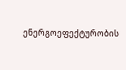ენერგოეფექტურობის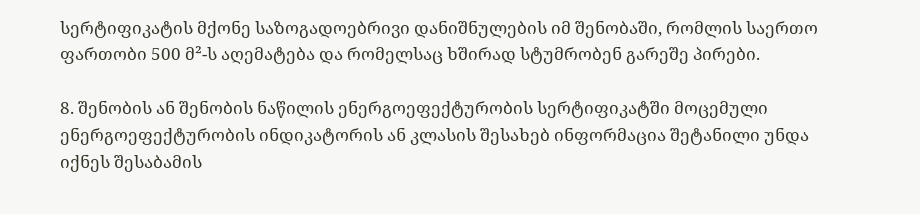სერტიფიკატის მქონე საზოგადოებრივი დანიშნულების იმ შენობაში, რომლის საერთო ფართობი 500 მ²-ს აღემატება და რომელსაც ხშირად სტუმრობენ გარეშე პირები.

8. შენობის ან შენობის ნაწილის ენერგოეფექტურობის სერტიფიკატში მოცემული ენერგოეფექტურობის ინდიკატორის ან კლასის შესახებ ინფორმაცია შეტანილი უნდა იქნეს შესაბამის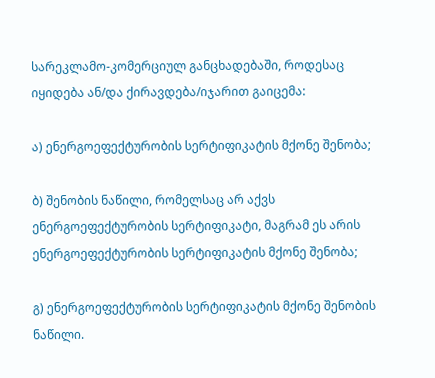სარეკლამო-კომერციულ განცხადებაში, როდესაც იყიდება ან/და ქირავდება/იჯარით გაიცემა:

ა) ენერგოეფექტურობის სერტიფიკატის მქონე შენობა;

ბ) შენობის ნაწილი, რომელსაც არ აქვს ენერგოეფექტურობის სერტიფიკატი, მაგრამ ეს არის ენერგოეფექტურობის სერტიფიკატის მქონე შენობა;

გ) ენერგოეფექტურობის სერტიფიკატის მქონე შენობის ნაწილი.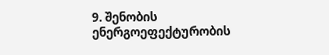9. შენობის ენერგოეფექტურობის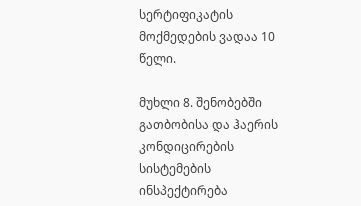სერტიფიკატის მოქმედების ვადაა 10 წელი.

მუხლი 8. შენობებში გათბობისა და ჰაერის კონდიცირების სისტემების ინსპექტირება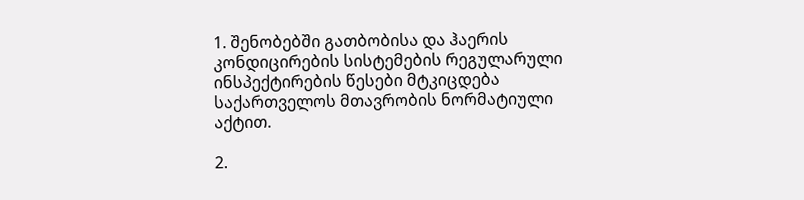1. შენობებში გათბობისა და ჰაერის კონდიცირების სისტემების რეგულარული ინსპექტირების წესები მტკიცდება საქართველოს მთავრობის ნორმატიული აქტით.

2.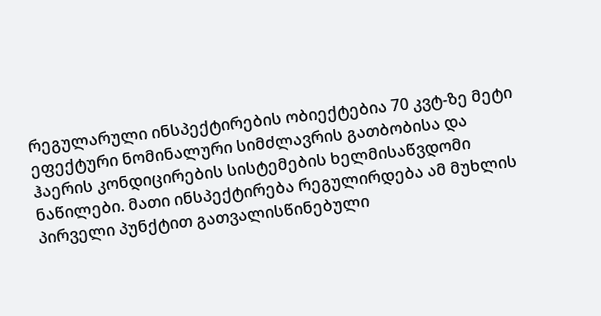რეგულარული ინსპექტირების ობიექტებია 70 კვტ-ზე მეტი ეფექტური ნომინალური სიმძლავრის გათბობისა და ჰაერის კონდიცირების სისტემების ხელმისაწვდომი ნაწილები. მათი ინსპექტირება რეგულირდება ამ მუხლის პირველი პუნქტით გათვალისწინებული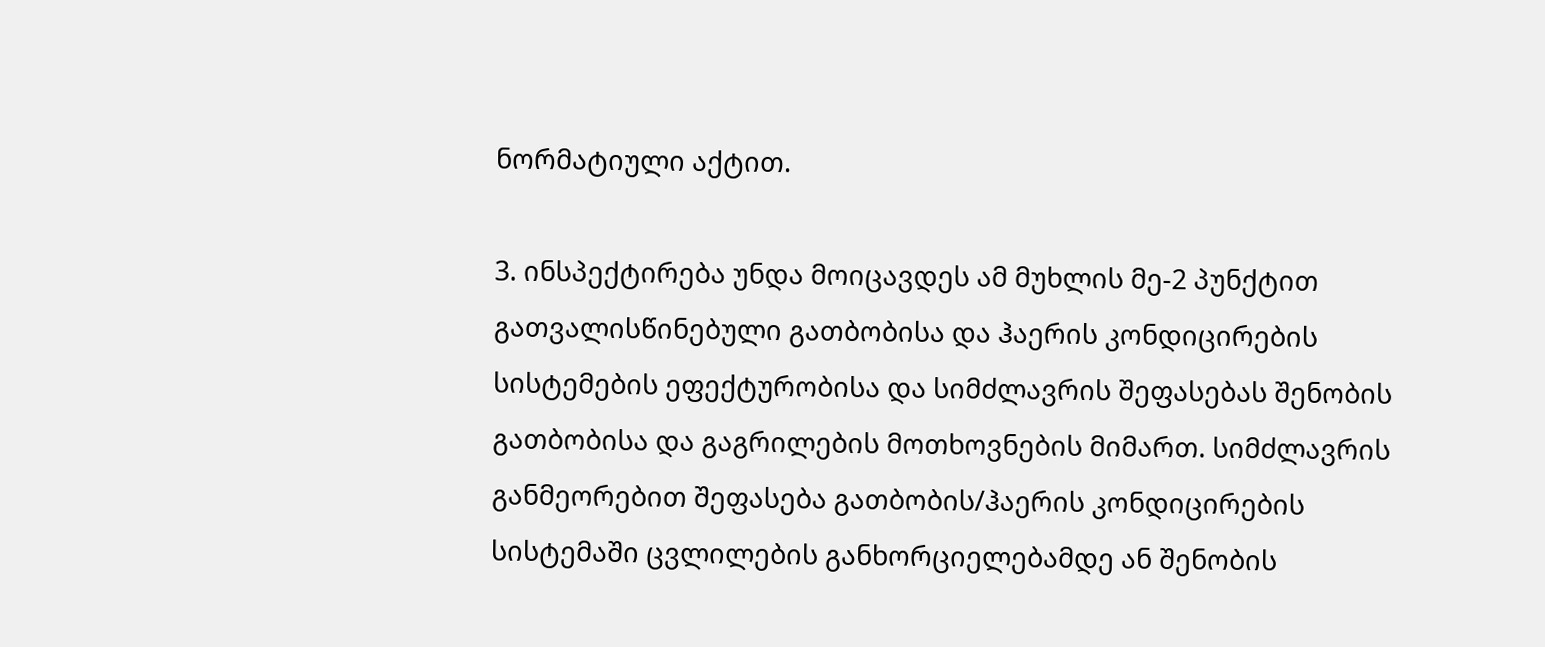ნორმატიული აქტით.

3. ინსპექტირება უნდა მოიცავდეს ამ მუხლის მე-2 პუნქტით გათვალისწინებული გათბობისა და ჰაერის კონდიცირების სისტემების ეფექტურობისა და სიმძლავრის შეფასებას შენობის გათბობისა და გაგრილების მოთხოვნების მიმართ. სიმძლავრის განმეორებით შეფასება გათბობის/ჰაერის კონდიცირების სისტემაში ცვლილების განხორციელებამდე ან შენობის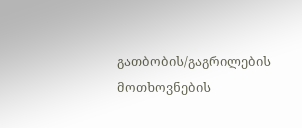გათბობის/გაგრილების მოთხოვნების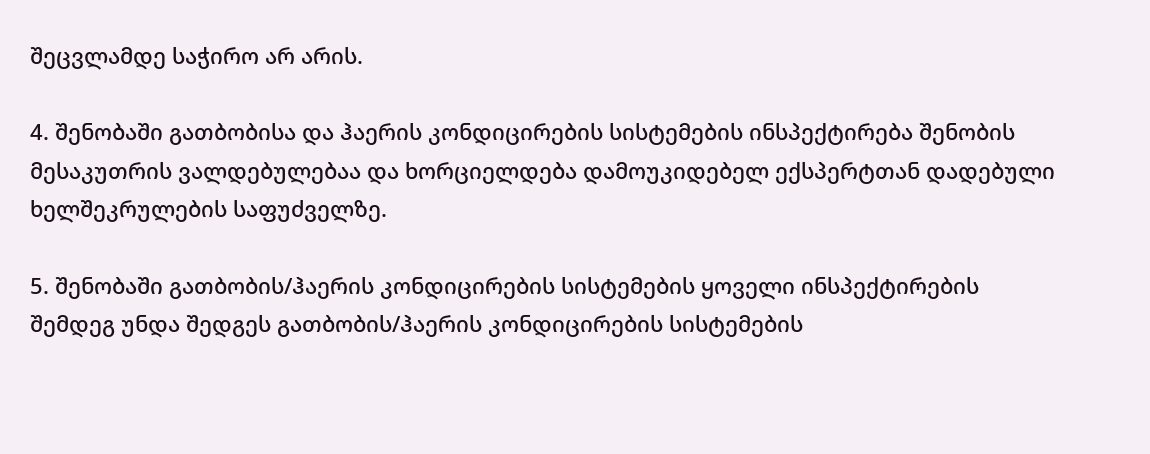შეცვლამდე საჭირო არ არის.

4. შენობაში გათბობისა და ჰაერის კონდიცირების სისტემების ინსპექტირება შენობის მესაკუთრის ვალდებულებაა და ხორციელდება დამოუკიდებელ ექსპერტთან დადებული ხელშეკრულების საფუძველზე.

5. შენობაში გათბობის/ჰაერის კონდიცირების სისტემების ყოველი ინსპექტირების შემდეგ უნდა შედგეს გათბობის/ჰაერის კონდიცირების სისტემების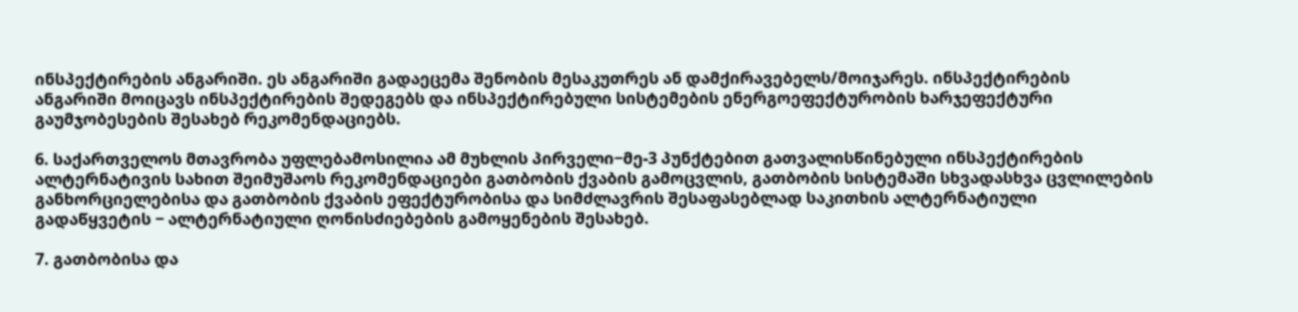ინსპექტირების ანგარიში. ეს ანგარიში გადაეცემა შენობის მესაკუთრეს ან დამქირავებელს/მოიჯარეს. ინსპექტირების ანგარიში მოიცავს ინსპექტირების შედეგებს და ინსპექტირებული სისტემების ენერგოეფექტურობის ხარჯეფექტური გაუმჯობესების შესახებ რეკომენდაციებს.

6. საქართველოს მთავრობა უფლებამოსილია ამ მუხლის პირველი−მე-3 პუნქტებით გათვალისწინებული ინსპექტირების ალტერნატივის სახით შეიმუშაოს რეკომენდაციები გათბობის ქვაბის გამოცვლის, გათბობის სისტემაში სხვადასხვა ცვლილების განხორციელებისა და გათბობის ქვაბის ეფექტურობისა და სიმძლავრის შესაფასებლად საკითხის ალტერნატიული გადაწყვეტის − ალტერნატიული ღონისძიებების გამოყენების შესახებ.

7. გათბობისა და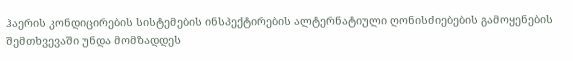ჰაერის კონდიცირების სისტემების ინსპექტირების ალტერნატიული ღონისძიებების გამოყენების შემთხვევაში უნდა მომზადდეს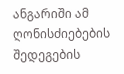ანგარიში ამ ღონისძიებების შედეგების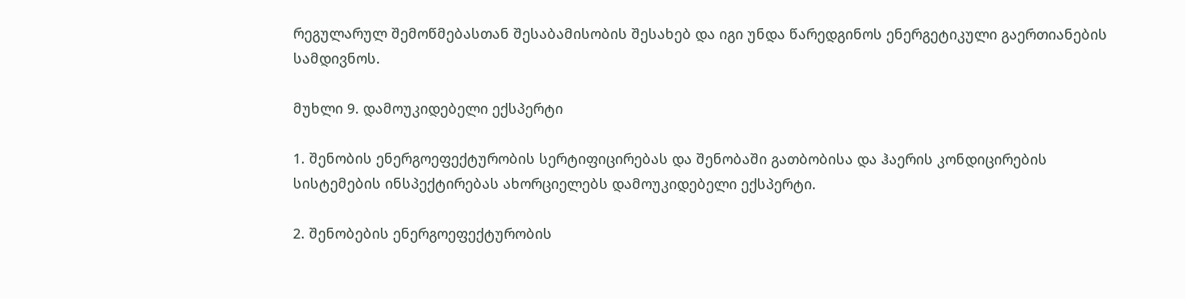რეგულარულ შემოწმებასთან შესაბამისობის შესახებ და იგი უნდა წარედგინოს ენერგეტიკული გაერთიანების სამდივნოს.

მუხლი 9. დამოუკიდებელი ექსპერტი

1. შენობის ენერგოეფექტურობის სერტიფიცირებას და შენობაში გათბობისა და ჰაერის კონდიცირების სისტემების ინსპექტირებას ახორციელებს დამოუკიდებელი ექსპერტი.

2. შენობების ენერგოეფექტურობის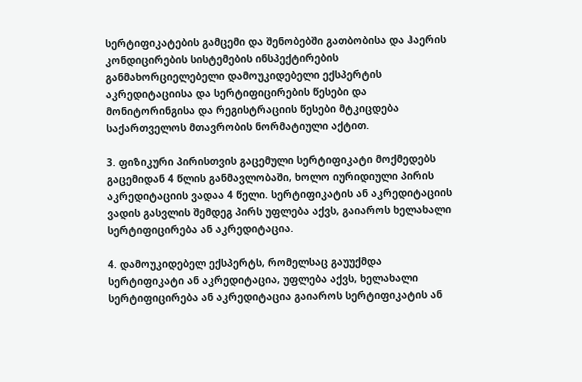სერტიფიკატების გამცემი და შენობებში გათბობისა და ჰაერის კონდიცირების სისტემების ინსპექტირების განმახორციელებელი დამოუკიდებელი ექსპერტის აკრედიტაციისა და სერტიფიცირების წესები და მონიტორინგისა და რეგისტრაციის წესები მტკიცდება საქართველოს მთავრობის ნორმატიული აქტით.

3. ფიზიკური პირისთვის გაცემული სერტიფიკატი მოქმედებს გაცემიდან 4 წლის განმავლობაში, ხოლო იურიდიული პირის აკრედიტაციის ვადაა 4 წელი. სერტიფიკატის ან აკრედიტაციის ვადის გასვლის შემდეგ პირს უფლება აქვს, გაიაროს ხელახალი სერტიფიცირება ან აკრედიტაცია.

4. დამოუკიდებელ ექსპერტს, რომელსაც გაუუქმდა სერტიფიკატი ან აკრედიტაცია, უფლება აქვს, ხელახალი სერტიფიცირება ან აკრედიტაცია გაიაროს სერტიფიკატის ან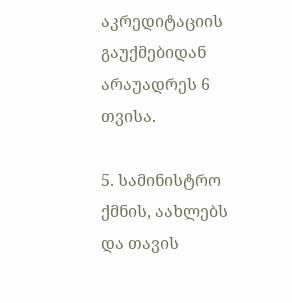აკრედიტაციის გაუქმებიდან არაუადრეს 6 თვისა.

5. სამინისტრო ქმნის, აახლებს და თავის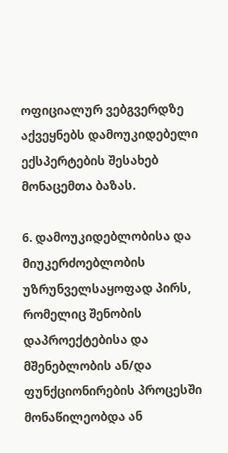ოფიციალურ ვებგვერდზე აქვეყნებს დამოუკიდებელი ექსპერტების შესახებ მონაცემთა ბაზას.

6. დამოუკიდებლობისა და მიუკერძოებლობის უზრუნველსაყოფად პირს, რომელიც შენობის დაპროექტებისა და მშენებლობის ან/და ფუნქციონირების პროცესში მონაწილეობდა ან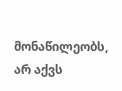მონაწილეობს, არ აქვს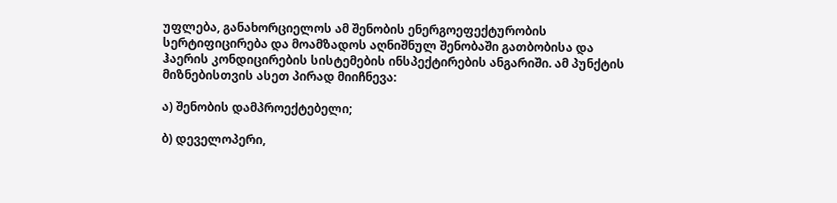უფლება, განახორციელოს ამ შენობის ენერგოეფექტურობის სერტიფიცირება და მოამზადოს აღნიშნულ შენობაში გათბობისა და ჰაერის კონდიცირების სისტემების ინსპექტირების ანგარიში. ამ პუნქტის მიზნებისთვის ასეთ პირად მიიჩნევა:

ა) შენობის დამპროექტებელი;

ბ) დეველოპერი,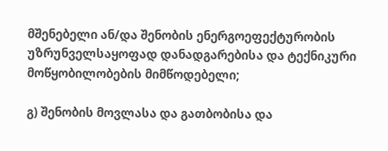მშენებელი ან/და შენობის ენერგოეფექტურობის უზრუნველსაყოფად დანადგარებისა და ტექნიკური მოწყობილობების მიმწოდებელი;

გ) შენობის მოვლასა და გათბობისა და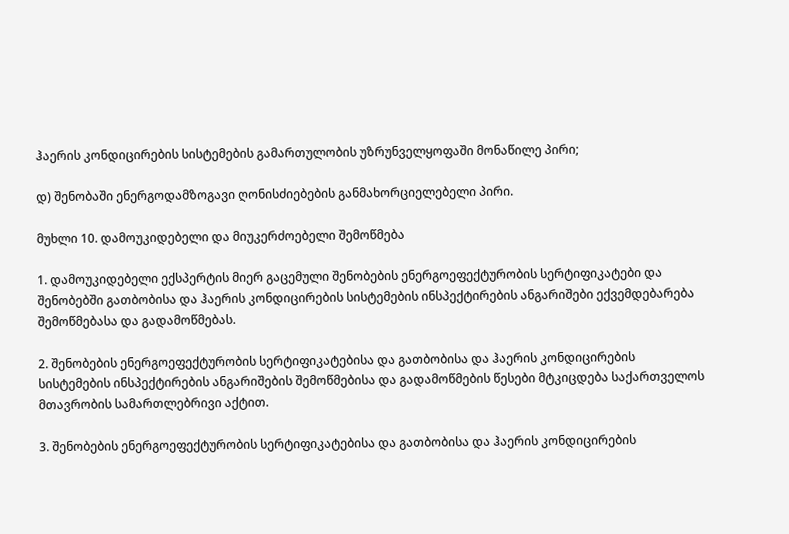ჰაერის კონდიცირების სისტემების გამართულობის უზრუნველყოფაში მონაწილე პირი;

დ) შენობაში ენერგოდამზოგავი ღონისძიებების განმახორციელებელი პირი.

მუხლი 10. დამოუკიდებელი და მიუკერძოებელი შემოწმება

1. დამოუკიდებელი ექსპერტის მიერ გაცემული შენობების ენერგოეფექტურობის სერტიფიკატები და შენობებში გათბობისა და ჰაერის კონდიცირების სისტემების ინსპექტირების ანგარიშები ექვემდებარება შემოწმებასა და გადამოწმებას.

2. შენობების ენერგოეფექტურობის სერტიფიკატებისა და გათბობისა და ჰაერის კონდიცირების სისტემების ინსპექტირების ანგარიშების შემოწმებისა და გადამოწმების წესები მტკიცდება საქართველოს მთავრობის სამართლებრივი აქტით.

3. შენობების ენერგოეფექტურობის სერტიფიკატებისა და გათბობისა და ჰაერის კონდიცირების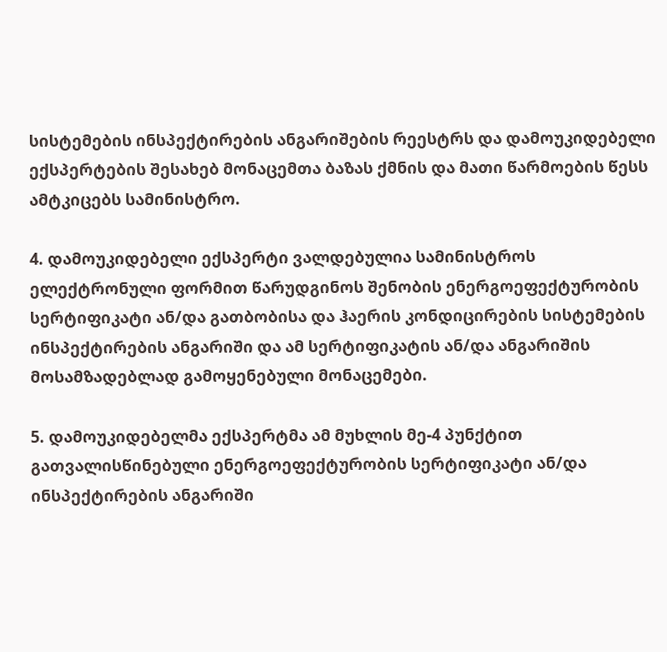სისტემების ინსპექტირების ანგარიშების რეესტრს და დამოუკიდებელი ექსპერტების შესახებ მონაცემთა ბაზას ქმნის და მათი წარმოების წესს ამტკიცებს სამინისტრო.

4. დამოუკიდებელი ექსპერტი ვალდებულია სამინისტროს ელექტრონული ფორმით წარუდგინოს შენობის ენერგოეფექტურობის სერტიფიკატი ან/და გათბობისა და ჰაერის კონდიცირების სისტემების ინსპექტირების ანგარიში და ამ სერტიფიკატის ან/და ანგარიშის მოსამზადებლად გამოყენებული მონაცემები.

5. დამოუკიდებელმა ექსპერტმა ამ მუხლის მე-4 პუნქტით გათვალისწინებული ენერგოეფექტურობის სერტიფიკატი ან/და ინსპექტირების ანგარიში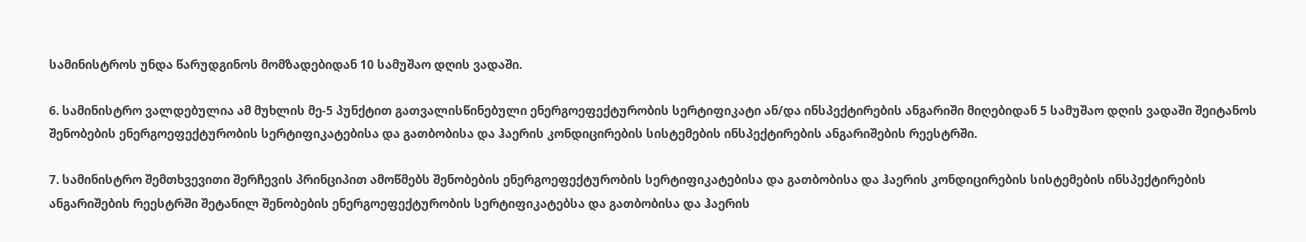სამინისტროს უნდა წარუდგინოს მომზადებიდან 10 სამუშაო დღის ვადაში.

6. სამინისტრო ვალდებულია ამ მუხლის მე-5 პუნქტით გათვალისწინებული ენერგოეფექტურობის სერტიფიკატი ან/და ინსპექტირების ანგარიში მიღებიდან 5 სამუშაო დღის ვადაში შეიტანოს შენობების ენერგოეფექტურობის სერტიფიკატებისა და გათბობისა და ჰაერის კონდიცირების სისტემების ინსპექტირების ანგარიშების რეესტრში.

7. სამინისტრო შემთხვევითი შერჩევის პრინციპით ამოწმებს შენობების ენერგოეფექტურობის სერტიფიკატებისა და გათბობისა და ჰაერის კონდიცირების სისტემების ინსპექტირების ანგარიშების რეესტრში შეტანილ შენობების ენერგოეფექტურობის სერტიფიკატებსა და გათბობისა და ჰაერის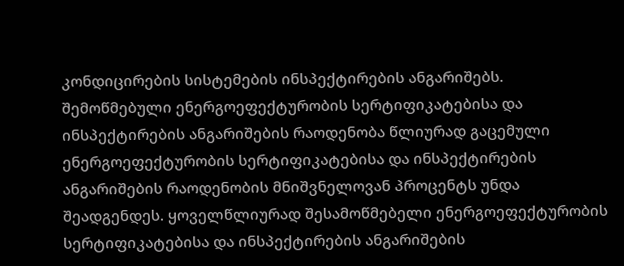კონდიცირების სისტემების ინსპექტირების ანგარიშებს. შემოწმებული ენერგოეფექტურობის სერტიფიკატებისა და ინსპექტირების ანგარიშების რაოდენობა წლიურად გაცემული ენერგოეფექტურობის სერტიფიკატებისა და ინსპექტირების ანგარიშების რაოდენობის მნიშვნელოვან პროცენტს უნდა შეადგენდეს. ყოველწლიურად შესამოწმებელი ენერგოეფექტურობის სერტიფიკატებისა და ინსპექტირების ანგარიშების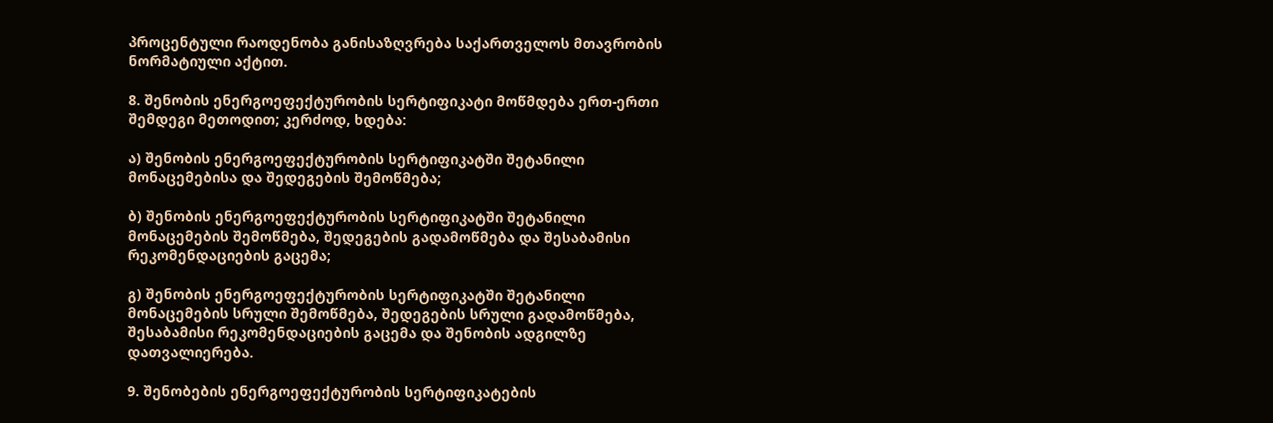პროცენტული რაოდენობა განისაზღვრება საქართველოს მთავრობის ნორმატიული აქტით.

8. შენობის ენერგოეფექტურობის სერტიფიკატი მოწმდება ერთ-ერთი შემდეგი მეთოდით; კერძოდ, ხდება:

ა) შენობის ენერგოეფექტურობის სერტიფიკატში შეტანილი მონაცემებისა და შედეგების შემოწმება;

ბ) შენობის ენერგოეფექტურობის სერტიფიკატში შეტანილი მონაცემების შემოწმება, შედეგების გადამოწმება და შესაბამისი რეკომენდაციების გაცემა;

გ) შენობის ენერგოეფექტურობის სერტიფიკატში შეტანილი მონაცემების სრული შემოწმება, შედეგების სრული გადამოწმება, შესაბამისი რეკომენდაციების გაცემა და შენობის ადგილზე დათვალიერება.

9. შენობების ენერგოეფექტურობის სერტიფიკატების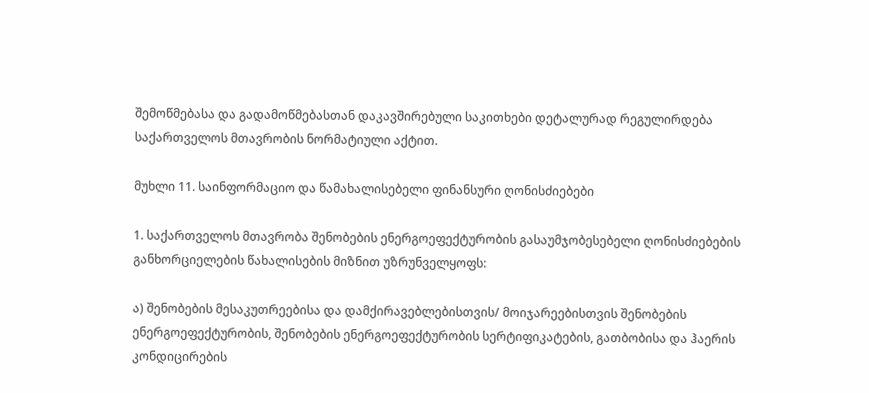შემოწმებასა და გადამოწმებასთან დაკავშირებული საკითხები დეტალურად რეგულირდება საქართველოს მთავრობის ნორმატიული აქტით.

მუხლი 11. საინფორმაციო და წამახალისებელი ფინანსური ღონისძიებები

1. საქართველოს მთავრობა შენობების ენერგოეფექტურობის გასაუმჯობესებელი ღონისძიებების განხორციელების წახალისების მიზნით უზრუნველყოფს:

ა) შენობების მესაკუთრეებისა და დამქირავებლებისთვის/ მოიჯარეებისთვის შენობების ენერგოეფექტურობის, შენობების ენერგოეფექტურობის სერტიფიკატების, გათბობისა და ჰაერის კონდიცირების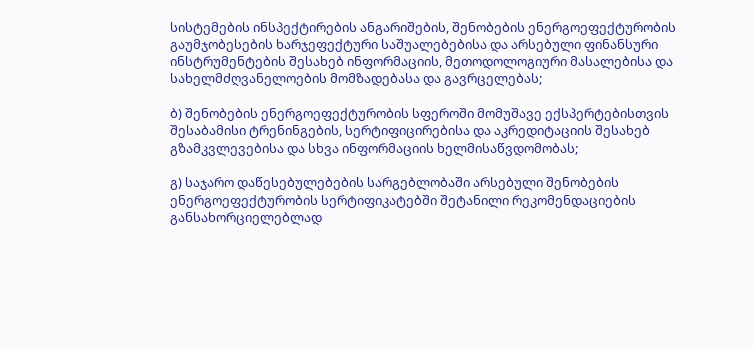სისტემების ინსპექტირების ანგარიშების, შენობების ენერგოეფექტურობის გაუმჯობესების ხარჯეფექტური საშუალებებისა და არსებული ფინანსური ინსტრუმენტების შესახებ ინფორმაციის, მეთოდოლოგიური მასალებისა და სახელმძღვანელოების მომზადებასა და გავრცელებას;

ბ) შენობების ენერგოეფექტურობის სფეროში მომუშავე ექსპერტებისთვის შესაბამისი ტრენინგების, სერტიფიცირებისა და აკრედიტაციის შესახებ გზამკვლევებისა და სხვა ინფორმაციის ხელმისაწვდომობას;

გ) საჯარო დაწესებულებების სარგებლობაში არსებული შენობების ენერგოეფექტურობის სერტიფიკატებში შეტანილი რეკომენდაციების განსახორციელებლად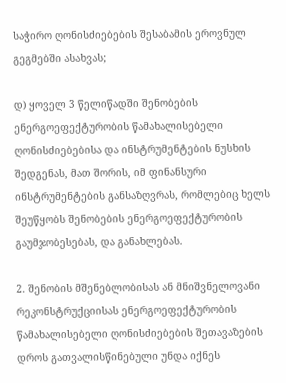საჭირო ღონისძიებების შესაბამის ეროვნულ გეგმებში ასახვას;

დ) ყოველ 3 წელიწადში შენობების ენერგოეფექტურობის წამახალისებელი ღონისძიებებისა და ინსტრუმენტების ნუსხის შედგენას, მათ შორის, იმ ფინანსური ინსტრუმენტების განსაზღვრას, რომლებიც ხელს შეუწყობს შენობების ენერგოეფექტურობის გაუმჯობესებას, და განახლებას.

2. შენობის მშენებლობისას ან მნიშვნელოვანი რეკონსტრუქციისას ენერგოეფექტურობის წამახალისებელი ღონისძიებების შეთავაზების დროს გათვალისწინებული უნდა იქნეს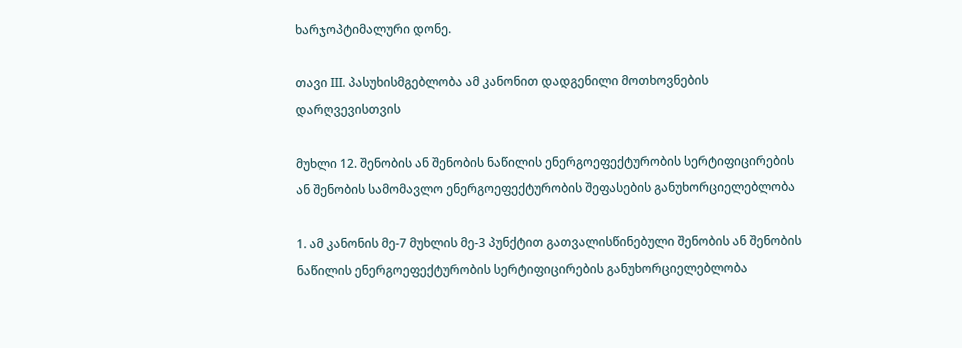ხარჯოპტიმალური დონე.

თავი III. პასუხისმგებლობა ამ კანონით დადგენილი მოთხოვნების დარღვევისთვის

მუხლი 12. შენობის ან შენობის ნაწილის ენერგოეფექტურობის სერტიფიცირების ან შენობის სამომავლო ენერგოეფექტურობის შეფასების განუხორციელებლობა

1. ამ კანონის მე-7 მუხლის მე-3 პუნქტით გათვალისწინებული შენობის ან შენობის ნაწილის ენერგოეფექტურობის სერტიფიცირების განუხორციელებლობა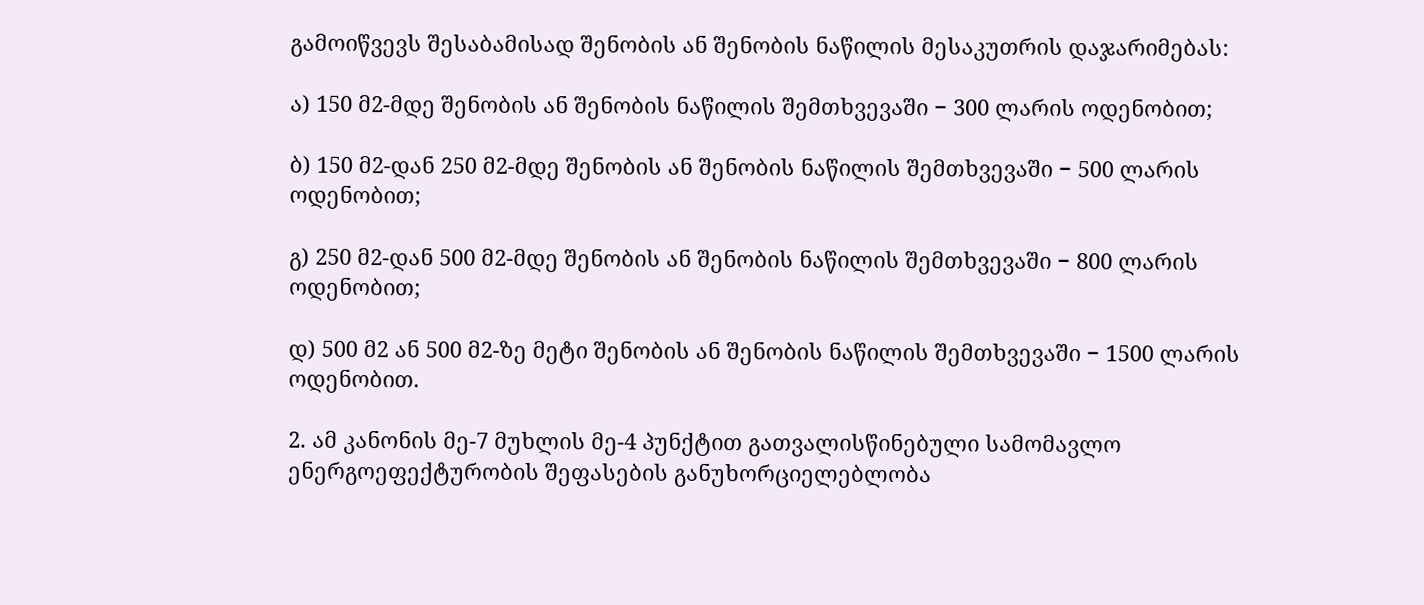გამოიწვევს შესაბამისად შენობის ან შენობის ნაწილის მესაკუთრის დაჯარიმებას:

ა) 150 მ2-მდე შენობის ან შენობის ნაწილის შემთხვევაში − 300 ლარის ოდენობით;

ბ) 150 მ2-დან 250 მ2-მდე შენობის ან შენობის ნაწილის შემთხვევაში − 500 ლარის ოდენობით;

გ) 250 მ2-დან 500 მ2-მდე შენობის ან შენობის ნაწილის შემთხვევაში − 800 ლარის ოდენობით;

დ) 500 მ2 ან 500 მ2-ზე მეტი შენობის ან შენობის ნაწილის შემთხვევაში − 1500 ლარის ოდენობით.

2. ამ კანონის მე-7 მუხლის მე-4 პუნქტით გათვალისწინებული სამომავლო ენერგოეფექტურობის შეფასების განუხორციელებლობა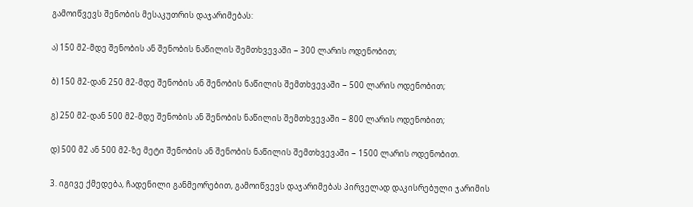გამოიწვევს შენობის მესაკუთრის დაჯარიმებას:

ა) 150 მ2-მდე შენობის ან შენობის ნაწილის შემთხვევაში − 300 ლარის ოდენობით;

ბ) 150 მ2-დან 250 მ2-მდე შენობის ან შენობის ნაწილის შემთხვევაში − 500 ლარის ოდენობით;

გ) 250 მ2-დან 500 მ2-მდე შენობის ან შენობის ნაწილის შემთხვევაში − 800 ლარის ოდენობით;

დ) 500 მ2 ან 500 მ2-ზე მეტი შენობის ან შენობის ნაწილის შემთხვევაში − 1500 ლარის ოდენობით.

3. იგივე ქმედება, ჩადენილი განმეორებით, გამოიწვევს დაჯარიმებას პირველად დაკისრებული ჯარიმის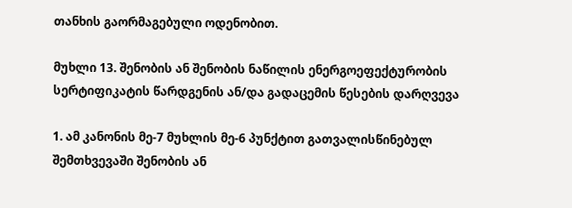თანხის გაორმაგებული ოდენობით.

მუხლი 13. შენობის ან შენობის ნაწილის ენერგოეფექტურობის სერტიფიკატის წარდგენის ან/და გადაცემის წესების დარღვევა

1. ამ კანონის მე-7 მუხლის მე-6 პუნქტით გათვალისწინებულ შემთხვევაში შენობის ან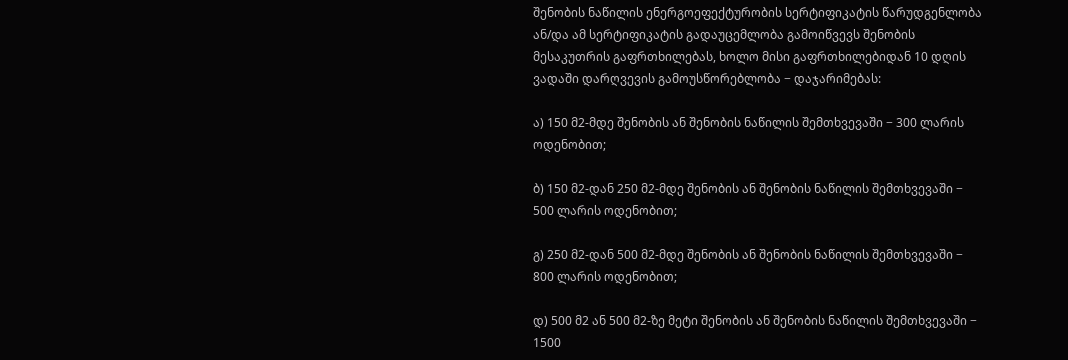შენობის ნაწილის ენერგოეფექტურობის სერტიფიკატის წარუდგენლობა ან/და ამ სერტიფიკატის გადაუცემლობა გამოიწვევს შენობის მესაკუთრის გაფრთხილებას, ხოლო მისი გაფრთხილებიდან 10 დღის ვადაში დარღვევის გამოუსწორებლობა − დაჯარიმებას:

ა) 150 მ2-მდე შენობის ან შენობის ნაწილის შემთხვევაში − 300 ლარის ოდენობით;

ბ) 150 მ2-დან 250 მ2-მდე შენობის ან შენობის ნაწილის შემთხვევაში − 500 ლარის ოდენობით;

გ) 250 მ2-დან 500 მ2-მდე შენობის ან შენობის ნაწილის შემთხვევაში − 800 ლარის ოდენობით;

დ) 500 მ2 ან 500 მ2-ზე მეტი შენობის ან შენობის ნაწილის შემთხვევაში − 1500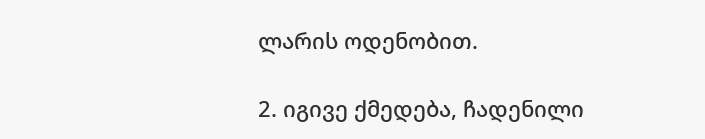ლარის ოდენობით.

2. იგივე ქმედება, ჩადენილი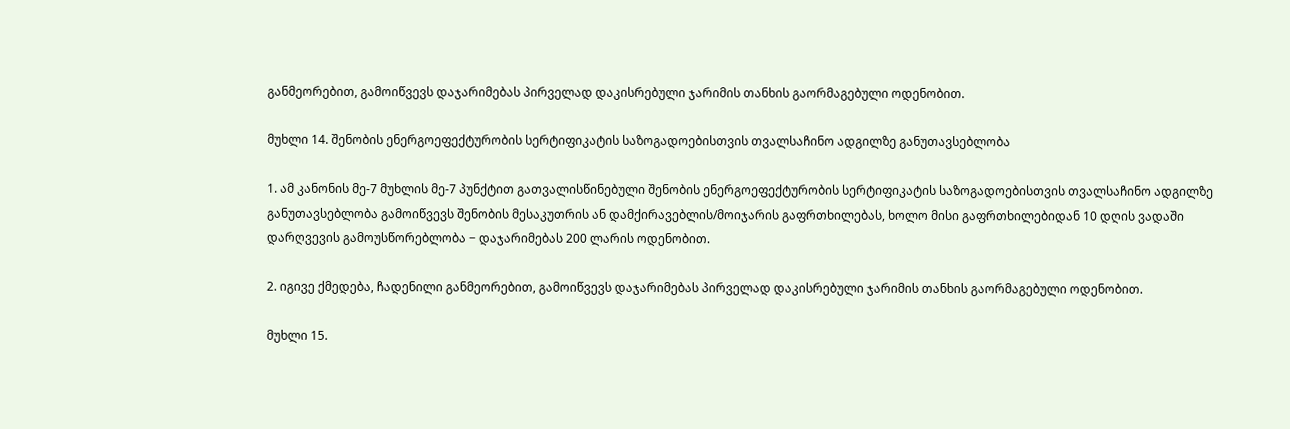განმეორებით, გამოიწვევს დაჯარიმებას პირველად დაკისრებული ჯარიმის თანხის გაორმაგებული ოდენობით.

მუხლი 14. შენობის ენერგოეფექტურობის სერტიფიკატის საზოგადოებისთვის თვალსაჩინო ადგილზე განუთავსებლობა

1. ამ კანონის მე-7 მუხლის მე-7 პუნქტით გათვალისწინებული შენობის ენერგოეფექტურობის სერტიფიკატის საზოგადოებისთვის თვალსაჩინო ადგილზე განუთავსებლობა გამოიწვევს შენობის მესაკუთრის ან დამქირავებლის/მოიჯარის გაფრთხილებას, ხოლო მისი გაფრთხილებიდან 10 დღის ვადაში დარღვევის გამოუსწორებლობა − დაჯარიმებას 200 ლარის ოდენობით.

2. იგივე ქმედება, ჩადენილი განმეორებით, გამოიწვევს დაჯარიმებას პირველად დაკისრებული ჯარიმის თანხის გაორმაგებული ოდენობით.

მუხლი 15.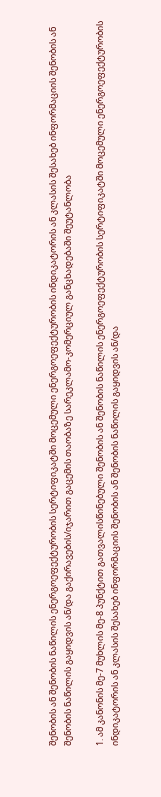შენობის ან შენობის ნაწილის ენერგოეფექტურობის სერტიფიკატში მოცემული ენერგოეფექტურობის ინდიკატორის ან კლასის შესახებ ინფორმაციის შენობის ან შენობის ნაწილის გაყიდვის ან/და გაქირავების/იჯარით გაცემის თაობაზე სარეკლამო-კომერციულ განცხადებაში შეუტანლობა

1. ამ კანონის მე-7 მუხლის მე-8 პუნქტით გათვალისწინებული შენობის ან შენობის ნაწილის ენერგოეფექტურობის სერტიფიკატში მოცემული ენერგოეფექტურობის ინდიკატორის ან კლასის შესახებ ინფორმაციის შენობის ან შენობის ნაწილის გაყიდვის ან/და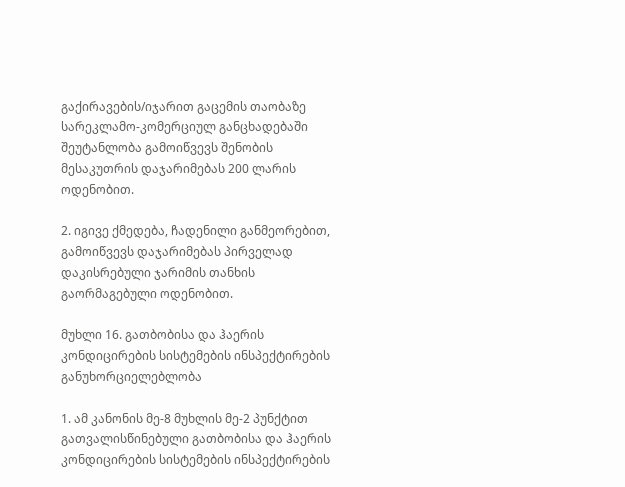გაქირავების/იჯარით გაცემის თაობაზე სარეკლამო-კომერციულ განცხადებაში შეუტანლობა გამოიწვევს შენობის მესაკუთრის დაჯარიმებას 200 ლარის ოდენობით.

2. იგივე ქმედება, ჩადენილი განმეორებით, გამოიწვევს დაჯარიმებას პირველად დაკისრებული ჯარიმის თანხის გაორმაგებული ოდენობით.

მუხლი 16. გათბობისა და ჰაერის კონდიცირების სისტემების ინსპექტირების განუხორციელებლობა

1. ამ კანონის მე-8 მუხლის მე-2 პუნქტით გათვალისწინებული გათბობისა და ჰაერის კონდიცირების სისტემების ინსპექტირების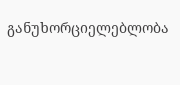განუხორციელებლობა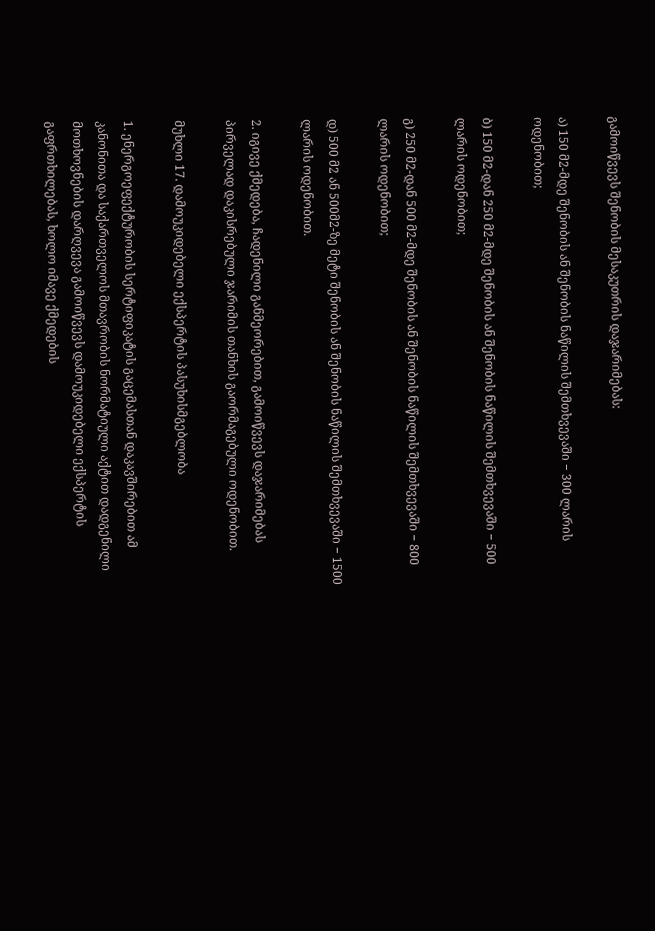გამოიწვევს შენობის მესაკუთრის დაჯარიმებას:

ა) 150 მ2-მდე შენობის ან შენობის ნაწილის შემთხვევაში − 300 ლარის ოდენობით;

ბ) 150 მ2-დან 250 მ2-მდე შენობის ან შენობის ნაწილის შემთხვევაში − 500 ლარის ოდენობით;

გ) 250 მ2-დან 500 მ2-მდე შენობის ან შენობის ნაწილის შემთხვევაში − 800 ლარის ოდენობით;

დ) 500 მ2 ან 500მ2-ზე მეტი შენობის ან შენობის ნაწილის შემთხვევაში − 1500 ლარის ოდენობით.

2. იგივე ქმედება, ჩადენილი განმეორებით, გამოიწვევს დაჯარიმებას პირველად დაკისრებული ჯარიმის თანხის გაორმაგებული ოდენობით.

მუხლი 17. დამოუკიდებელი ექსპერტის პასუხისმგებლობა

1. ენერგოეფექტურობის სერტიფიკატის გაცემასთან დაკავშირებით ამ კანონითა და საქართველოს მთავრობის ნორმატიული აქტით დადგენილი მოთხოვნების დარღვევა გამოიწვევს დამოუკიდებელი ექსპერტის გაფრთხილებას, ხოლო იმავე ქმედების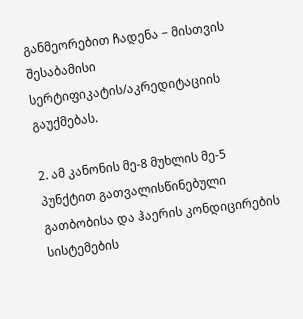განმეორებით ჩადენა − მისთვის შესაბამისი სერტიფიკატის/აკრედიტაციის გაუქმებას.

2. ამ კანონის მე-8 მუხლის მე-5 პუნქტით გათვალისწინებული გათბობისა და ჰაერის კონდიცირების სისტემების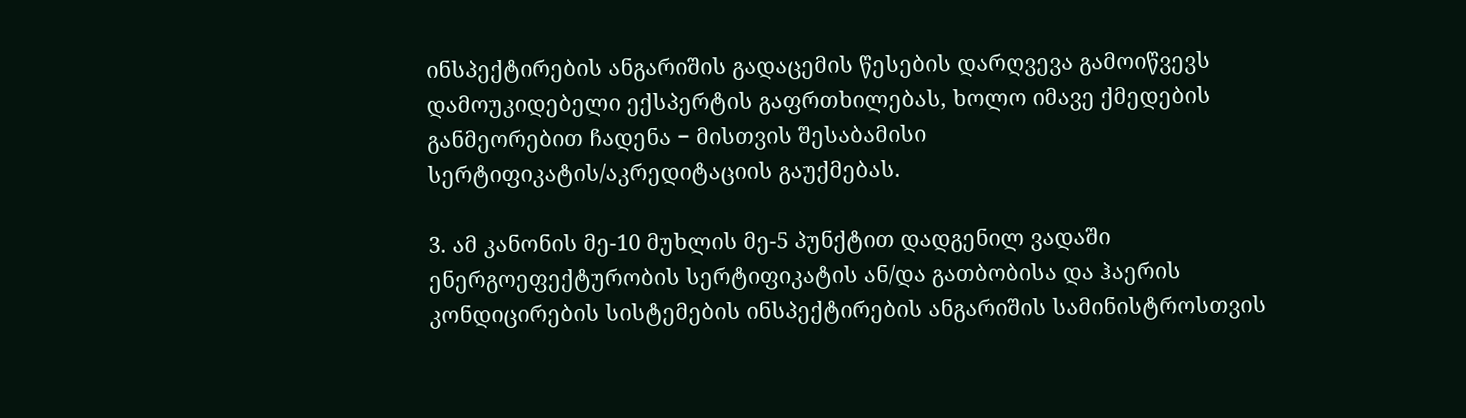ინსპექტირების ანგარიშის გადაცემის წესების დარღვევა გამოიწვევს დამოუკიდებელი ექსპერტის გაფრთხილებას, ხოლო იმავე ქმედების განმეორებით ჩადენა − მისთვის შესაბამისი სერტიფიკატის/აკრედიტაციის გაუქმებას.

3. ამ კანონის მე-10 მუხლის მე-5 პუნქტით დადგენილ ვადაში ენერგოეფექტურობის სერტიფიკატის ან/და გათბობისა და ჰაერის კონდიცირების სისტემების ინსპექტირების ანგარიშის სამინისტროსთვის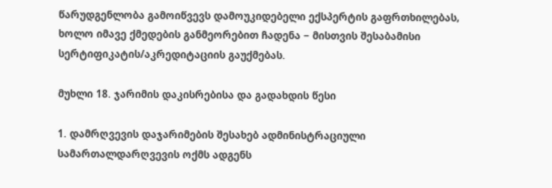წარუდგენლობა გამოიწვევს დამოუკიდებელი ექსპერტის გაფრთხილებას, ხოლო იმავე ქმედების განმეორებით ჩადენა − მისთვის შესაბამისი სერტიფიკატის/აკრედიტაციის გაუქმებას.

მუხლი 18. ჯარიმის დაკისრებისა და გადახდის წესი

1. დამრღვევის დაჯარიმების შესახებ ადმინისტრაციული სამართალდარღვევის ოქმს ადგენს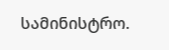სამინისტრო.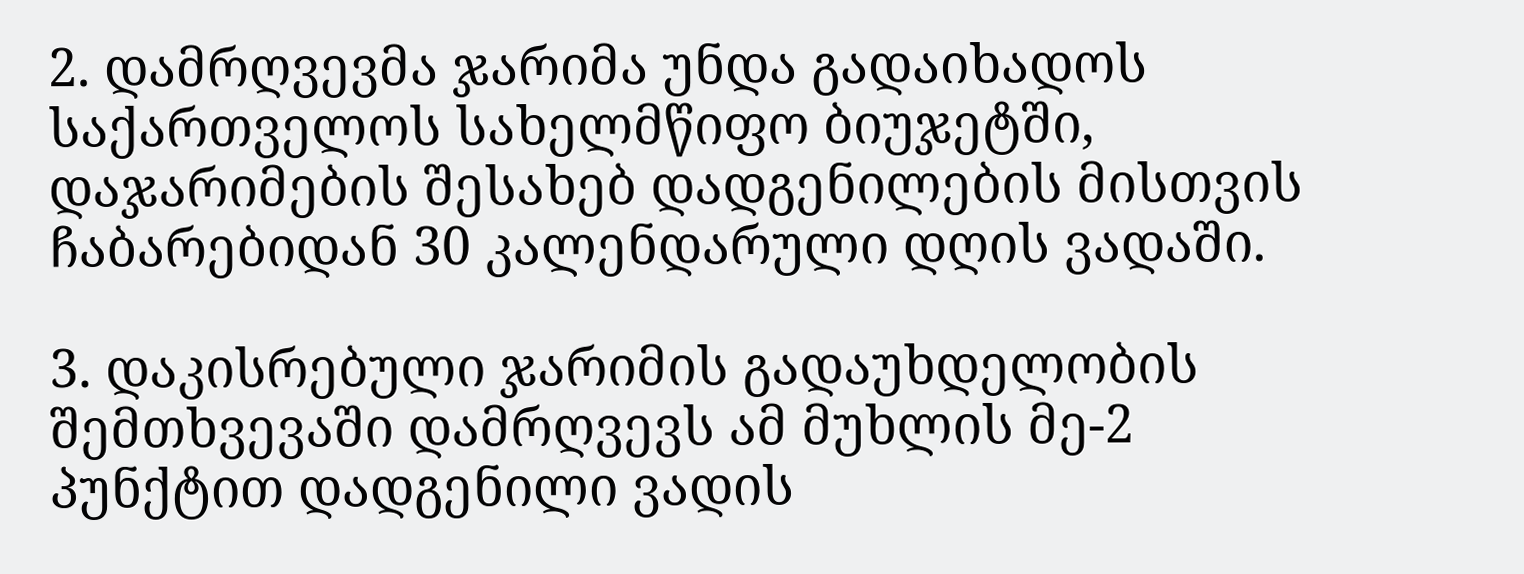2. დამრღვევმა ჯარიმა უნდა გადაიხადოს საქართველოს სახელმწიფო ბიუჯეტში, დაჯარიმების შესახებ დადგენილების მისთვის ჩაბარებიდან 30 კალენდარული დღის ვადაში.

3. დაკისრებული ჯარიმის გადაუხდელობის შემთხვევაში დამრღვევს ამ მუხლის მე-2 პუნქტით დადგენილი ვადის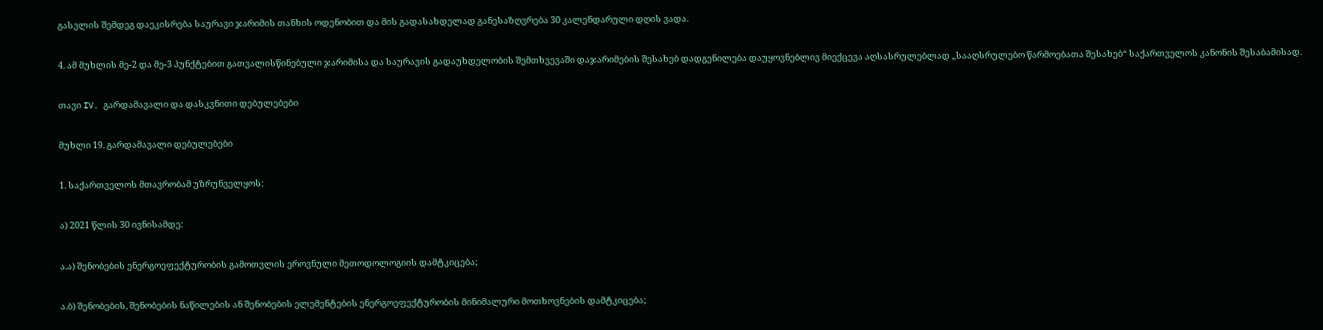გასვლის შემდეგ დაეკისრება საურავი ჯარიმის თანხის ოდენობით და მის გადასახდელად განესაზღვრება 30 კალენდარული დღის ვადა.

4. ამ მუხლის მე-2 და მე-3 პუნქტებით გათვალისწინებული ჯარიმისა და საურავის გადაუხდელობის შემთხვევაში დაჯარიმების შესახებ დადგენილება დაუყოვნებლივ მიექცევა აღსასრულებლად „სააღსრულებო წარმოებათა შესახებ“ საქართველოს კანონის შესაბამისად.

თავი IV. გარდამავალი და დასკვნითი დებულებები

მუხლი 19. გარდამავალი დებულებები

1. საქართველოს მთავრობამ უზრუნველყოს:

ა) 2021 წლის 30 ივნისამდე:

ა.ა) შენობების ენერგოეფექტურობის გამოთვლის ეროვნული მეთოდოლოგიის დამტკიცება;

ა.ბ) შენობების, შენობების ნაწილების ან შენობების ელემენტების ენერგოეფექტურობის მინიმალური მოთხოვნების დამტკიცება;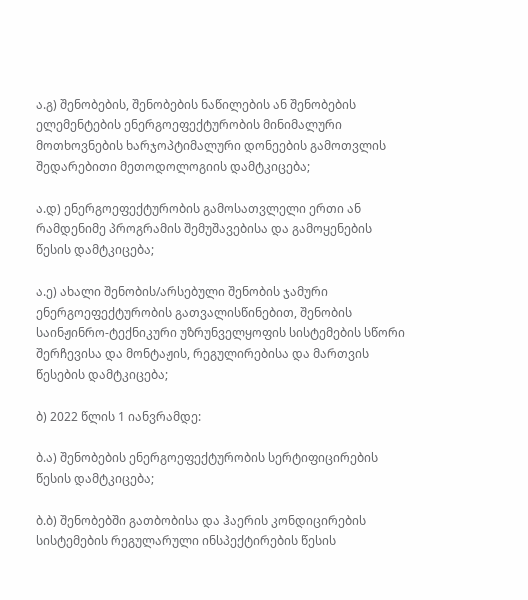ა.გ) შენობების, შენობების ნაწილების ან შენობების ელემენტების ენერგოეფექტურობის მინიმალური მოთხოვნების ხარჯოპტიმალური დონეების გამოთვლის შედარებითი მეთოდოლოგიის დამტკიცება;

ა.დ) ენერგოეფექტურობის გამოსათვლელი ერთი ან რამდენიმე პროგრამის შემუშავებისა და გამოყენების წესის დამტკიცება;

ა.ე) ახალი შენობის/არსებული შენობის ჯამური ენერგოეფექტურობის გათვალისწინებით, შენობის საინჟინრო-ტექნიკური უზრუნველყოფის სისტემების სწორი შერჩევისა და მონტაჟის, რეგულირებისა და მართვის წესების დამტკიცება;

ბ) 2022 წლის 1 იანვრამდე:

ბ.ა) შენობების ენერგოეფექტურობის სერტიფიცირების წესის დამტკიცება;

ბ.ბ) შენობებში გათბობისა და ჰაერის კონდიცირების სისტემების რეგულარული ინსპექტირების წესის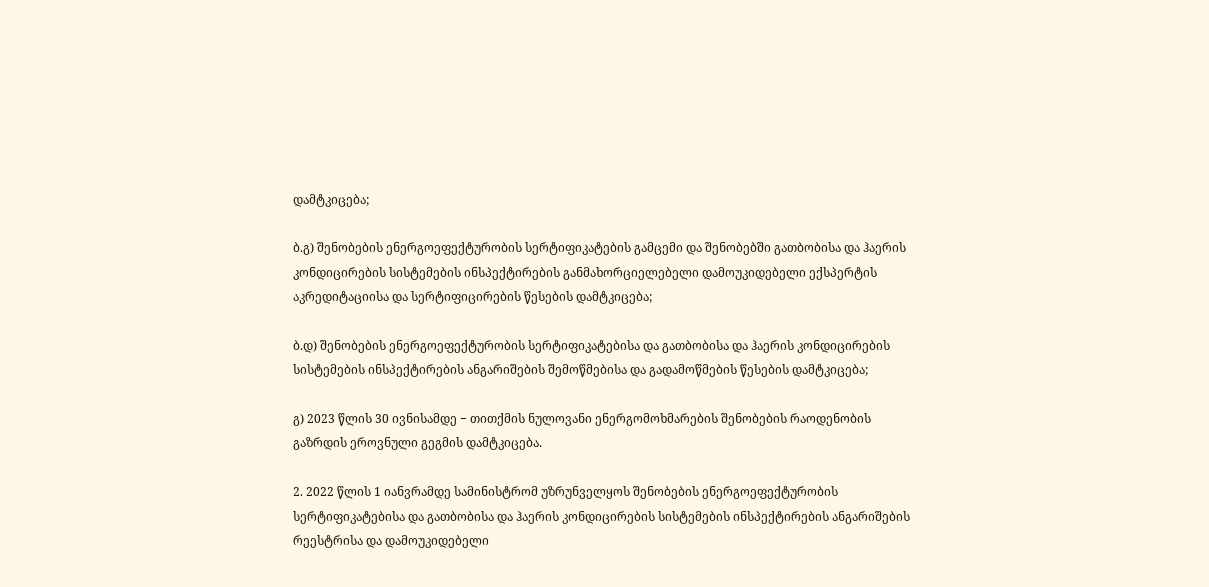დამტკიცება;

ბ.გ) შენობების ენერგოეფექტურობის სერტიფიკატების გამცემი და შენობებში გათბობისა და ჰაერის კონდიცირების სისტემების ინსპექტირების განმახორციელებელი დამოუკიდებელი ექსპერტის აკრედიტაციისა და სერტიფიცირების წესების დამტკიცება;

ბ.დ) შენობების ენერგოეფექტურობის სერტიფიკატებისა და გათბობისა და ჰაერის კონდიცირების სისტემების ინსპექტირების ანგარიშების შემოწმებისა და გადამოწმების წესების დამტკიცება;

გ) 2023 წლის 30 ივნისამდე − თითქმის ნულოვანი ენერგომოხმარების შენობების რაოდენობის გაზრდის ეროვნული გეგმის დამტკიცება.

2. 2022 წლის 1 იანვრამდე სამინისტრომ უზრუნველყოს შენობების ენერგოეფექტურობის სერტიფიკატებისა და გათბობისა და ჰაერის კონდიცირების სისტემების ინსპექტირების ანგარიშების რეესტრისა და დამოუკიდებელი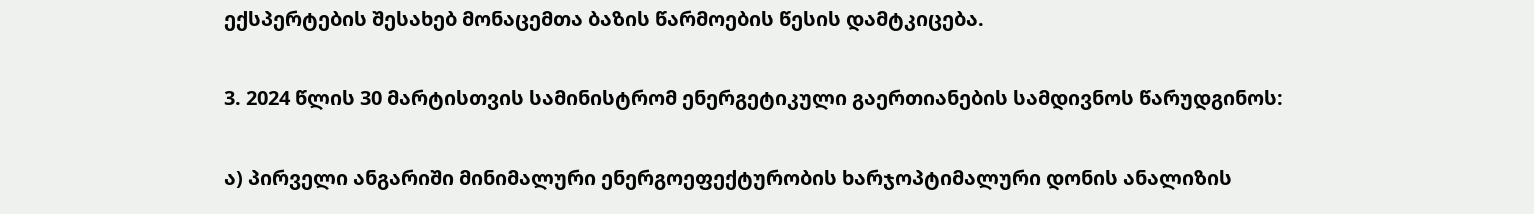ექსპერტების შესახებ მონაცემთა ბაზის წარმოების წესის დამტკიცება.

3. 2024 წლის 30 მარტისთვის სამინისტრომ ენერგეტიკული გაერთიანების სამდივნოს წარუდგინოს:

ა) პირველი ანგარიში მინიმალური ენერგოეფექტურობის ხარჯოპტიმალური დონის ანალიზის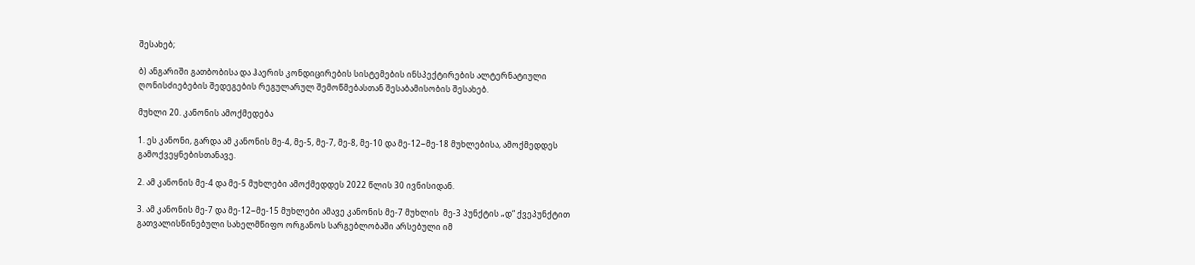შესახებ;

ბ) ანგარიში გათბობისა და ჰაერის კონდიცირების სისტემების ინსპექტირების ალტერნატიული ღონისძიებების შედეგების რეგულარულ შემოწმებასთან შესაბამისობის შესახებ.

მუხლი 20. კანონის ამოქმედება

1. ეს კანონი, გარდა ამ კანონის მე-4, მე-5, მე-7, მე-8, მე-10 და მე-12−მე-18 მუხლებისა, ამოქმედდეს გამოქვეყნებისთანავე.

2. ამ კანონის მე-4 და მე-5 მუხლები ამოქმედდეს 2022 წლის 30 ივნისიდან.

3. ამ კანონის მე-7 და მე-12−მე-15 მუხლები ამავე კანონის მე-7 მუხლის  მე-3 პუნქტის „დ“ ქვეპუნქტით გათვალისწინებული სახელმწიფო ორგანოს სარგებლობაში არსებული იმ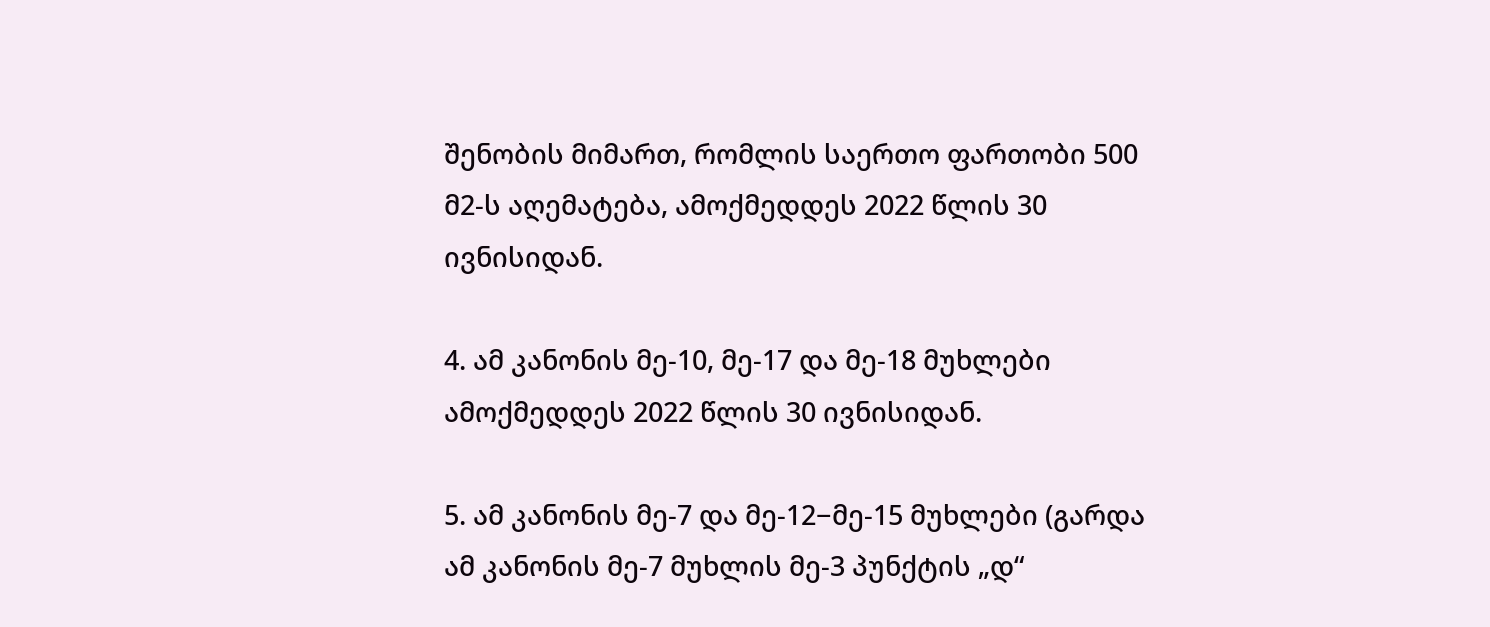შენობის მიმართ, რომლის საერთო ფართობი 500 მ2-ს აღემატება, ამოქმედდეს 2022 წლის 30 ივნისიდან.

4. ამ კანონის მე-10, მე-17 და მე-18 მუხლები ამოქმედდეს 2022 წლის 30 ივნისიდან.

5. ამ კანონის მე-7 და მე-12−მე-15 მუხლები (გარდა ამ კანონის მე-7 მუხლის მე-3 პუნქტის „დ“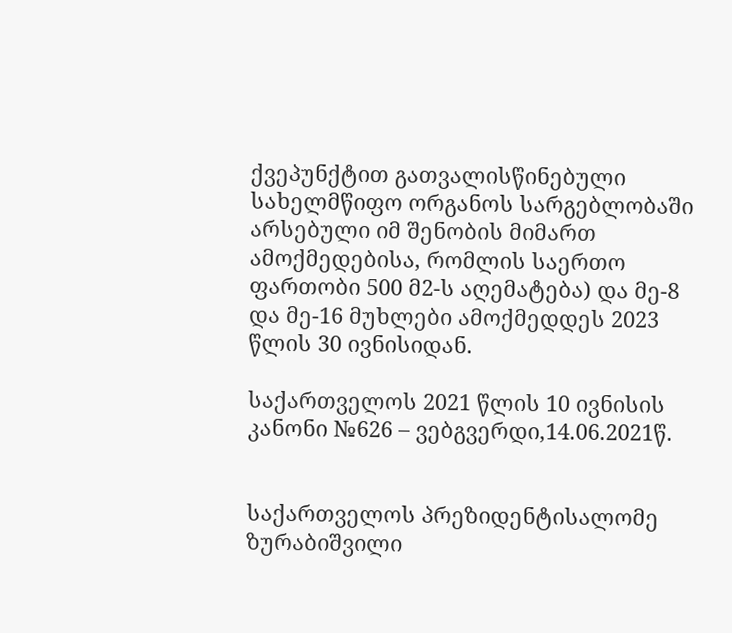ქვეპუნქტით გათვალისწინებული სახელმწიფო ორგანოს სარგებლობაში არსებული იმ შენობის მიმართ ამოქმედებისა, რომლის საერთო ფართობი 500 მ2-ს აღემატება) და მე-8 და მე-16 მუხლები ამოქმედდეს 2023 წლის 30 ივნისიდან.

საქართველოს 2021 წლის 10 ივნისის კანონი №626 – ვებგვერდი,14.06.2021წ.


საქართველოს პრეზიდენტისალომე ზურაბიშვილი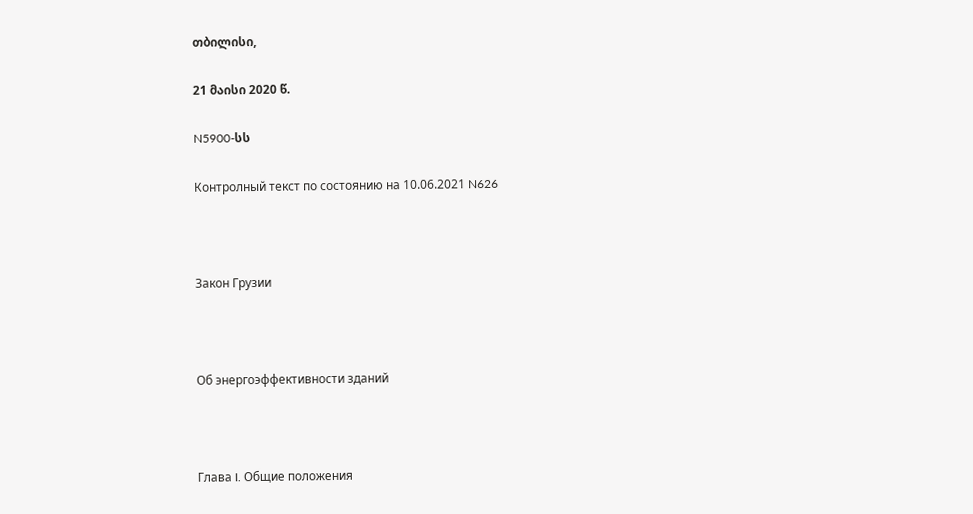თბილისი,

21 მაისი 2020 წ.

N5900-სს

Контролный текст по состоянию на 10.06.2021 N626



Закон Грузии



Об энергоэффективности зданий



Глава I. Общие положения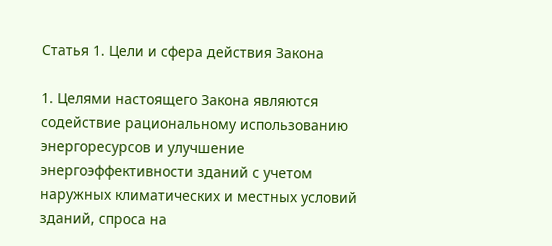Статья 1. Цели и сфера действия Закона

1. Целями настоящего Закона являются содействие рациональному использованию энергоресурсов и улучшение энергоэффективности зданий с учетом наружных климатических и местных условий зданий, спроса на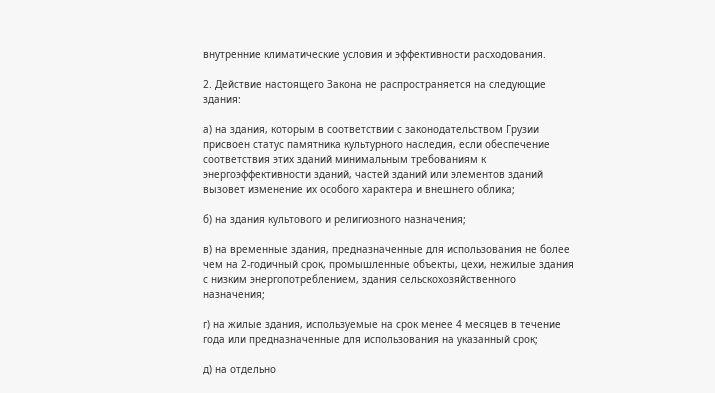внутренние климатические условия и эффективности расходования.

2. Действие настоящего Закона не распространяется на следующие здания:

а) на здания, которым в соответствии с законодательством Грузии присвоен статус памятника культурного наследия, если обеспечение соответствия этих зданий минимальным требованиям к энергоэффективности зданий, частей зданий или элементов зданий вызовет изменение их особого характера и внешнего облика;

б) на здания культового и религиозного назначения;

в) на временные здания, предназначенные для использования не более чем на 2-годичный срок, промышленные объекты, цехи, нежилые здания с низким энергопотреблением, здания сельскохозяйственного назначения;

г) на жилые здания, используемые на срок менее 4 месяцев в течение года или предназначенные для использования на указанный срок;

д) на отдельно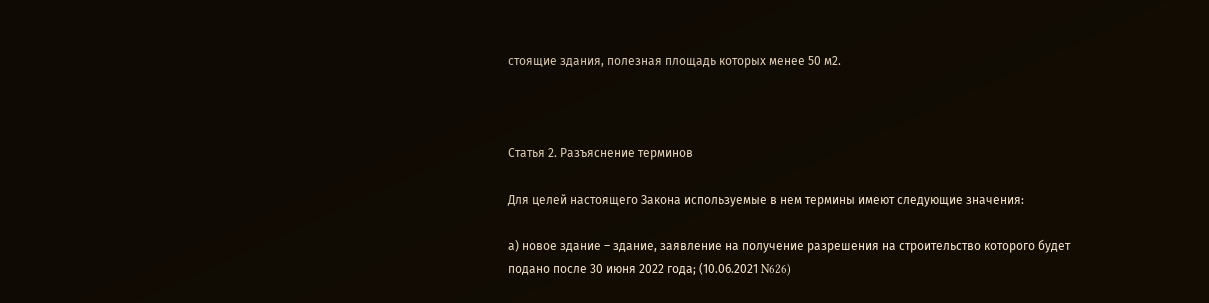стоящие здания, полезная площадь которых менее 50 м2.



Статья 2. Разъяснение терминов

Для целей настоящего Закона используемые в нем термины имеют следующие значения:

а) новое здание – здание, заявление на получение разрешения на строительство которого будет подано после 30 июня 2022 года; (10.06.2021 N626)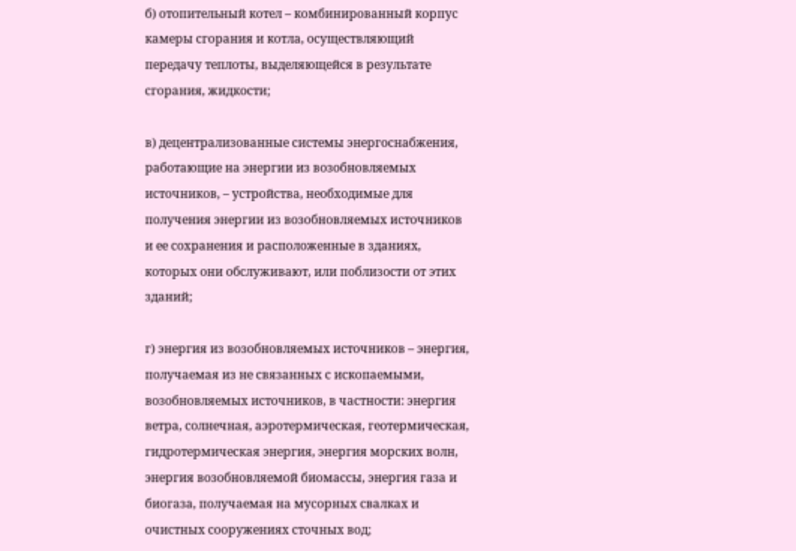б) отопительный котел – комбинированный корпус камеры сгорания и котла, осуществляющий передачу теплоты, выделяющейся в результате сгорания, жидкости;

в) децентрализованные системы энергоснабжения, работающие на энергии из возобновляемых источников, – устройства, необходимые для получения энергии из возобновляемых источников и ее сохранения и расположенные в зданиях, которых они обслуживают, или поблизости от этих зданий;

г) энергия из возобновляемых источников – энергия, получаемая из не связанных с ископаемыми, возобновляемых источников, в частности: энергия ветра, солнечная, аэротермическая, геотермическая, гидротермическая энергия, энергия морских волн, энергия возобновляемой биомассы, энергия газа и биогаза, получаемая на мусорных свалках и очистных сооружениях сточных вод;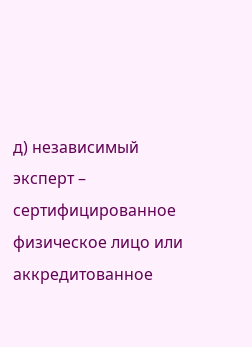д) независимый эксперт – сертифицированное физическое лицо или аккредитованное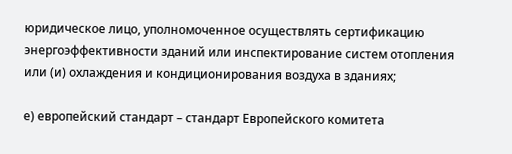юридическое лицо, уполномоченное осуществлять сертификацию энергоэффективности зданий или инспектирование систем отопления или (и) охлаждения и кондиционирования воздуха в зданиях;

е) европейский стандарт – стандарт Европейского комитета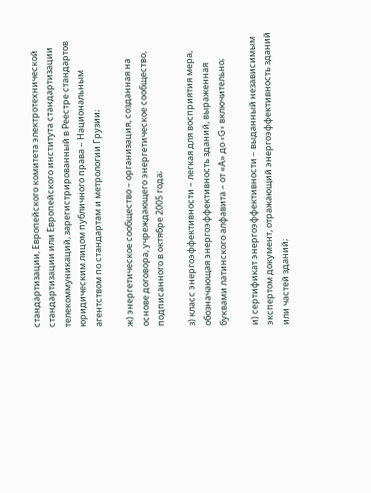стандартизации, Европейского комитета электротехнической стандартизации или Европейского института стандартизации телекоммуникаций, зарегистрированный в Реестре стандартов юридическим лицом публичного права – Национальным агентством по стандартам и метрологии Грузии;

ж) энергетическое сообщество – организация, созданная на основе договора, учреждающего энергетическое сообщество, подписанного в октябре 2005 года;

з) класс энергоэффективности – легкая для восприятия мера, обозначающая энергоэффективность зданий, выраженная буквами латинского алфавита – от «А» до «G» включительно;

и) сертификат энергоэффективности – выданный независимым экспертом документ, отражающий энергоэффективность зданий или частей зданий;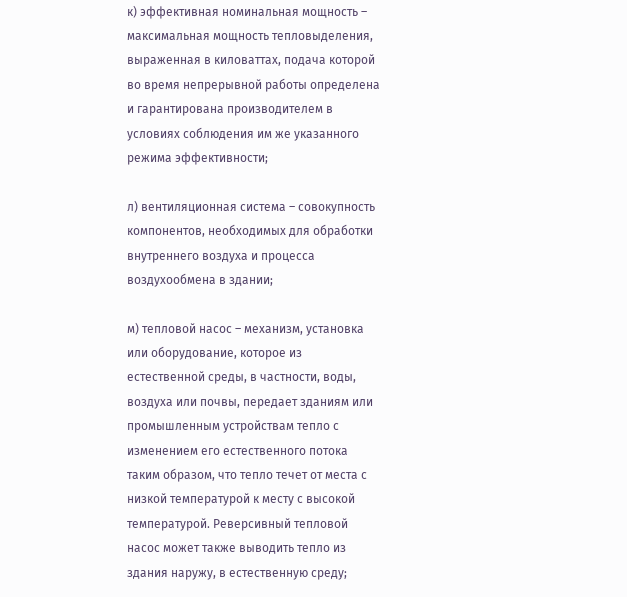к) эффективная номинальная мощность – максимальная мощность тепловыделения, выраженная в киловаттах, подача которой во время непрерывной работы определена и гарантирована производителем в условиях соблюдения им же указанного режима эффективности;

л) вентиляционная система – совокупность компонентов, необходимых для обработки внутреннего воздуха и процесса воздухообмена в здании;

м) тепловой насос – механизм, установка или оборудование, которое из естественной среды, в частности, воды, воздуха или почвы, передает зданиям или промышленным устройствам тепло с изменением его естественного потока таким образом, что тепло течет от места с низкой температурой к месту с высокой температурой. Реверсивный тепловой насос может также выводить тепло из здания наружу, в естественную среду;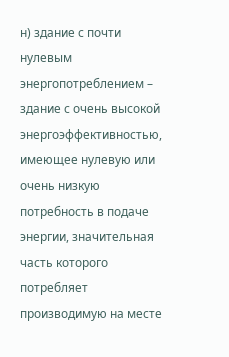н) здание с почти нулевым энергопотреблением – здание с очень высокой энергоэффективностью, имеющее нулевую или очень низкую потребность в подаче энергии, значительная часть которого потребляет производимую на месте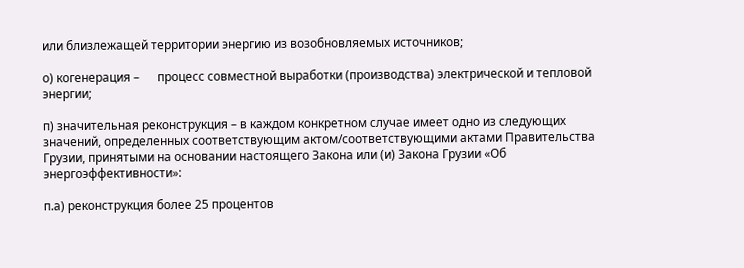или близлежащей территории энергию из возобновляемых источников;

о) когенерация –      процесс совместной выработки (производства) электрической и тепловой энергии;

п) значительная реконструкция – в каждом конкретном случае имеет одно из следующих значений, определенных соответствующим актом/соответствующими актами Правительства Грузии, принятыми на основании настоящего Закона или (и) Закона Грузии «Об энергоэффективности»:

п.а) реконструкция более 25 процентов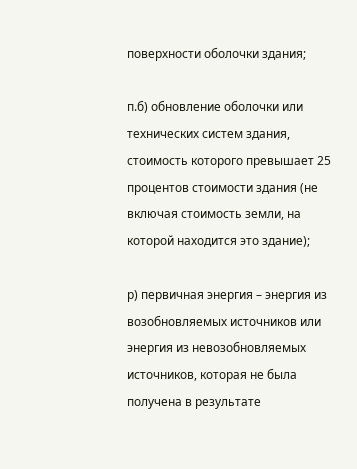поверхности оболочки здания;

п.б) обновление оболочки или технических систем здания, стоимость которого превышает 25 процентов стоимости здания (не включая стоимость земли, на которой находится это здание);

р) первичная энергия – энергия из возобновляемых источников или энергия из невозобновляемых источников, которая не была получена в результате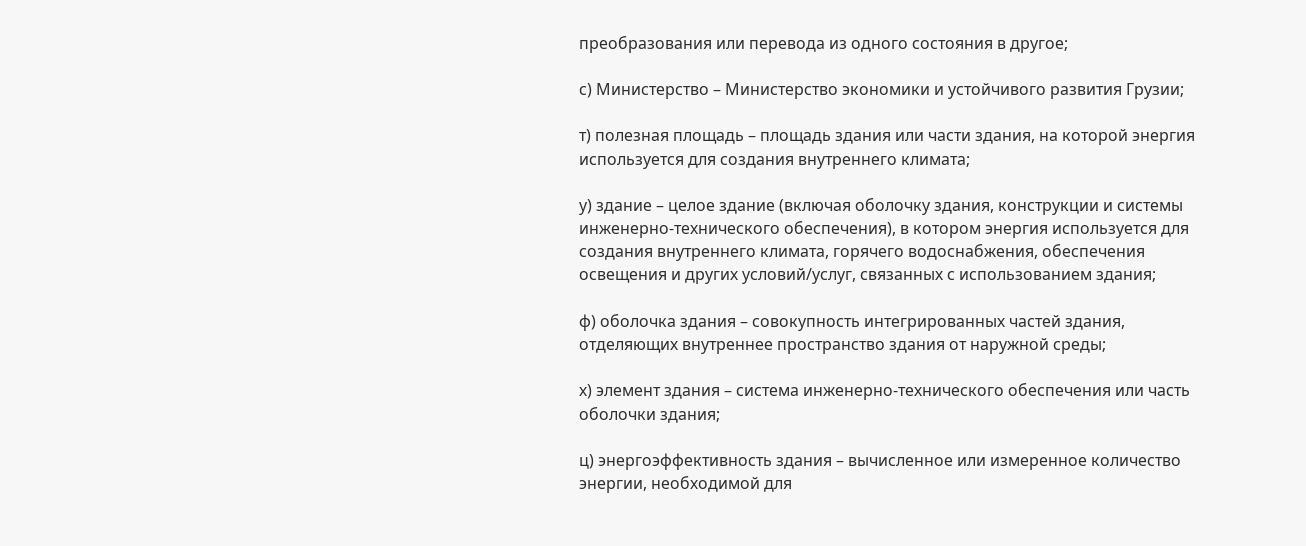преобразования или перевода из одного состояния в другое;

с) Министерство – Министерство экономики и устойчивого развития Грузии;

т) полезная площадь – площадь здания или части здания, на которой энергия используется для создания внутреннего климата;

у) здание – целое здание (включая оболочку здания, конструкции и системы инженерно-технического обеспечения), в котором энергия используется для создания внутреннего климата, горячего водоснабжения, обеспечения освещения и других условий/услуг, связанных с использованием здания;

ф) оболочка здания – совокупность интегрированных частей здания, отделяющих внутреннее пространство здания от наружной среды;

х) элемент здания – система инженерно-технического обеспечения или часть оболочки здания;

ц) энергоэффективность здания – вычисленное или измеренное количество энергии, необходимой для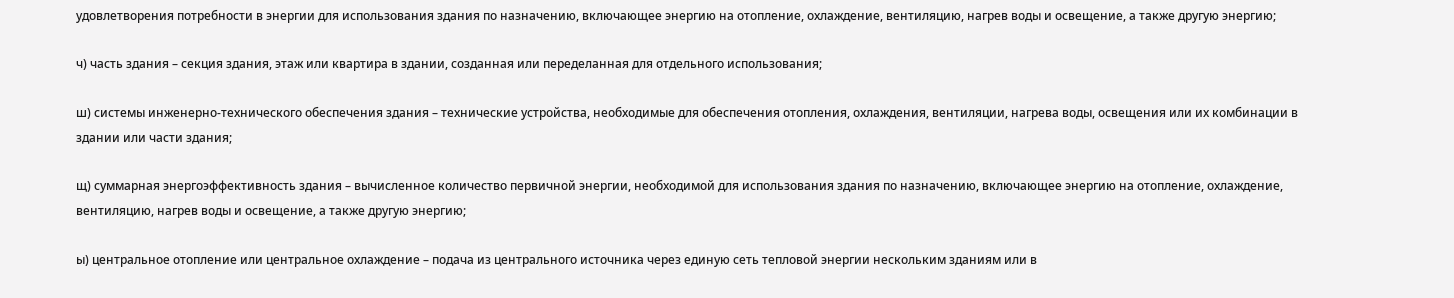удовлетворения потребности в энергии для использования здания по назначению, включающее энергию на отопление, охлаждение, вентиляцию, нагрев воды и освещение, а также другую энергию;

ч) часть здания – секция здания, этаж или квартира в здании, созданная или переделанная для отдельного использования;

ш) системы инженерно-технического обеспечения здания – технические устройства, необходимые для обеспечения отопления, охлаждения, вентиляции, нагрева воды, освещения или их комбинации в здании или части здания;

щ) суммарная энергоэффективность здания – вычисленное количество первичной энергии, необходимой для использования здания по назначению, включающее энергию на отопление, охлаждение, вентиляцию, нагрев воды и освещение, а также другую энергию;

ы) центральное отопление или центральное охлаждение – подача из центрального источника через единую сеть тепловой энергии нескольким зданиям или в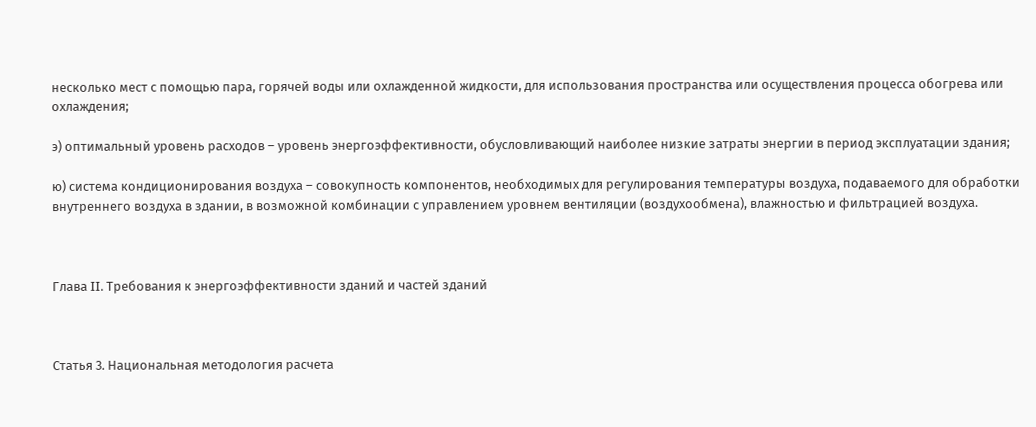несколько мест с помощью пара, горячей воды или охлажденной жидкости, для использования пространства или осуществления процесса обогрева или охлаждения;

э) оптимальный уровень расходов – уровень энергоэффективности, обусловливающий наиболее низкие затраты энергии в период эксплуатации здания;

ю) система кондиционирования воздуха – совокупность компонентов, необходимых для регулирования температуры воздуха, подаваемого для обработки внутреннего воздуха в здании, в возможной комбинации с управлением уровнем вентиляции (воздухообмена), влажностью и фильтрацией воздуха.



Глава II. Требования к энергоэффективности зданий и частей зданий



Статья 3. Национальная методология расчета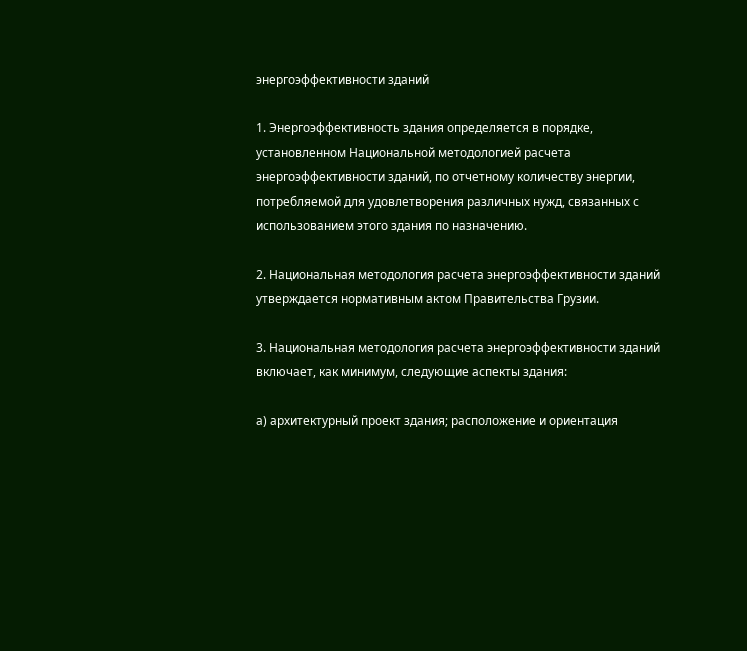энергоэффективности зданий

1. Энергоэффективность здания определяется в порядке, установленном Национальной методологией расчета энергоэффективности зданий, по отчетному количеству энергии, потребляемой для удовлетворения различных нужд, связанных с использованием этого здания по назначению.

2. Национальная методология расчета энергоэффективности зданий утверждается нормативным актом Правительства Грузии.

3. Национальная методология расчета энергоэффективности зданий включает, как минимум, следующие аспекты здания:

а) архитектурный проект здания; расположение и ориентация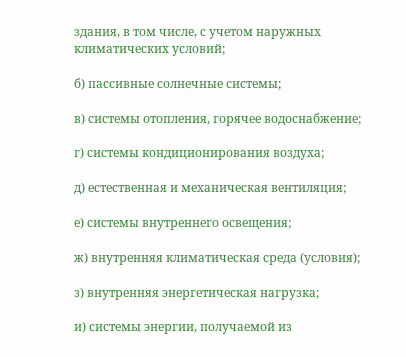здания, в том числе, с учетом наружных климатических условий;

б) пассивные солнечные системы;

в) системы отопления, горячее водоснабжение;

г) системы кондиционирования воздуха;

д) естественная и механическая вентиляция;

е) системы внутреннего освещения;

ж) внутренняя климатическая среда (условия);

з) внутренняя энергетическая нагрузка;

и) системы энергии, получаемой из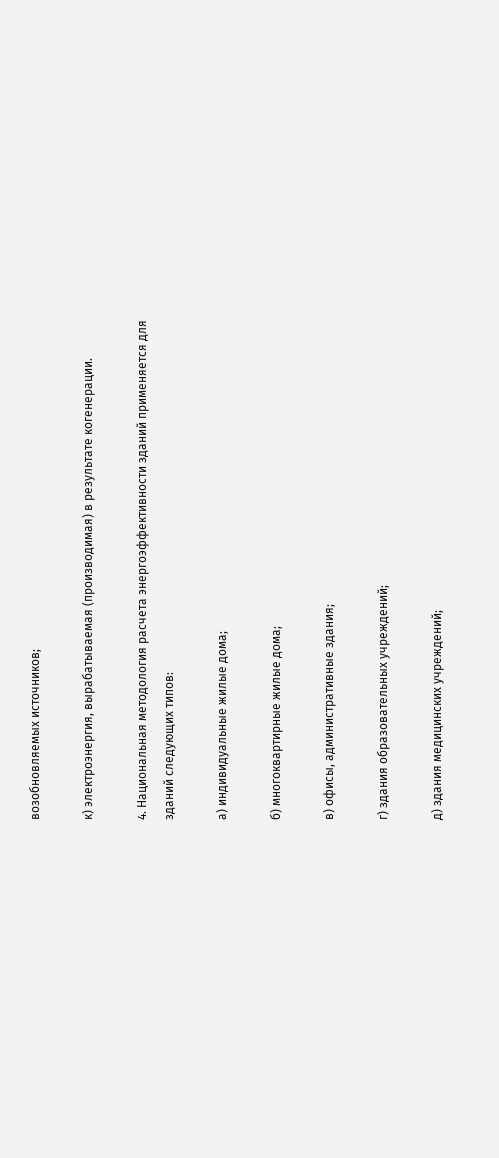возобновляемых источников;

к) электроэнергия, вырабатываемая (производимая) в результате когенерации.

4. Национальная методология расчета энергоэффективности зданий применяется для зданий следующих типов:

а) индивидуальные жилые дома;

б) многоквартирные жилые дома;

в) офисы, административные здания;

г) здания образовательных учреждений;

д) здания медицинских учреждений;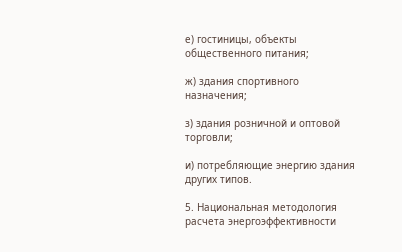е) гостиницы, объекты общественного питания;

ж) здания спортивного назначения;

з) здания розничной и оптовой торговли;

и) потребляющие энергию здания других типов.

5. Национальная методология расчета энергоэффективности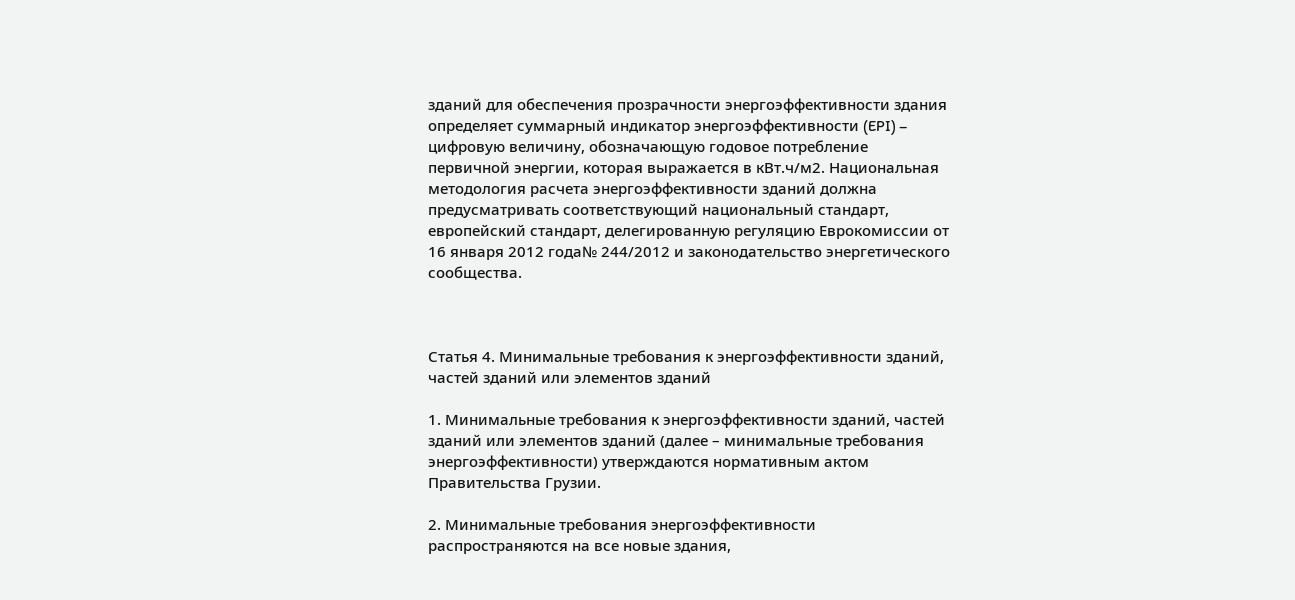зданий для обеспечения прозрачности энергоэффективности здания определяет суммарный индикатор энергоэффективности (EPI) – цифровую величину, обозначающую годовое потребление первичной энергии, которая выражается в кВт.ч/м2. Национальная методология расчета энергоэффективности зданий должна предусматривать соответствующий национальный стандарт, европейский стандарт, делегированную регуляцию Еврокомиссии от 16 января 2012 года№ 244/2012 и законодательство энергетического сообщества.



Статья 4. Минимальные требования к энергоэффективности зданий, частей зданий или элементов зданий

1. Минимальные требования к энергоэффективности зданий, частей зданий или элементов зданий (далее – минимальные требования энергоэффективности) утверждаются нормативным актом Правительства Грузии.

2. Минимальные требования энергоэффективности распространяются на все новые здания,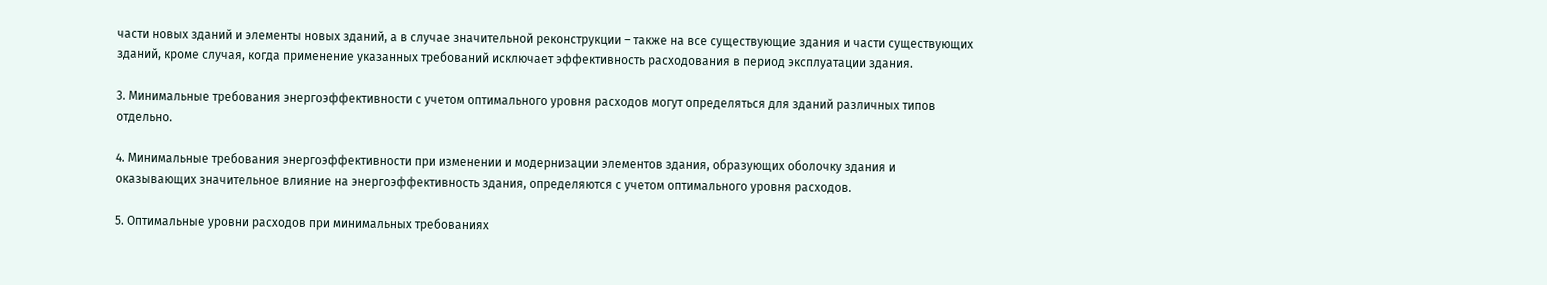части новых зданий и элементы новых зданий, а в случае значительной реконструкции – также на все существующие здания и части существующих зданий, кроме случая, когда применение указанных требований исключает эффективность расходования в период эксплуатации здания.

3. Минимальные требования энергоэффективности с учетом оптимального уровня расходов могут определяться для зданий различных типов отдельно.

4. Минимальные требования энергоэффективности при изменении и модернизации элементов здания, образующих оболочку здания и оказывающих значительное влияние на энергоэффективность здания, определяются с учетом оптимального уровня расходов.

5. Оптимальные уровни расходов при минимальных требованиях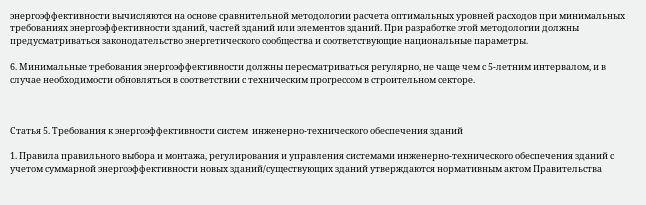энергоэффективности вычисляются на основе сравнительной методологии расчета оптимальных уровней расходов при минимальных требованиях энергоэффективности зданий, частей зданий или элементов зданий. При разработке этой методологии должны предусматриваться законодательство энергетического сообщества и соответствующие национальные параметры.

6. Минимальные требования энергоэффективности должны пересматриваться регулярно, не чаще чем с 5-летним интервалом, и в случае необходимости обновляться в соответствии с техническим прогрессом в строительном секторе.



Статья 5. Требования к энергоэффективности систем  инженерно-технического обеспечения зданий

1. Правила правильного выбора и монтажа, регулирования и управления системами инженерно-технического обеспечения зданий с учетом суммарной энергоэффективности новых зданий/существующих зданий утверждаются нормативным актом Правительства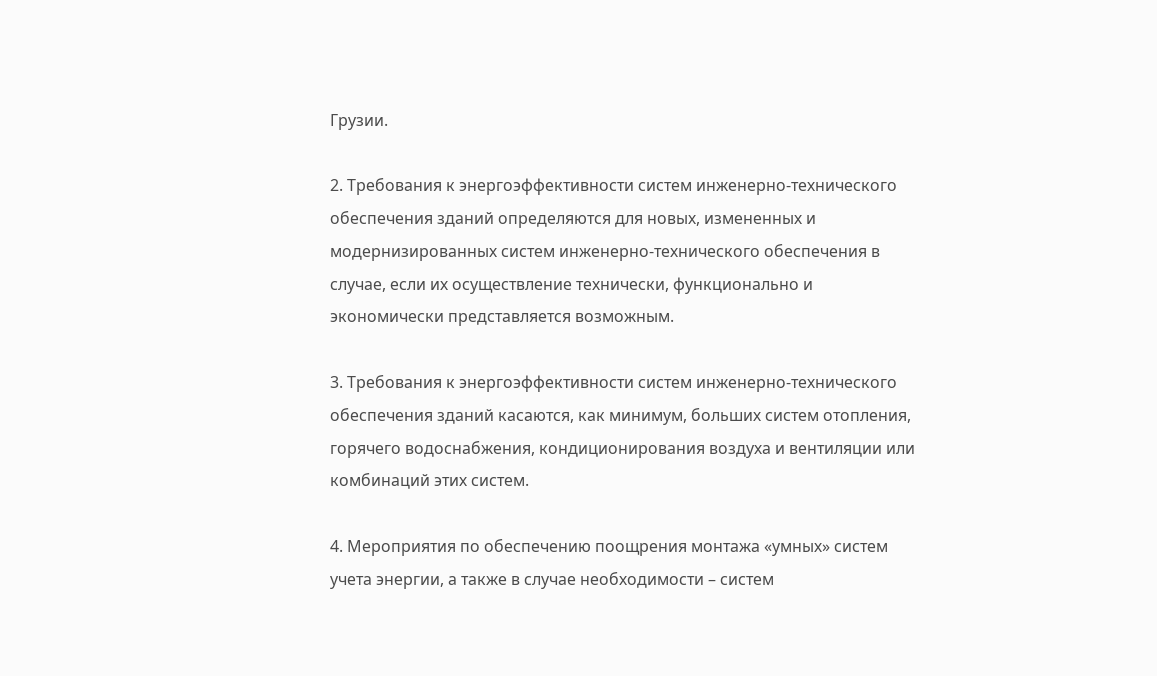Грузии.

2. Требования к энергоэффективности систем инженерно-технического обеспечения зданий определяются для новых, измененных и модернизированных систем инженерно-технического обеспечения в случае, если их осуществление технически, функционально и экономически представляется возможным.

3. Требования к энергоэффективности систем инженерно-технического обеспечения зданий касаются, как минимум, больших систем отопления, горячего водоснабжения, кондиционирования воздуха и вентиляции или комбинаций этих систем.

4. Мероприятия по обеспечению поощрения монтажа «умных» систем учета энергии, а также в случае необходимости – систем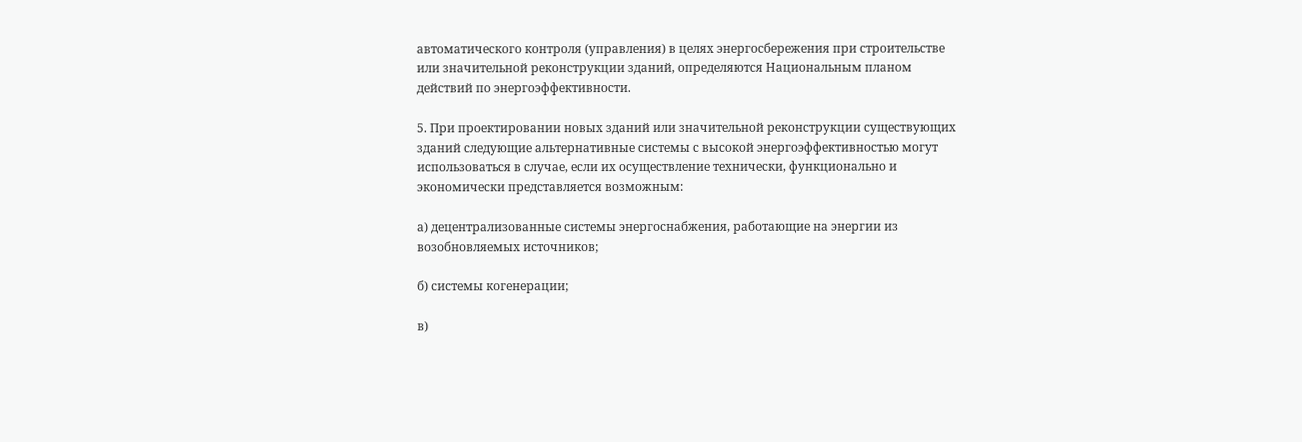автоматического контроля (управления) в целях энергосбережения при строительстве или значительной реконструкции зданий, определяются Национальным планом действий по энергоэффективности.

5. При проектировании новых зданий или значительной реконструкции существующих зданий следующие альтернативные системы с высокой энергоэффективностью могут использоваться в случае, если их осуществление технически, функционально и экономически представляется возможным:

а) децентрализованные системы энергоснабжения, работающие на энергии из возобновляемых источников;

б) системы когенерации;

в)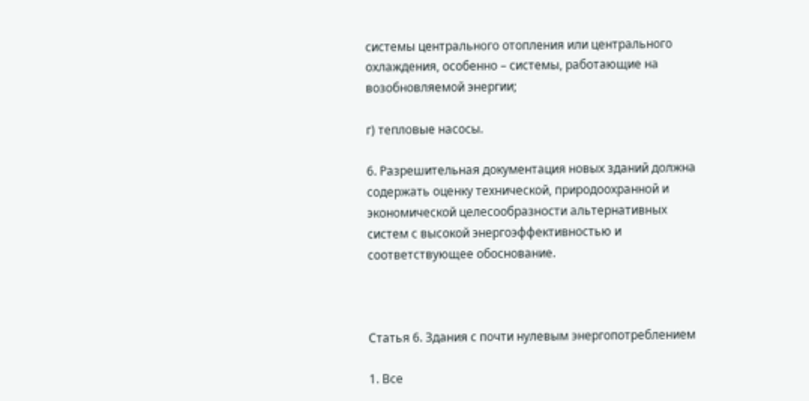системы центрального отопления или центрального охлаждения, особенно – системы, работающие на возобновляемой энергии;

г) тепловые насосы.

6. Разрешительная документация новых зданий должна содержать оценку технической, природоохранной и экономической целесообразности альтернативных систем с высокой энергоэффективностью и соответствующее обоснование.



Статья 6. Здания с почти нулевым энергопотреблением

1. Все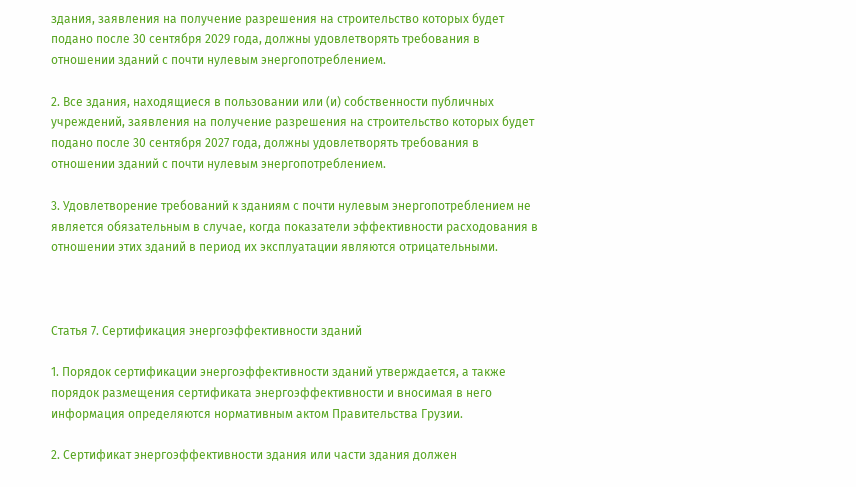здания, заявления на получение разрешения на строительство которых будет подано после 30 сентября 2029 года, должны удовлетворять требования в отношении зданий с почти нулевым энергопотреблением.

2. Все здания, находящиеся в пользовании или (и) собственности публичных учреждений, заявления на получение разрешения на строительство которых будет подано после 30 сентября 2027 года, должны удовлетворять требования в отношении зданий с почти нулевым энергопотреблением.

3. Удовлетворение требований к зданиям с почти нулевым энергопотреблением не является обязательным в случае, когда показатели эффективности расходования в отношении этих зданий в период их эксплуатации являются отрицательными.



Статья 7. Сертификация энергоэффективности зданий

1. Порядок сертификации энергоэффективности зданий утверждается, а также порядок размещения сертификата энергоэффективности и вносимая в него информация определяются нормативным актом Правительства Грузии.

2. Сертификат энергоэффективности здания или части здания должен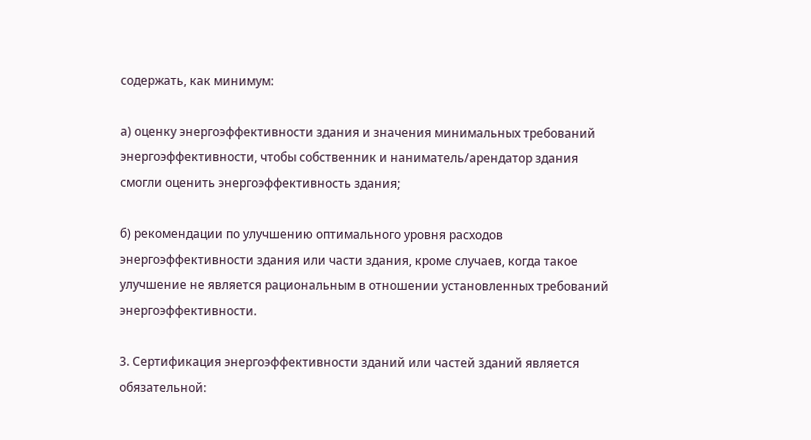содержать, как минимум:

а) оценку энергоэффективности здания и значения минимальных требований энергоэффективности, чтобы собственник и наниматель/арендатор здания смогли оценить энергоэффективность здания;

б) рекомендации по улучшению оптимального уровня расходов энергоэффективности здания или части здания, кроме случаев, когда такое улучшение не является рациональным в отношении установленных требований энергоэффективности.

3. Сертификация энергоэффективности зданий или частей зданий является обязательной: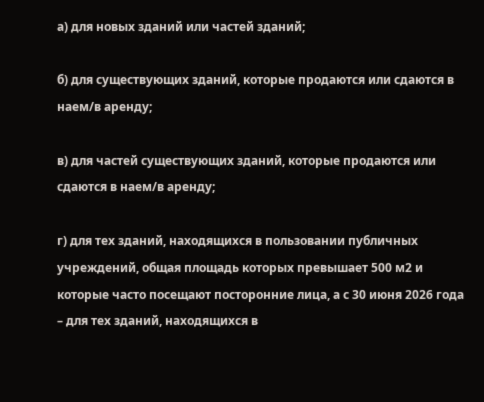а) для новых зданий или частей зданий;

б) для существующих зданий, которые продаются или сдаются в наем/в аренду;

в) для частей существующих зданий, которые продаются или сдаются в наем/в аренду;

г) для тех зданий, находящихся в пользовании публичных учреждений, общая площадь которых превышает 500 м2 и которые часто посещают посторонние лица, а с 30 июня 2026 года – для тех зданий, находящихся в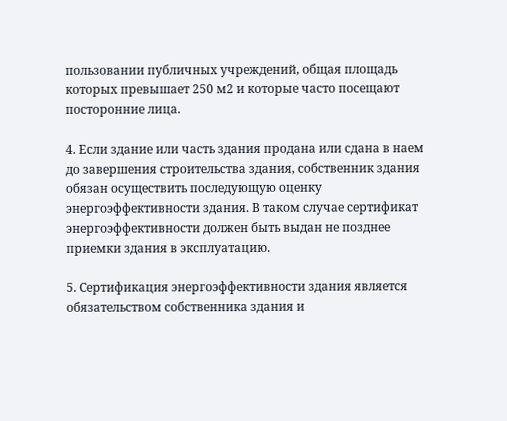пользовании публичных учреждений, общая площадь которых превышает 250 м2 и которые часто посещают посторонние лица.

4. Если здание или часть здания продана или сдана в наем до завершения строительства здания, собственник здания обязан осуществить последующую оценку энергоэффективности здания. В таком случае сертификат энергоэффективности должен быть выдан не позднее приемки здания в эксплуатацию.

5. Сертификация энергоэффективности здания является обязательством собственника здания и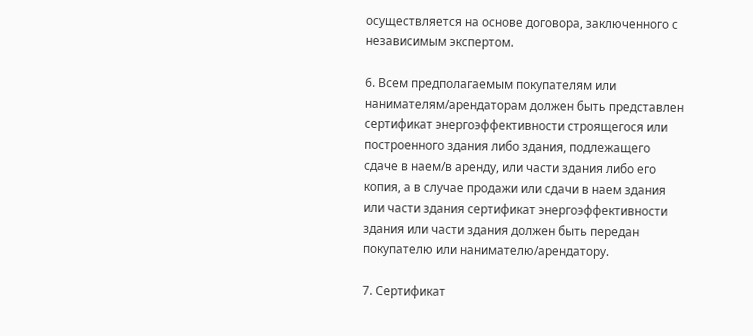осуществляется на основе договора, заключенного с независимым экспертом.

6. Всем предполагаемым покупателям или нанимателям/арендаторам должен быть представлен сертификат энергоэффективности строящегося или построенного здания либо здания, подлежащего сдаче в наем/в аренду, или части здания либо его копия, а в случае продажи или сдачи в наем здания или части здания сертификат энергоэффективности здания или части здания должен быть передан покупателю или нанимателю/арендатору.

7. Сертификат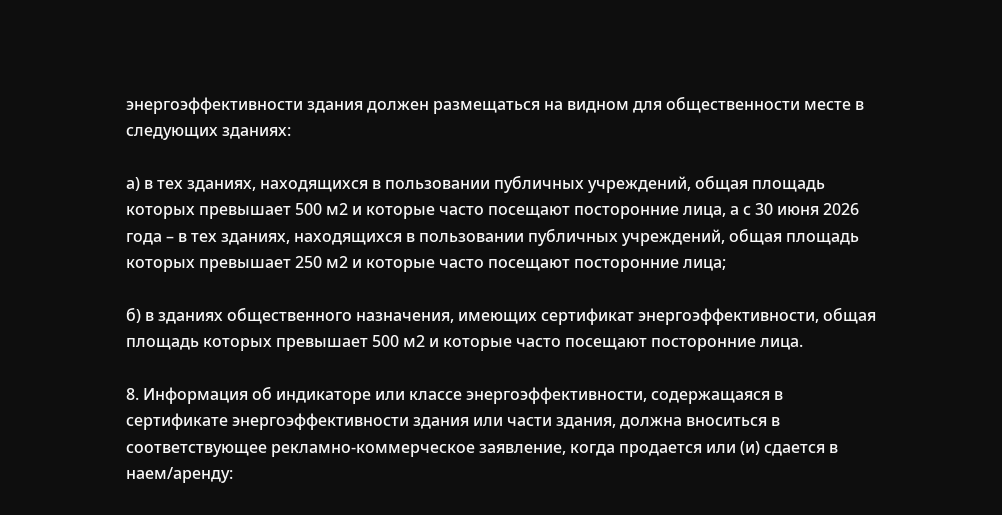энергоэффективности здания должен размещаться на видном для общественности месте в следующих зданиях:

а) в тех зданиях, находящихся в пользовании публичных учреждений, общая площадь которых превышает 500 м2 и которые часто посещают посторонние лица, а с 30 июня 2026 года – в тех зданиях, находящихся в пользовании публичных учреждений, общая площадь которых превышает 250 м2 и которые часто посещают посторонние лица;

б) в зданиях общественного назначения, имеющих сертификат энергоэффективности, общая площадь которых превышает 500 м2 и которые часто посещают посторонние лица.

8. Информация об индикаторе или классе энергоэффективности, содержащаяся в сертификате энергоэффективности здания или части здания, должна вноситься в соответствующее рекламно-коммерческое заявление, когда продается или (и) сдается в наем/аренду: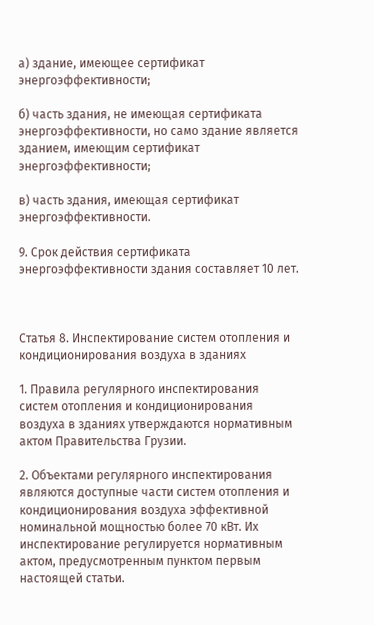а) здание, имеющее сертификат энергоэффективности;

б) часть здания, не имеющая сертификата энергоэффективности, но само здание является зданием, имеющим сертификат энергоэффективности;

в) часть здания, имеющая сертификат энергоэффективности.

9. Срок действия сертификата энергоэффективности здания составляет 10 лет.



Статья 8. Инспектирование систем отопления и кондиционирования воздуха в зданиях

1. Правила регулярного инспектирования систем отопления и кондиционирования воздуха в зданиях утверждаются нормативным актом Правительства Грузии.

2. Объектами регулярного инспектирования являются доступные части систем отопления и кондиционирования воздуха эффективной номинальной мощностью более 70 кВт. Их инспектирование регулируется нормативным актом, предусмотренным пунктом первым настоящей статьи.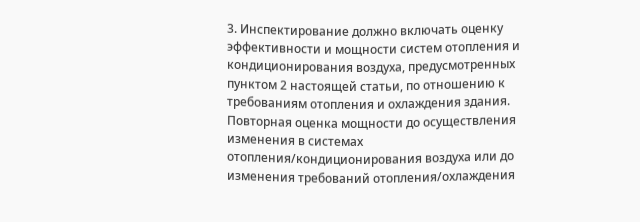3. Инспектирование должно включать оценку эффективности и мощности систем отопления и кондиционирования воздуха, предусмотренных пунктом 2 настоящей статьи, по отношению к требованиям отопления и охлаждения здания. Повторная оценка мощности до осуществления изменения в системах отопления/кондиционирования воздуха или до изменения требований отопления/охлаждения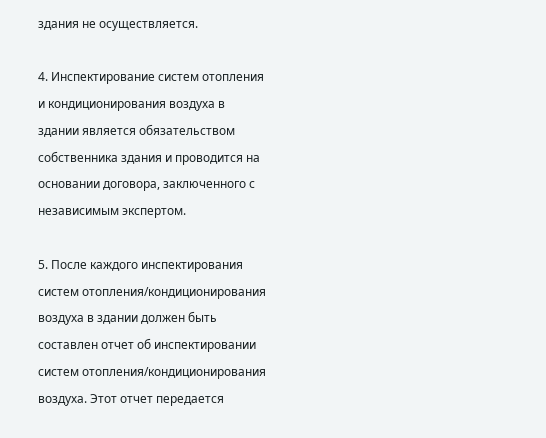здания не осуществляется.

4. Инспектирование систем отопления и кондиционирования воздуха в здании является обязательством собственника здания и проводится на основании договора, заключенного с независимым экспертом.

5. После каждого инспектирования систем отопления/кондиционирования воздуха в здании должен быть составлен отчет об инспектировании систем отопления/кондиционирования воздуха. Этот отчет передается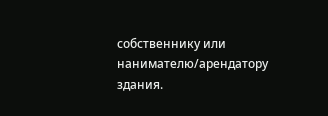собственнику или нанимателю/арендатору здания.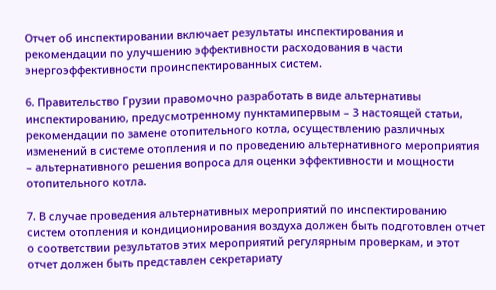Отчет об инспектировании включает результаты инспектирования и рекомендации по улучшению эффективности расходования в части энергоэффективности проинспектированных систем.

6. Правительство Грузии правомочно разработать в виде альтернативы инспектированию, предусмотренному пунктамипервым – 3 настоящей статьи, рекомендации по замене отопительного котла, осуществлению различных изменений в системе отопления и по проведению альтернативного мероприятия – альтернативного решения вопроса для оценки эффективности и мощности отопительного котла.

7. В случае проведения альтернативных мероприятий по инспектированию систем отопления и кондиционирования воздуха должен быть подготовлен отчет о соответствии результатов этих мероприятий регулярным проверкам, и этот отчет должен быть представлен секретариату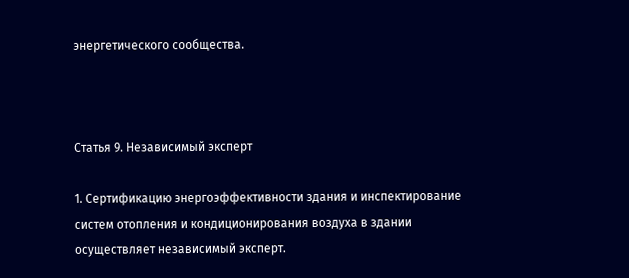энергетического сообщества.



Статья 9. Независимый эксперт

1. Сертификацию энергоэффективности здания и инспектирование систем отопления и кондиционирования воздуха в здании осуществляет независимый эксперт.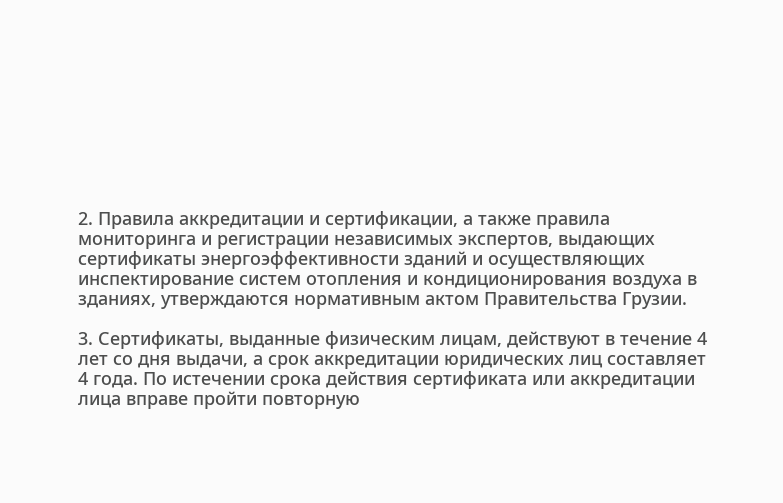2. Правила аккредитации и сертификации, а также правила мониторинга и регистрации независимых экспертов, выдающих сертификаты энергоэффективности зданий и осуществляющих инспектирование систем отопления и кондиционирования воздуха в зданиях, утверждаются нормативным актом Правительства Грузии.

3. Сертификаты, выданные физическим лицам, действуют в течение 4 лет со дня выдачи, а срок аккредитации юридических лиц составляет 4 года. По истечении срока действия сертификата или аккредитации лица вправе пройти повторную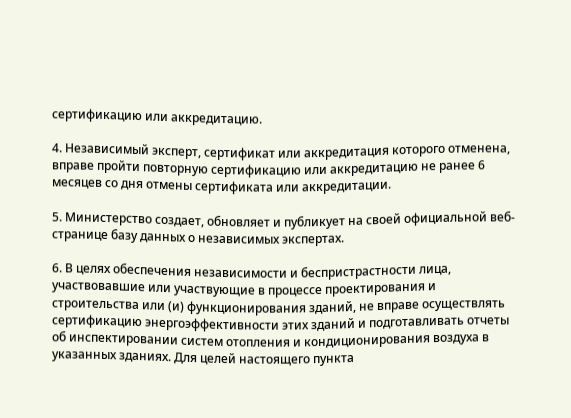сертификацию или аккредитацию.

4. Независимый эксперт, сертификат или аккредитация которого отменена, вправе пройти повторную сертификацию или аккредитацию не ранее 6 месяцев со дня отмены сертификата или аккредитации.

5. Министерство создает, обновляет и публикует на своей официальной веб-странице базу данных о независимых экспертах.

6. В целях обеспечения независимости и беспристрастности лица, участвовавшие или участвующие в процессе проектирования и строительства или (и) функционирования зданий, не вправе осуществлять сертификацию энергоэффективности этих зданий и подготавливать отчеты об инспектировании систем отопления и кондиционирования воздуха в указанных зданиях. Для целей настоящего пункта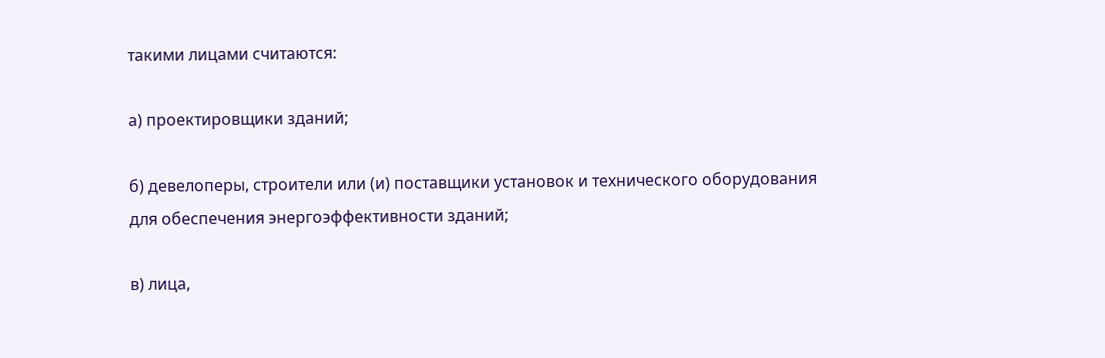такими лицами считаются:

а) проектировщики зданий;

б) девелоперы, строители или (и) поставщики установок и технического оборудования для обеспечения энергоэффективности зданий;

в) лица,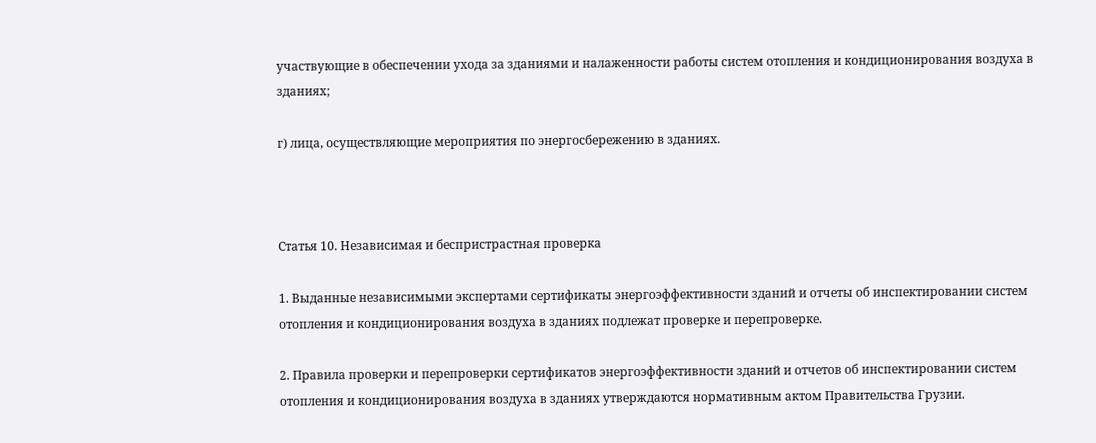участвующие в обеспечении ухода за зданиями и налаженности работы систем отопления и кондиционирования воздуха в зданиях;

г) лица, осуществляющие мероприятия по энергосбережению в зданиях.



Статья 10. Независимая и беспристрастная проверка

1. Выданные независимыми экспертами сертификаты энергоэффективности зданий и отчеты об инспектировании систем отопления и кондиционирования воздуха в зданиях подлежат проверке и перепроверке.

2. Правила проверки и перепроверки сертификатов энергоэффективности зданий и отчетов об инспектировании систем отопления и кондиционирования воздуха в зданиях утверждаются нормативным актом Правительства Грузии.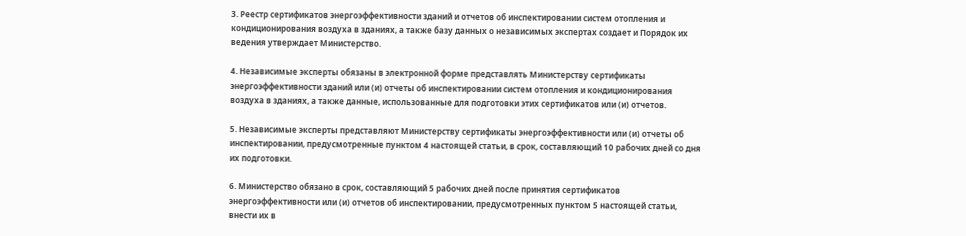3. Реестр сертификатов энергоэффективности зданий и отчетов об инспектировании систем отопления и кондиционирования воздуха в зданиях, а также базу данных о независимых экспертах создает и Порядок их ведения утверждает Министерство.

4. Независимые эксперты обязаны в электронной форме представлять Министерству сертификаты энергоэффективности зданий или (и) отчеты об инспектировании систем отопления и кондиционирования воздуха в зданиях, а также данные, использованные для подготовки этих сертификатов или (и) отчетов.

5. Независимые эксперты представляют Министерству сертификаты энергоэффективности или (и) отчеты об инспектировании, предусмотренные пунктом 4 настоящей статьи, в срок, составляющий 10 рабочих дней со дня их подготовки.

6. Министерство обязано в срок, составляющий 5 рабочих дней после принятия сертификатов энергоэффективности или (и) отчетов об инспектировании, предусмотренных пунктом 5 настоящей статьи, внести их в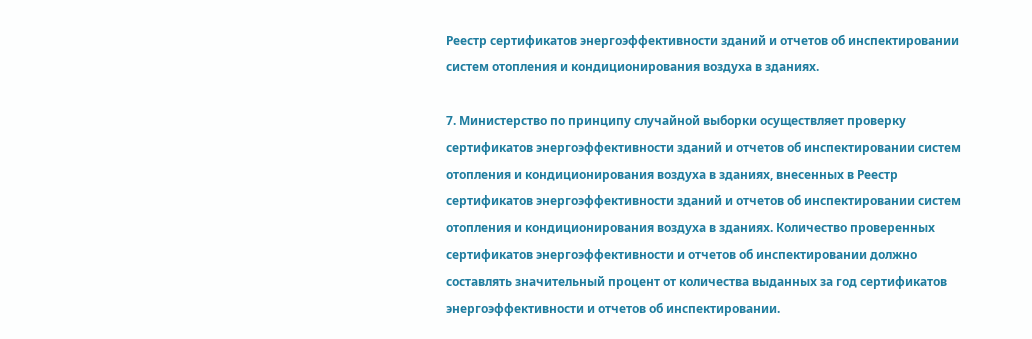Реестр сертификатов энергоэффективности зданий и отчетов об инспектировании систем отопления и кондиционирования воздуха в зданиях.

7. Министерство по принципу случайной выборки осуществляет проверку сертификатов энергоэффективности зданий и отчетов об инспектировании систем отопления и кондиционирования воздуха в зданиях, внесенных в Реестр сертификатов энергоэффективности зданий и отчетов об инспектировании систем отопления и кондиционирования воздуха в зданиях. Количество проверенных сертификатов энергоэффективности и отчетов об инспектировании должно составлять значительный процент от количества выданных за год сертификатов энергоэффективности и отчетов об инспектировании.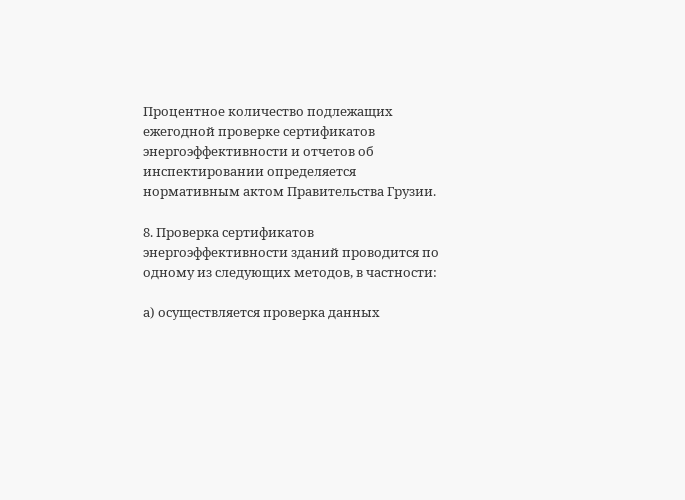Процентное количество подлежащих ежегодной проверке сертификатов энергоэффективности и отчетов об инспектировании определяется нормативным актом Правительства Грузии.

8. Проверка сертификатов энергоэффективности зданий проводится по одному из следующих методов, в частности:

а) осуществляется проверка данных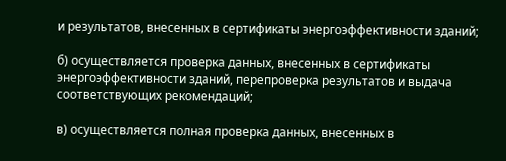и результатов, внесенных в сертификаты энергоэффективности зданий;

б) осуществляется проверка данных, внесенных в сертификаты энергоэффективности зданий, перепроверка результатов и выдача соответствующих рекомендаций;

в) осуществляется полная проверка данных, внесенных в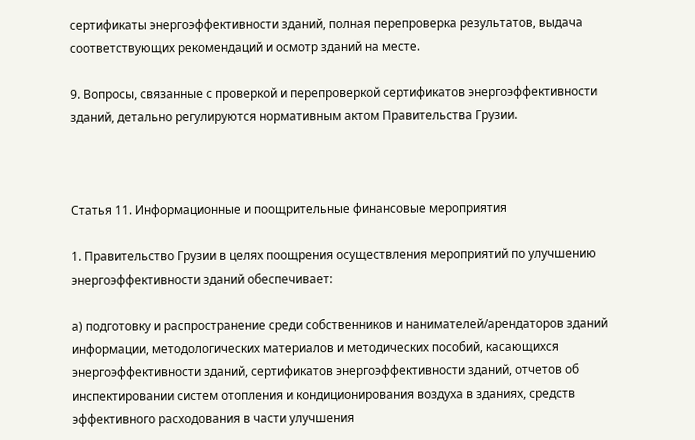сертификаты энергоэффективности зданий, полная перепроверка результатов, выдача соответствующих рекомендаций и осмотр зданий на месте.

9. Вопросы, связанные с проверкой и перепроверкой сертификатов энергоэффективности зданий, детально регулируются нормативным актом Правительства Грузии.



Статья 11. Информационные и поощрительные финансовые мероприятия

1. Правительство Грузии в целях поощрения осуществления мероприятий по улучшению энергоэффективности зданий обеспечивает:

а) подготовку и распространение среди собственников и нанимателей/арендаторов зданий информации, методологических материалов и методических пособий, касающихся энергоэффективности зданий, сертификатов энергоэффективности зданий, отчетов об инспектировании систем отопления и кондиционирования воздуха в зданиях, средств эффективного расходования в части улучшения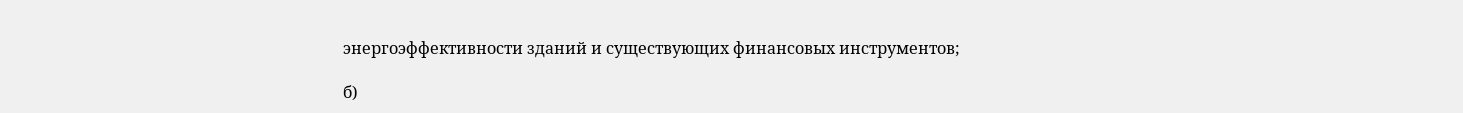энергоэффективности зданий и существующих финансовых инструментов;

б)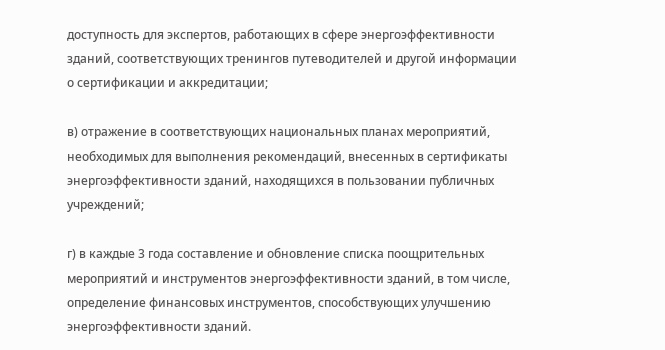доступность для экспертов, работающих в сфере энергоэффективности зданий, соответствующих тренингов путеводителей и другой информации о сертификации и аккредитации;

в) отражение в соответствующих национальных планах мероприятий, необходимых для выполнения рекомендаций, внесенных в сертификаты энергоэффективности зданий, находящихся в пользовании публичных учреждений;

г) в каждые 3 года составление и обновление списка поощрительных мероприятий и инструментов энергоэффективности зданий, в том числе, определение финансовых инструментов, способствующих улучшению энергоэффективности зданий.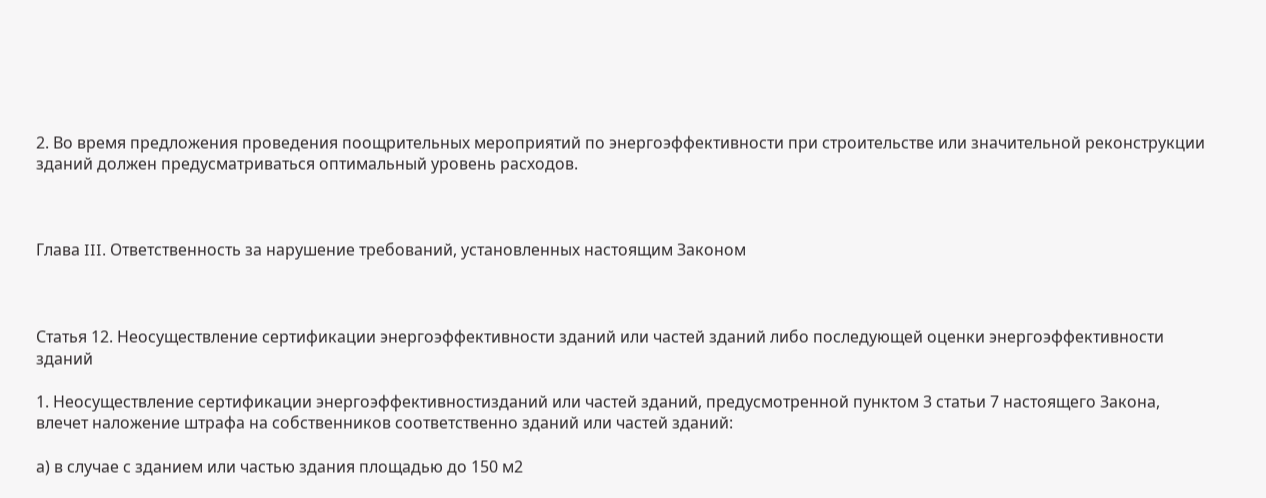2. Во время предложения проведения поощрительных мероприятий по энергоэффективности при строительстве или значительной реконструкции зданий должен предусматриваться оптимальный уровень расходов.



Глава III. Ответственность за нарушение требований, установленных настоящим Законом



Статья 12. Неосуществление сертификации энергоэффективности зданий или частей зданий либо последующей оценки энергоэффективности зданий

1. Неосуществление сертификации энергоэффективностизданий или частей зданий, предусмотренной пунктом 3 статьи 7 настоящего Закона, влечет наложение штрафа на собственников соответственно зданий или частей зданий:

а) в случае с зданием или частью здания площадью до 150 м2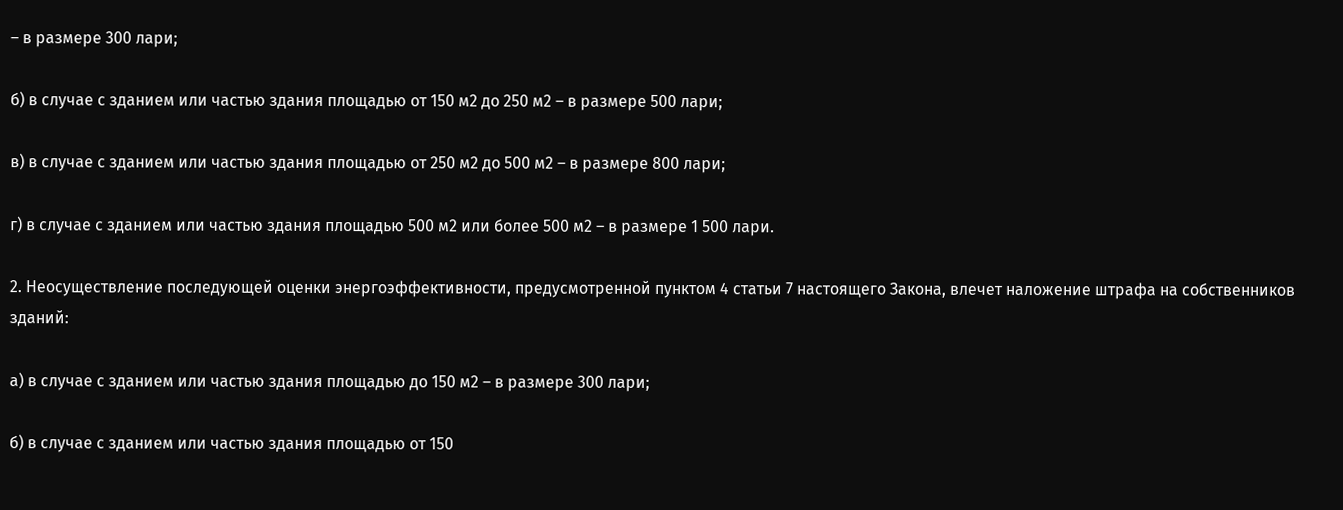– в размере 300 лари;

б) в случае с зданием или частью здания площадью от 150 м2 до 250 м2 – в размере 500 лари;

в) в случае с зданием или частью здания площадью от 250 м2 до 500 м2 – в размере 800 лари;

г) в случае с зданием или частью здания площадью 500 м2 или более 500 м2 – в размере 1 500 лари.

2. Неосуществление последующей оценки энергоэффективности, предусмотренной пунктом 4 статьи 7 настоящего Закона, влечет наложение штрафа на собственников зданий:

а) в случае с зданием или частью здания площадью до 150 м2 – в размере 300 лари;

б) в случае с зданием или частью здания площадью от 150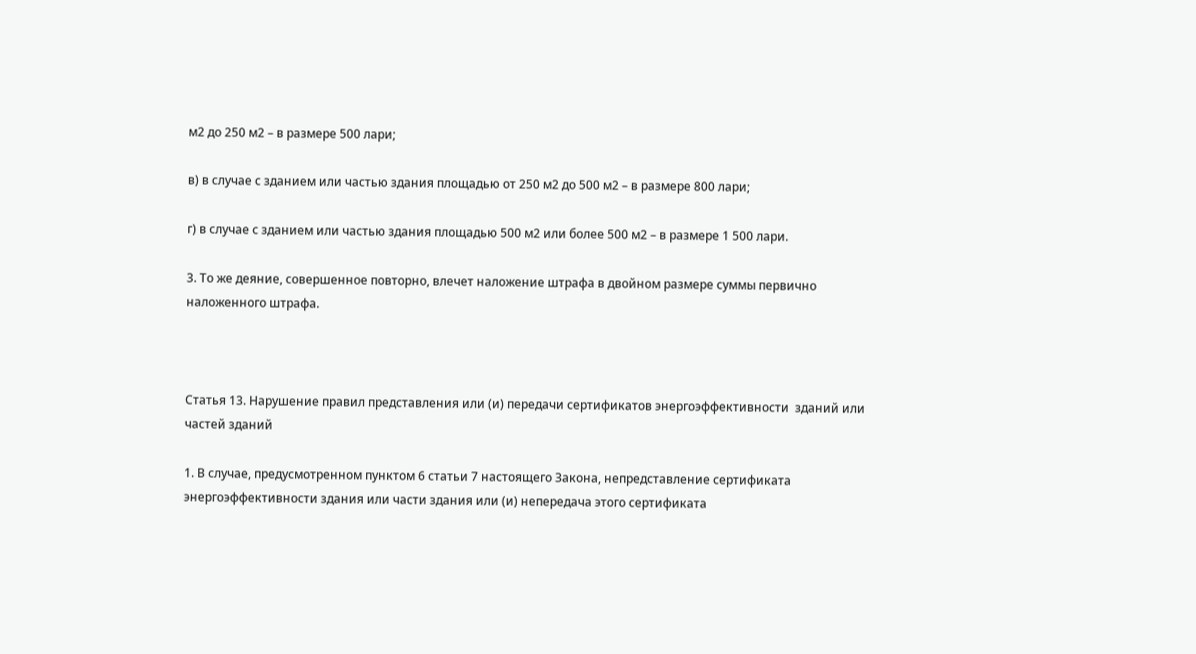м2 до 250 м2 – в размере 500 лари;

в) в случае с зданием или частью здания площадью от 250 м2 до 500 м2 – в размере 800 лари;

г) в случае с зданием или частью здания площадью 500 м2 или более 500 м2 – в размере 1 500 лари.

3. То же деяние, совершенное повторно, влечет наложение штрафа в двойном размере суммы первично наложенного штрафа.



Статья 13. Нарушение правил представления или (и) передачи сертификатов энергоэффективности  зданий или частей зданий

1. В случае, предусмотренном пунктом 6 статьи 7 настоящего Закона, непредставление сертификата энергоэффективности здания или части здания или (и) непередача этого сертификата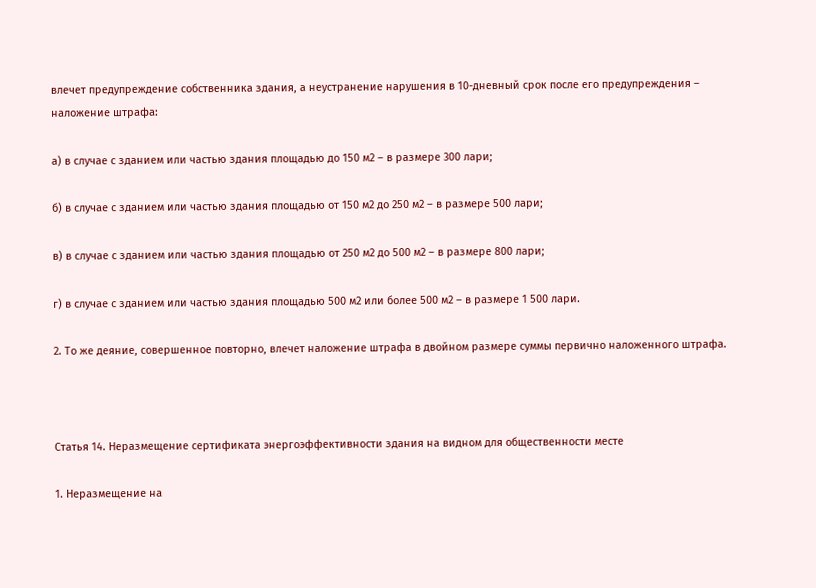влечет предупреждение собственника здания, а неустранение нарушения в 10-дневный срок после его предупреждения – наложение штрафа:

а) в случае с зданием или частью здания площадью до 150 м2 – в размере 300 лари;

б) в случае с зданием или частью здания площадью от 150 м2 до 250 м2 – в размере 500 лари;

в) в случае с зданием или частью здания площадью от 250 м2 до 500 м2 – в размере 800 лари;

г) в случае с зданием или частью здания площадью 500 м2 или более 500 м2 – в размере 1 500 лари.

2. То же деяние, совершенное повторно, влечет наложение штрафа в двойном размере суммы первично наложенного штрафа.



Статья 14. Неразмещение сертификата энергоэффективности здания на видном для общественности месте

1. Неразмещение на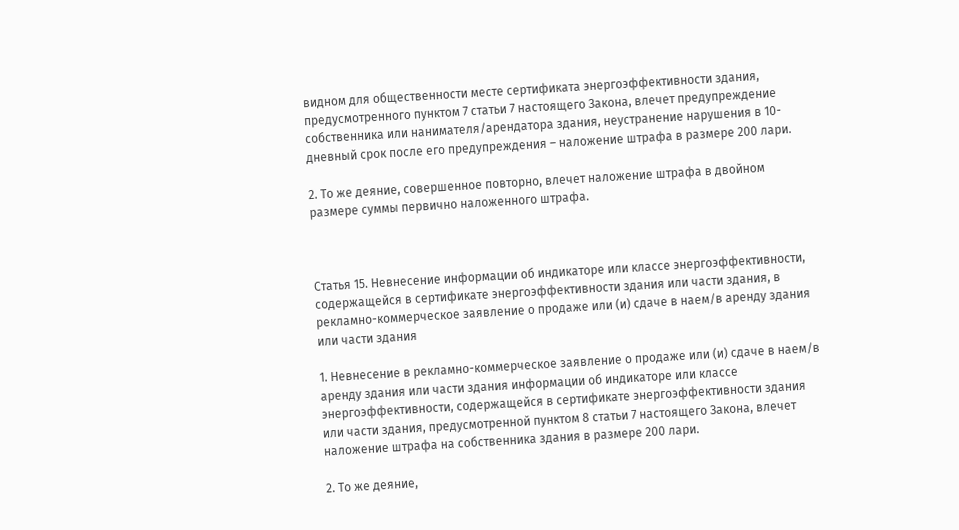видном для общественности месте сертификата энергоэффективности здания, предусмотренного пунктом 7 статьи 7 настоящего Закона, влечет предупреждение собственника или нанимателя/арендатора здания, неустранение нарушения в 10-дневный срок после его предупреждения – наложение штрафа в размере 200 лари.

2. То же деяние, совершенное повторно, влечет наложение штрафа в двойном размере суммы первично наложенного штрафа.



Статья 15. Невнесение информации об индикаторе или классе энергоэффективности, содержащейся в сертификате энергоэффективности здания или части здания, в рекламно-коммерческое заявление о продаже или (и) сдаче в наем/в аренду здания или части здания

1. Невнесение в рекламно-коммерческое заявление о продаже или (и) сдаче в наем/в аренду здания или части здания информации об индикаторе или классе энергоэффективности, содержащейся в сертификате энергоэффективности здания или части здания, предусмотренной пунктом 8 статьи 7 настоящего Закона, влечет наложение штрафа на собственника здания в размере 200 лари.

2. То же деяние,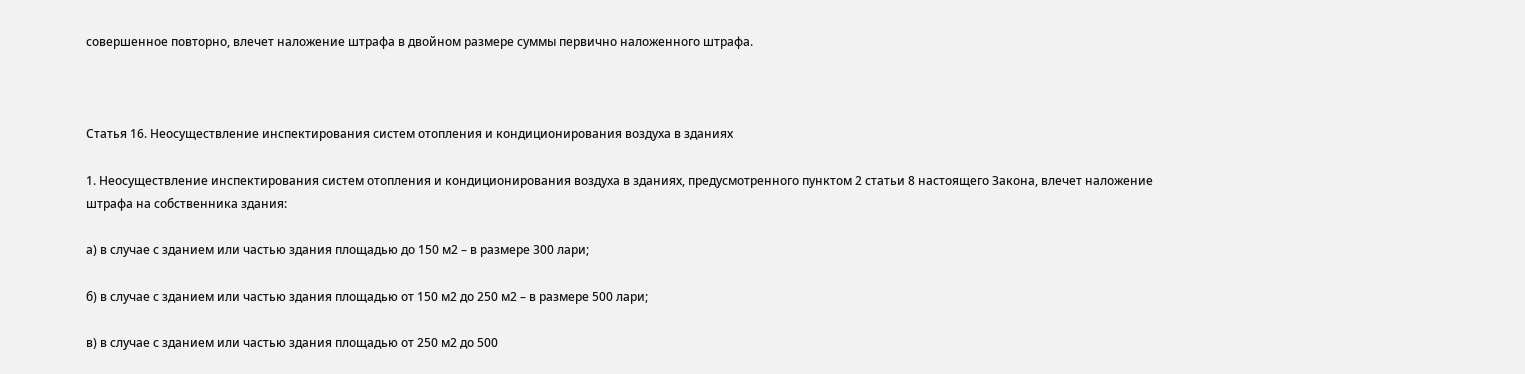совершенное повторно, влечет наложение штрафа в двойном размере суммы первично наложенного штрафа.



Статья 16. Неосуществление инспектирования систем отопления и кондиционирования воздуха в зданиях

1. Неосуществление инспектирования систем отопления и кондиционирования воздуха в зданиях, предусмотренного пунктом 2 статьи 8 настоящего Закона, влечет наложение штрафа на собственника здания:

а) в случае с зданием или частью здания площадью до 150 м2 – в размере 300 лари;

б) в случае с зданием или частью здания площадью от 150 м2 до 250 м2 – в размере 500 лари;

в) в случае с зданием или частью здания площадью от 250 м2 до 500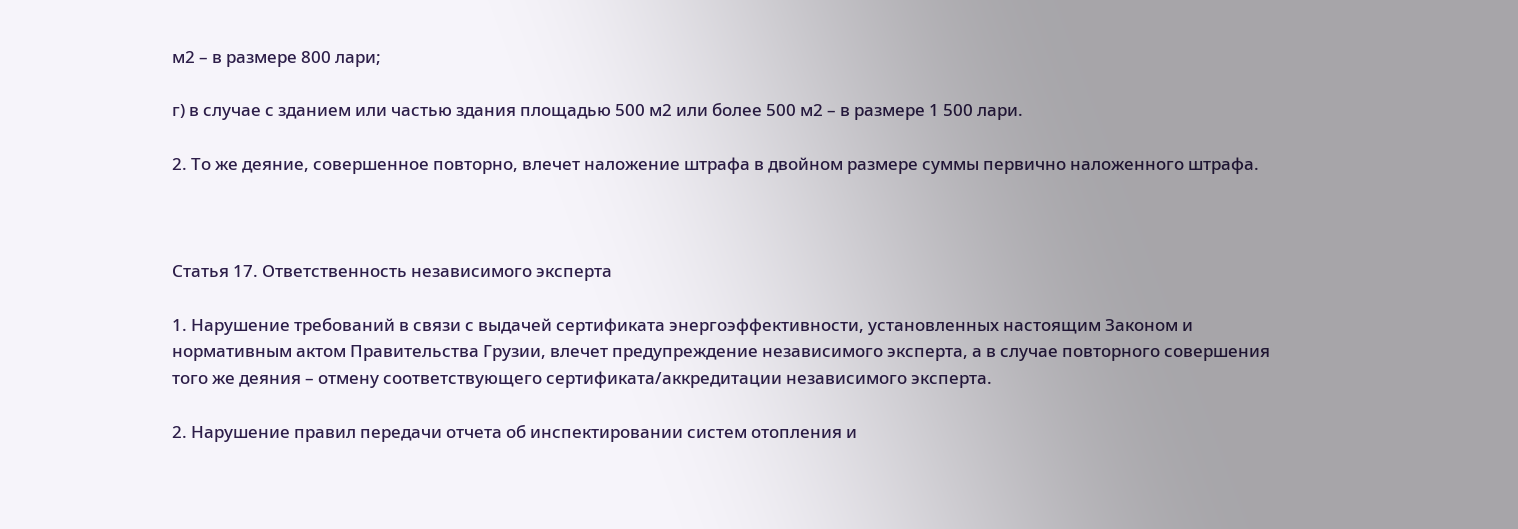м2 – в размере 800 лари;

г) в случае с зданием или частью здания площадью 500 м2 или более 500 м2 – в размере 1 500 лари.

2. То же деяние, совершенное повторно, влечет наложение штрафа в двойном размере суммы первично наложенного штрафа.



Статья 17. Ответственность независимого эксперта

1. Нарушение требований в связи с выдачей сертификата энергоэффективности, установленных настоящим Законом и нормативным актом Правительства Грузии, влечет предупреждение независимого эксперта, а в случае повторного совершения того же деяния – отмену соответствующего сертификата/аккредитации независимого эксперта.

2. Нарушение правил передачи отчета об инспектировании систем отопления и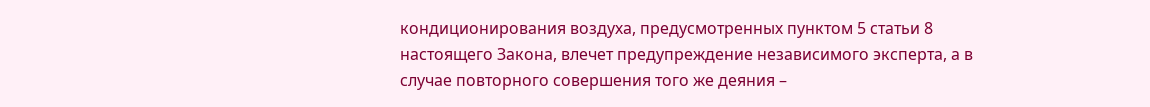кондиционирования воздуха, предусмотренных пунктом 5 статьи 8 настоящего Закона, влечет предупреждение независимого эксперта, а в случае повторного совершения того же деяния –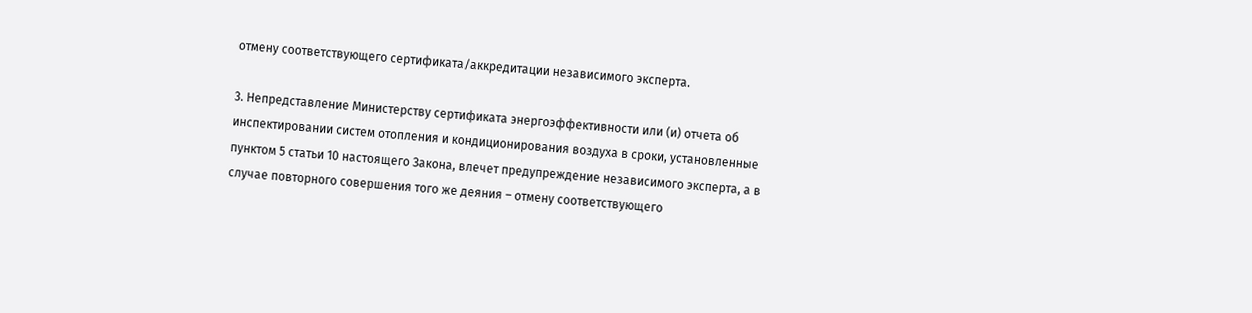отмену соответствующего сертификата/аккредитации независимого эксперта.

3. Непредставление Министерству сертификата энергоэффективности или (и) отчета об инспектировании систем отопления и кондиционирования воздуха в сроки, установленные пунктом 5 статьи 10 настоящего Закона, влечет предупреждение независимого эксперта, а в случае повторного совершения того же деяния – отмену соответствующего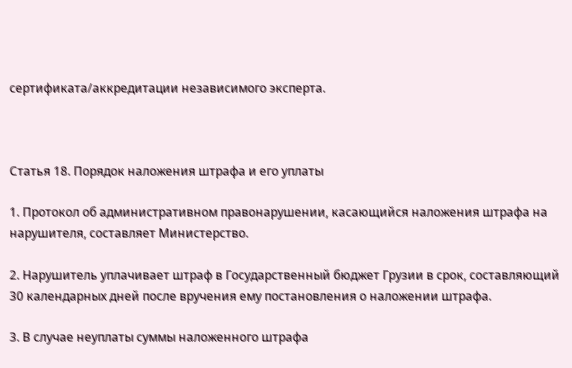сертификата/аккредитации независимого эксперта.



Статья 18. Порядок наложения штрафа и его уплаты

1. Протокол об административном правонарушении, касающийся наложения штрафа на нарушителя, составляет Министерство.

2. Нарушитель уплачивает штраф в Государственный бюджет Грузии в срок, составляющий 30 календарных дней после вручения ему постановления о наложении штрафа.

3. В случае неуплаты суммы наложенного штрафа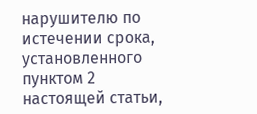нарушителю по истечении срока, установленного пунктом 2 настоящей статьи,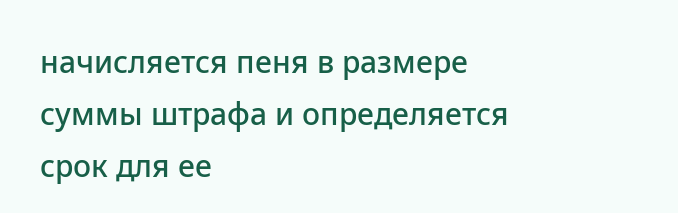начисляется пеня в размере суммы штрафа и определяется срок для ее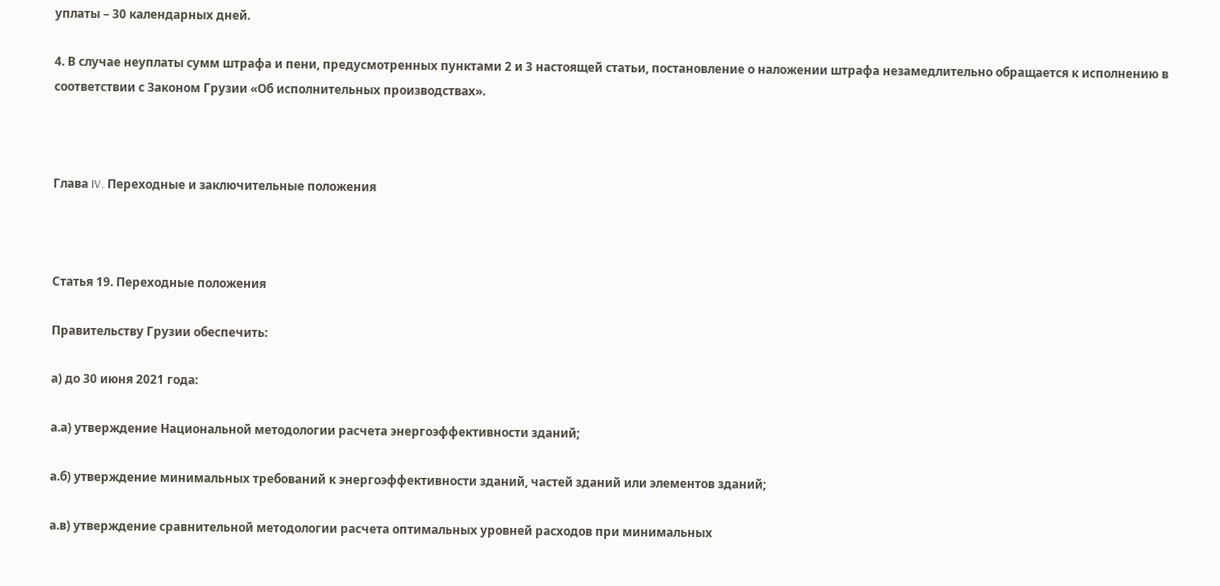уплаты – 30 календарных дней.

4. В случае неуплаты сумм штрафа и пени, предусмотренных пунктами 2 и 3 настоящей статьи, постановление о наложении штрафа незамедлительно обращается к исполнению в соответствии с Законом Грузии «Об исполнительных производствах».



Глава IV. Переходные и заключительные положения



Статья 19. Переходные положения

Правительству Грузии обеспечить:

а) до 30 июня 2021 года:

а.а) утверждение Национальной методологии расчета энергоэффективности зданий;

а.б) утверждение минимальных требований к энергоэффективности зданий, частей зданий или элементов зданий;

а.в) утверждение сравнительной методологии расчета оптимальных уровней расходов при минимальных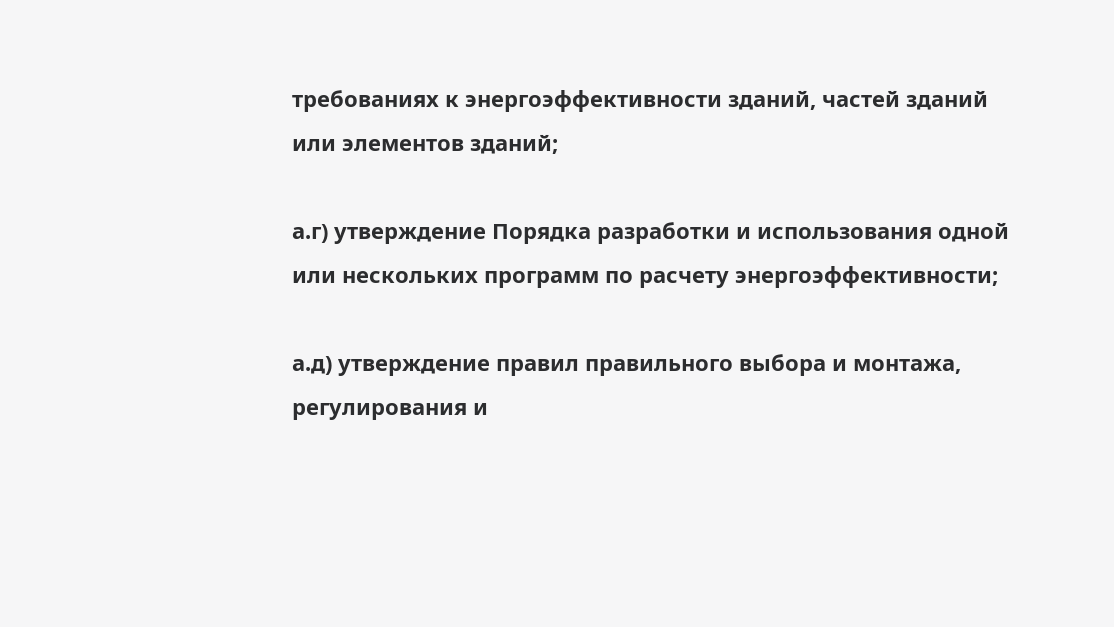требованиях к энергоэффективности зданий, частей зданий или элементов зданий;

а.г) утверждение Порядка разработки и использования одной или нескольких программ по расчету энергоэффективности;

а.д) утверждение правил правильного выбора и монтажа, регулирования и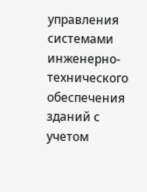управления системами инженерно-технического обеспечения зданий с учетом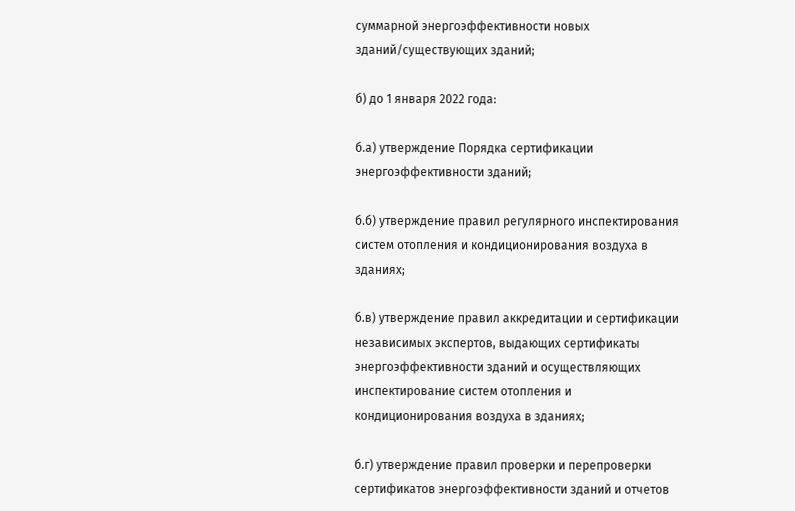суммарной энергоэффективности новых зданий/существующих зданий;

б) до 1 января 2022 года:

б.а) утверждение Порядка сертификации энергоэффективности зданий;

б.б) утверждение правил регулярного инспектирования систем отопления и кондиционирования воздуха в зданиях;

б.в) утверждение правил аккредитации и сертификации независимых экспертов, выдающих сертификаты энергоэффективности зданий и осуществляющих инспектирование систем отопления и кондиционирования воздуха в зданиях;

б.г) утверждение правил проверки и перепроверки сертификатов энергоэффективности зданий и отчетов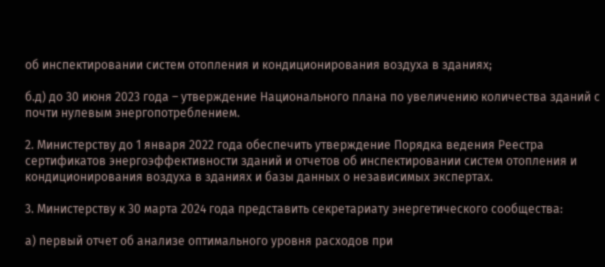об инспектировании систем отопления и кондиционирования воздуха в зданиях;

б.д) до 30 июня 2023 года – утверждение Национального плана по увеличению количества зданий с почти нулевым энергопотреблением.

2. Министерству до 1 января 2022 года обеспечить утверждение Порядка ведения Реестра сертификатов энергоэффективности зданий и отчетов об инспектировании систем отопления и кондиционирования воздуха в зданиях и базы данных о независимых экспертах.

3. Министерству к 30 марта 2024 года представить секретариату энергетического сообщества:

а) первый отчет об анализе оптимального уровня расходов при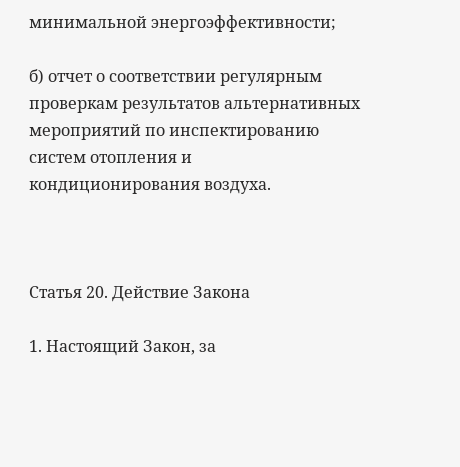минимальной энергоэффективности;

б) отчет о соответствии регулярным проверкам результатов альтернативных мероприятий по инспектированию систем отопления и кондиционирования воздуха.



Статья 20. Действие Закона

1. Настоящий Закон, за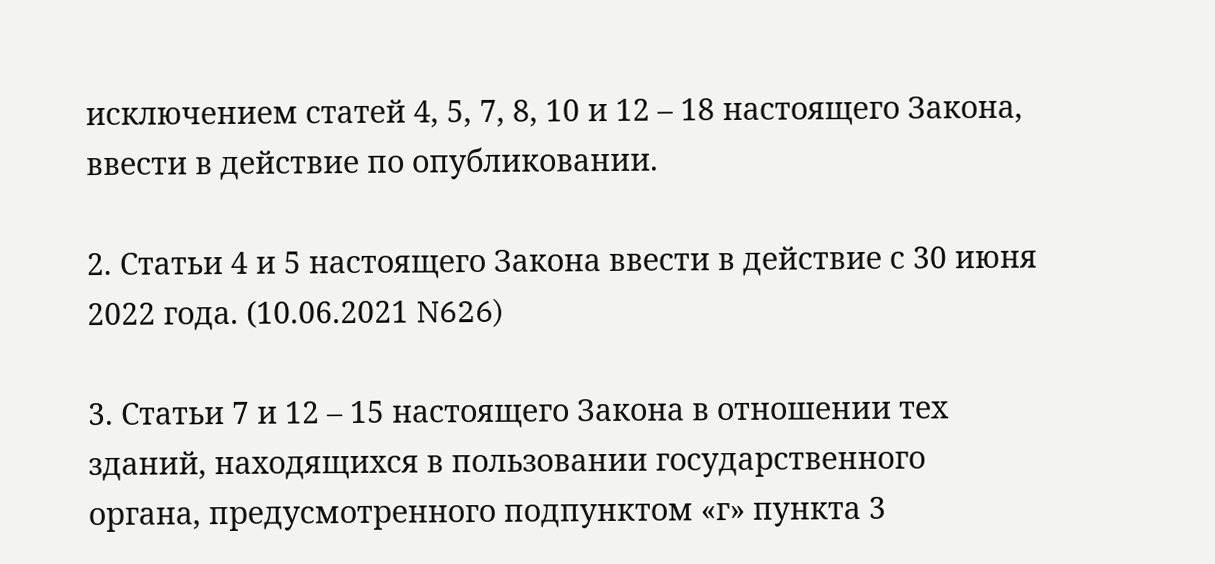исключением статей 4, 5, 7, 8, 10 и 12 – 18 настоящего Закона, ввести в действие по опубликовании.

2. Статьи 4 и 5 настоящего Закона ввести в действие с 30 июня 2022 года. (10.06.2021 N626)

3. Статьи 7 и 12 – 15 настоящего Закона в отношении тех зданий, находящихся в пользовании государственного органа, предусмотренного подпунктом «г» пункта 3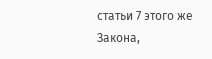статьи 7 этого же Закона,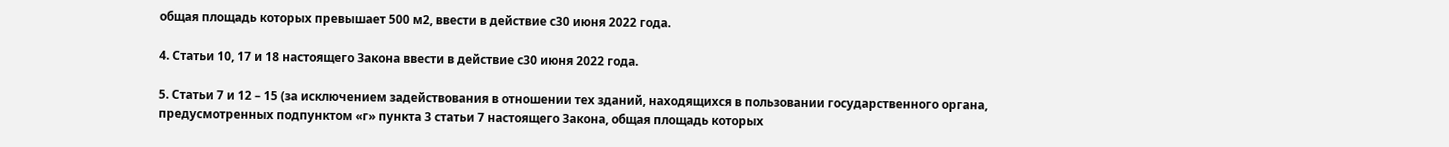общая площадь которых превышает 500 м2, ввести в действие с30 июня 2022 года.

4. Статьи 10, 17 и 18 настоящего Закона ввести в действие с30 июня 2022 года.

5. Статьи 7 и 12 – 15 (за исключением задействования в отношении тех зданий, находящихся в пользовании государственного органа, предусмотренных подпунктом «г» пункта 3 статьи 7 настоящего Закона, общая площадь которых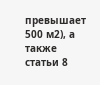превышает 500 м2), а также статьи 8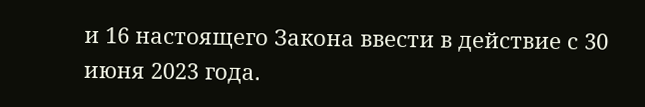и 16 настоящего Закона ввести в действие с 30 июня 2023 года.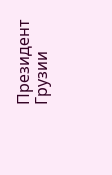Президент Грузии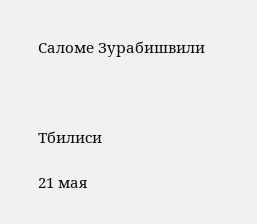Саломе Зурабишвили



Тбилиси

21 мая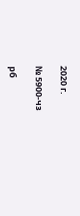2020 г.

№ 5900-чз

рб